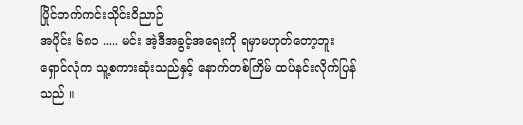ပြိုင်ဘက်ကင်းသိုင်းဝိညာဉ်
အပိုင်း ၆၈၁ ..... မင်း အဲ့ဒီအခွင့်အရေးကို ရမှာမဟုတ်တော့ဘူး
ရှောင်လုံက သူ့စကားဆုံးသည်နှင့် နောက်တစ်ကြိမ် ထပ်နင်းလိုက်ပြန်သည် ။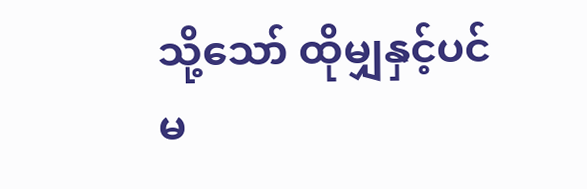သို့သော် ထိုမျှနှင့်ပင် မ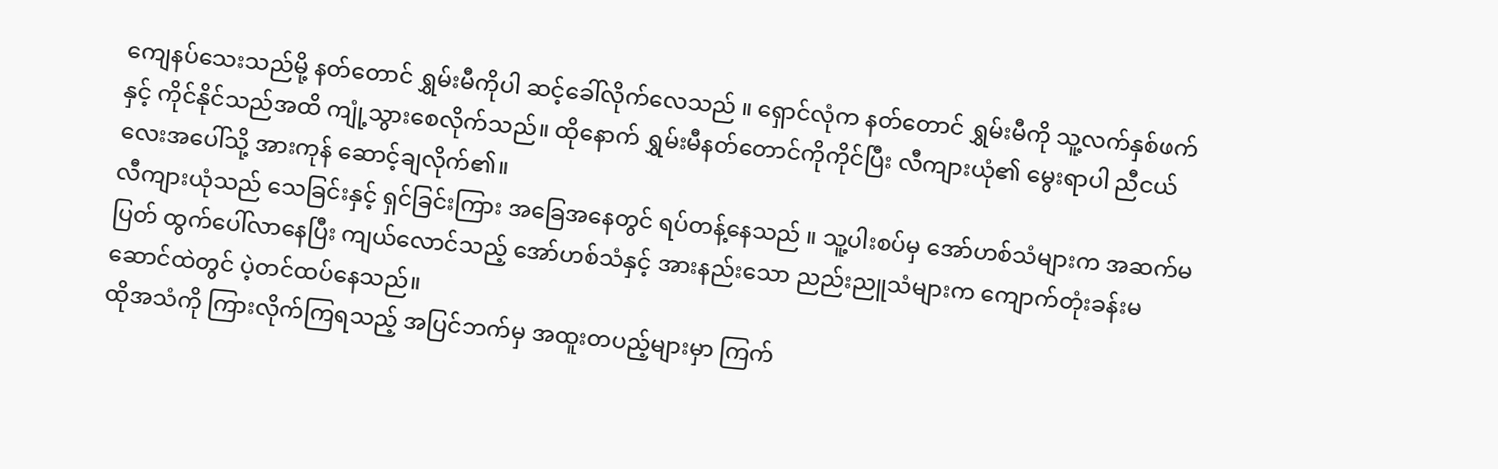ကျေနပ်သေးသည်မို့ နတ်တောင် ရွှမ်းမီကိုပါ ဆင့်ခေါ်လိုက်လေသည် ။ ရှောင်လုံက နတ်တောင် ရွှမ်းမီကို သူ့လက်နှစ်ဖက်နှင့် ကိုင်နိုင်သည်အထိ ကျုံ့သွားစေလိုက်သည်။ ထိုနောက် ရွှမ်းမီနတ်တောင်ကိုကိုင်ပြီး လီကျားယုံ၏ မွေးရာပါ ညီငယ်လေးအပေါ်သို့ အားကုန် ဆောင့်ချလိုက်၏။
လီကျားယုံသည် သေခြင်းနှင့် ရှင်ခြင်းကြား အခြေအနေတွင် ရပ်တန့်နေသည် ။ သူ့ပါးစပ်မှ အော်ဟစ်သံများက အဆက်မပြတ် ထွက်ပေါ်လာနေပြီး ကျယ်လောင်သည့် အော်ဟစ်သံနှင့် အားနည်းသော ညည်းညူသံများက ကျောက်တုံးခန်းမဆောင်ထဲတွင် ပဲ့တင်ထပ်နေသည်။
ထိုအသံကို ကြားလိုက်ကြရသည့် အပြင်ဘက်မှ အထူးတပည့်များမှာ ကြက်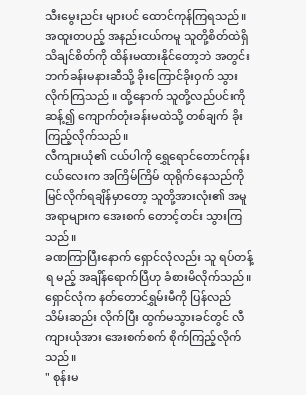သီးမွေးညင်း များပင် ထောင်ကုန်ကြရသည်။
အထူးတပည့် အနည်းငယ်ကမူ သူတို့စိတ်ထဲရှိ သိချင်စိတ်ကို ထိန်းမထားနိုင်တော့ဘဲ အတွင်းဘက်ခန်းမနားဆီသို့ ခိုးကြောင်ခိုးဝှက် သွားလိုက်ကြသည် ။ ထို့နောက် သူတို့လည်ပင်းကို ဆန့်၍ ကျောက်တုံးခန်းမထဲသို့ တစ်ချက် ခိုးကြည့်လိုက်သည်။
လီကျားယုံ၏ ငယ်ပါကို ရွှေရောင်တောင်ကုန်းငယ်လေးက အကြိမ်ကြိမ် ထုရိုက်နေသည်ကို မြင်လိုက်ရချိန်မှာတော့ သူတို့အားလုံး၏ အမူအရာများက အေးစက် တောင့်တင်း သွားကြသည်။
ခဏကြာပြီးနောက် ရှောင်လုံလည်း သူ ရပ်တန့်ရ မည့် အချိန်ရောက်ပြီဟု ခံစားမိလိုက်သည်။ ရှောင်လုံက နတ်တောင်ရွှမ်းမီကို ပြန်လည် သိမ်းဆည်း လိုက်ပြီး ထွက်မသွားခင်တွင် လီကျားယုံအား အေးစက်စက် စိုက်ကြည့်လိုက် သည်။
" စုန်းမ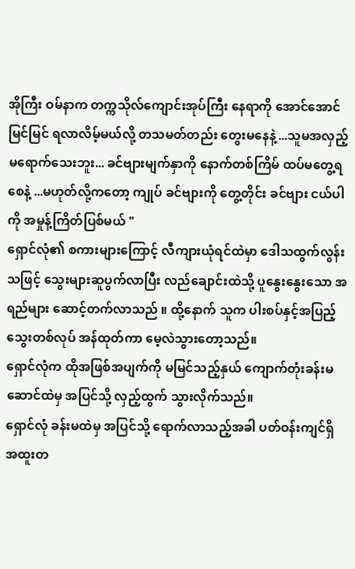အိုကြီး ဝမ်နာက တက္ကသိုလ်ကျောင်းအုပ်ကြီး နေရာကို အောင်အောင်မြင်မြင် ရလာလိမ့်မယ်လို့ တသမတ်တည်း တွေးမနေနဲ့ ...သူမအလှည့် မရောက်သေးဘူး... ခင်ဗျားမျက်နှာကို နောက်တစ်ကြိမ် ထပ်မတွေ့ရစေနဲ့ ...မဟုတ်လို့ကတော့ ကျုပ် ခင်ဗျားကို တွေ့တိုင်း ခင်ဗျား ငယ်ပါကို အမှုန့်ကြိတ်ပြစ်မယ် "
ရှောင်လုံ၏ စကားများကြောင့် လီကျားယုံရင်ထဲမှာ ဒေါသထွက်လွန်းသဖြင့် သွေးများဆူပွက်လာပြီး လည်ချောင်းထဲသို့ ပူနွေးနွေးသော အရည်များ ဆောင့်တက်လာသည် ။ ထို့နောက် သူက ပါးစပ်နှင့်အပြည့် သွေးတစ်လုပ် အန်ထုတ်ကာ မေ့လဲသွားတော့သည်။
ရှောင်လုံက ထိုအဖြစ်အပျက်ကို မမြင်သည့်နှယ် ကျောက်တုံးခန်းမဆောင်ထဲမှ အပြင်သို့ လှည့်ထွက် သွားလိုက်သည်။
ရှောင်လုံ ခန်းမထဲမှ အပြင်သို့ ရောက်လာသည့်အခါ ပတ်ဝန်းကျင်ရှိ အထူးတ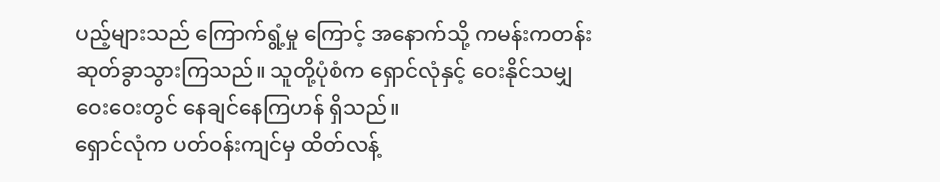ပည့်များသည် ကြောက်ရွံ့မှု ကြောင့် အနောက်သို့ ကမန်းကတန်း ဆုတ်ခွာသွားကြသည်။ သူတို့ပုံစံက ရှောင်လုံနှင့် ဝေးနိုင်သမျှ ဝေးဝေးတွင် နေချင်နေကြဟန် ရှိသည်။
ရှောင်လုံက ပတ်ဝန်းကျင်မှ ထိတ်လန့်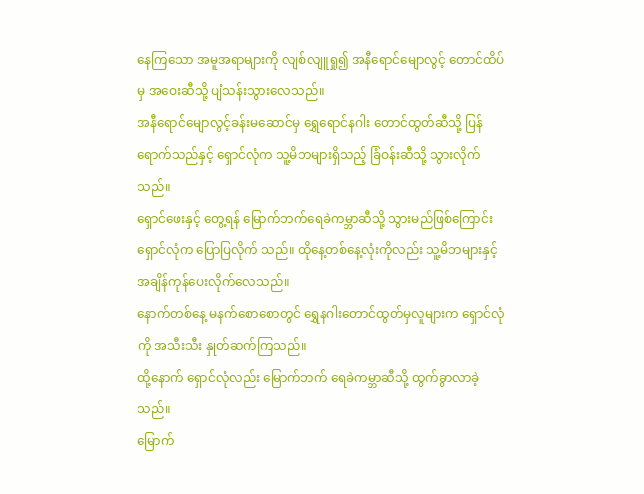နေကြသော အမူအရာများကို လျစ်လျူရှု၍ အနီရောင်မျောလွင့် တောင်ထိပ်မှ အဝေးဆီသို့ ပျံသန်းသွားလေသည်။
အနီရောင်မျောလွင့်ခန်းမဆောင်မှ ရွှေရောင်နဂါး တောင်ထွတ်ဆီသို့ ပြန်ရောက်သည်နှင့် ရှောင်လုံက သူ့မိဘများရှိသည့် ခြံဝန်းဆီသို့ သွားလိုက်သည်။
ရှောင်ဖေးနှင့် တွေ့ရန် မြောက်ဘက်ရေခဲကမ္ဘာဆီသို့ သွားမည်ဖြစ်ကြောင်း ရှောင်လုံက ပြောပြလိုက် သည်။ ထိုနေ့တစ်နေ့လုံးကိုလည်း သူ့မိဘများနှင့် အချိန်ကုန်ပေးလိုက်လေသည်။
နောက်တစ်နေ့ မနက်စောစောတွင် ရွှေနဂါးတောင်ထွတ်မှလူများက ရှောင်လုံကို အသီးသီး နှုတ်ဆက်ကြသည်။
ထို့နောက် ရှောင်လုံလည်း မြောက်ဘက် ရေခဲကမ္ဘာဆီသို့ ထွက်ခွာလာခဲ့သည်။
မြောက်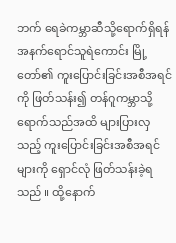ဘက် ရေခဲကမ္ဘာဆီသို့ရောက်ရှိရန် အနက်ရောင်သူရဲကောင်း မြို့တော်၏ ကူးပြောင်းခြင်းအစီအရင်ကို ဖြတ်သန်း၍ တန်ဂူကမ္ဘာသို့ ရောက်သည်အထိ များပြားလှသည့် ကူးပြောင်းခြင်းအစီအရင်များကို ရှောင်လုံ ဖြတ်သန်းခဲ့ရသည် ။ ထို့နောက်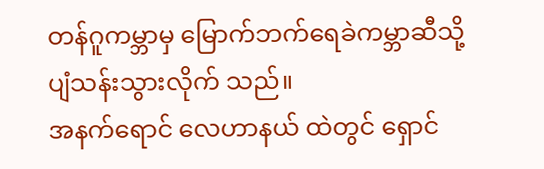တန်ဂူကမ္ဘာမှ မြောက်ဘက်ရေခဲကမ္ဘာဆီသို့ ပျံသန်းသွားလိုက် သည်။
အနက်ရောင် လေဟာနယ် ထဲတွင် ရှောင်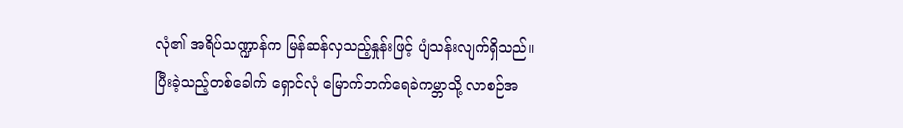လုံ၏ အရိပ်သဏ္ဍာန်က မြန်ဆန်လှသည့်နှုန်းဖြင့် ပျံသန်းလျက်ရှိသည်။
ပြီးခဲ့သည့်တစ်ခေါက် ရှောင်လုံ မြောက်ဘက်ရေခဲကမ္ဘာသို့ လာစဉ်အ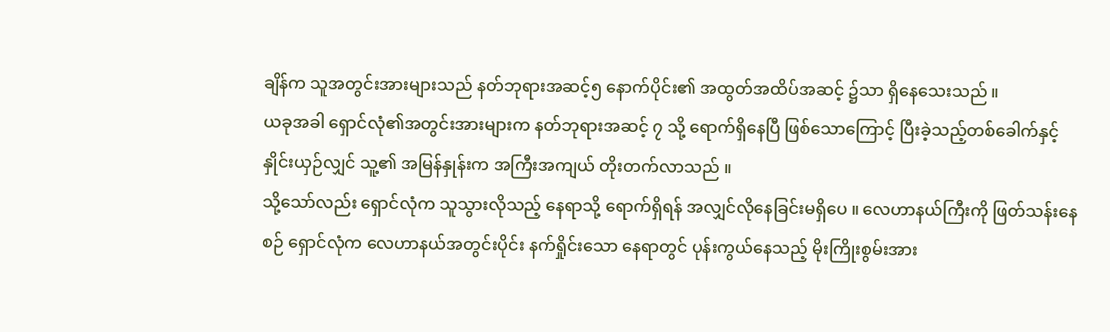ချိန်က သူအတွင်းအားများသည် နတ်ဘုရားအဆင့်၅ နောက်ပိုင်း၏ အထွတ်အထိပ်အဆင့် ၌သာ ရှိနေသေးသည် ။
ယခုအခါ ရှောင်လုံ၏အတွင်းအားများက နတ်ဘုရားအဆင့် ၇ သို့ ရောက်ရှိနေပြီ ဖြစ်သောကြောင့် ပြီးခဲ့သည့်တစ်ခေါက်နှင့် နှိုင်းယှဉ်လျှင် သူ့၏ အမြန်နှုန်းက အကြီးအကျယ် တိုးတက်လာသည် ။
သို့သော်လည်း ရှောင်လုံက သူသွားလိုသည့် နေရာသို့ ရောက်ရှိရန် အလျှင်လိုနေခြင်းမရှိပေ ။ လေဟာနယ်ကြီးကို ဖြတ်သန်းနေစဉ် ရှောင်လုံက လေဟာနယ်အတွင်းပိုင်း နက်ရှိုင်းသော နေရာတွင် ပုန်းကွယ်နေသည့် မိုးကြိုးစွမ်းအား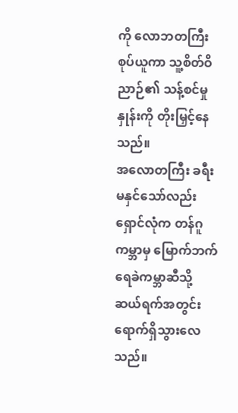ကို လောဘတကြီး စုပ်ယူကာ သူ့စိတ်ဝိညာဉ်၏ သန့်စင်မှုနှုန်းကို တိုးမြှင့်နေသည်။
အလောတကြီး ခရီးမနှင်သော်လည်း ရှောင်လုံက တန်ဂူကမ္ဘာမှ မြောက်ဘက်ရေခဲကမ္ဘာဆီသို့ ဆယ်ရက်အတွင်း ရောက်ရှိသွားလေသည်။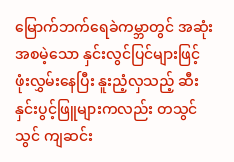မြောက်ဘက်ရေခဲကမ္ဘာတွင် အဆုံးအစမဲ့သော နှင်းလွင်ပြင်များဖြင့် ဖုံးလွှမ်းနေပြီး နူးညံ့လှသည့် ဆီးနှင်းပွင့်ဖြူများကလည်း တသွင်သွင် ကျဆင်း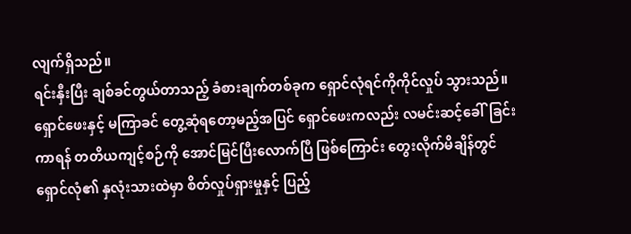လျက်ရှိသည်။
ရင်းနှီးပြီး ချစ်ခင်တွယ်တာသည့် ခံစားချက်တစ်ခုက ရှောင်လုံရင်ကိုကိုင်လှုပ် သွားသည်။
ရှောင်ဖေးနှင့် မကြာခင် တွေ့ဆုံရတော့မည့်အပြင် ရှောင်ဖေးကလည်း လမင်းဆင့်ခေါ်ခြင်းကာရန် တတိယကျင့်စဉ်ကို အောင်မြင်ပြီးလောက်ပြီ ဖြစ်ကြောင်း တွေးလိုက်မိချိန်တွင် ရှောင်လုံ၏ နှလုံးသားထဲမှာ စိတ်လှုပ်ရှားမှုနှင့် ပြည့်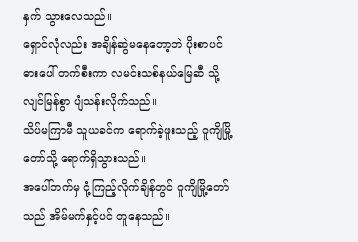နှက် သွားလေသည်။
ရှောင်လုံလည်း အချိန်ဆွဲမနေတော့ဘဲ ပိုးစာပင်ဓားပေါ် တက်စီးကာ လမင်းသစ်နယ်မြေဆီ သို့ လျင်မြန်စွာ ပျံသန်းလိုက်သည်။
သိပ်မကြာမီ သူယခင်က ရောက်ခဲ့ဖူးသည့် ဝူကျိမြို့တော်သို့ ရောက်ရှိသွားသည်။
အပေါ်ဘက်မှ ငုံ့ကြည့်လိုက်ချိန်တွင် ဝူကျိမြို့တော်သည် အိမ်မက်နှင့်ပင် တူနေသည်။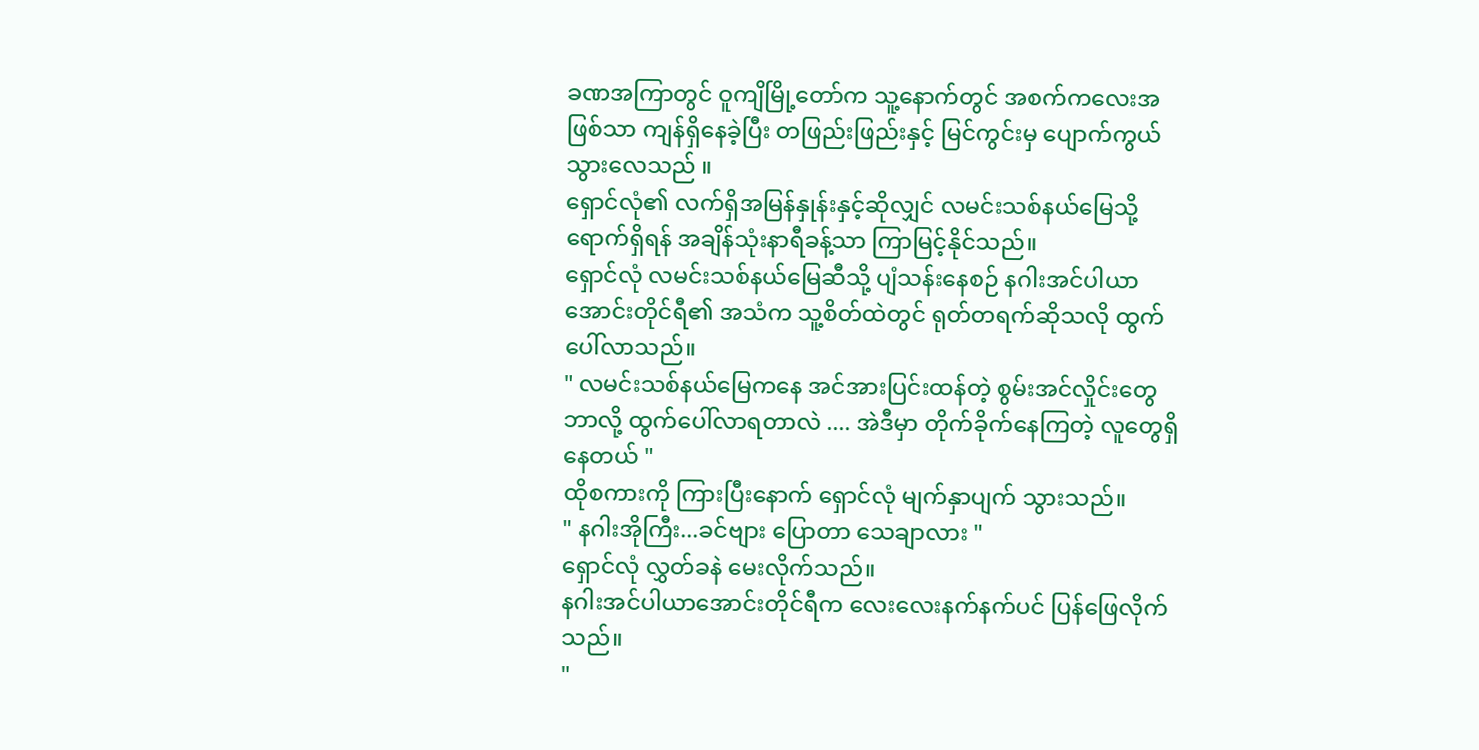ခဏအကြာတွင် ဝူကျိမြို့တော်က သူ့နောက်တွင် အစက်ကလေးအဖြစ်သာ ကျန်ရှိနေခဲ့ပြီး တဖြည်းဖြည်းနှင့် မြင်ကွင်းမှ ပျောက်ကွယ်သွားလေသည် ။
ရှောင်လုံ၏ လက်ရှိအမြန်နှုန်းနှင့်ဆိုလျှင် လမင်းသစ်နယ်မြေသို့ ရောက်ရှိရန် အချိန်သုံးနာရီခန့်သာ ကြာမြင့်နိုင်သည်။
ရှောင်လုံ လမင်းသစ်နယ်မြေဆီသို့ ပျံသန်းနေစဉ် နဂါးအင်ပါယာ အောင်းတိုင်ရီ၏ အသံက သူ့စိတ်ထဲတွင် ရုတ်တရက်ဆိုသလို ထွက်ပေါ်လာသည်။
" လမင်းသစ်နယ်မြေကနေ အင်အားပြင်းထန်တဲ့ စွမ်းအင်လှိုင်းတွေ ဘာလို့ ထွက်ပေါ်လာရတာလဲ .... အဲဒီမှာ တိုက်ခိုက်နေကြတဲ့ လူတွေရှိနေတယ် "
ထိုစကားကို ကြားပြီးနောက် ရှောင်လုံ မျက်နှာပျက် သွားသည်။
" နဂါးအိုကြီး...ခင်ဗျား ပြောတာ သေချာလား "
ရှောင်လုံ လွှတ်ခနဲ မေးလိုက်သည်။
နဂါးအင်ပါယာအောင်းတိုင်ရီက လေးလေးနက်နက်ပင် ပြန်ဖြေလိုက်သည်။
"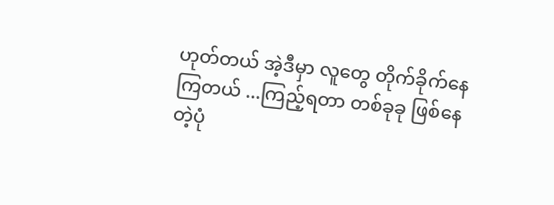ဟုတ်တယ် အဲ့ဒီမှာ လူတွေ တိုက်ခိုက်နေကြတယ် ...ကြည့်ရတာ တစ်ခုခု ဖြစ်နေတဲ့ပုံ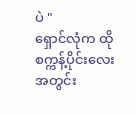ပဲ "
ရှောင်လုံက ထိုစက္ကန့်ပိုင်းလေးအတွင်း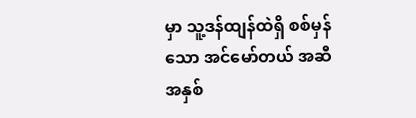မှာ သူ့ဒန်ထျန်ထဲရှိ စစ်မှန်သော အင်မော်တယ် အဆီအနှစ်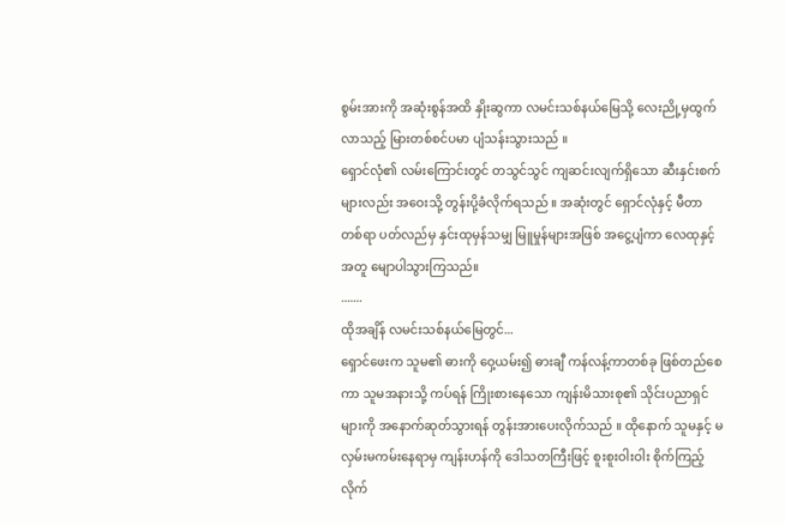စွမ်းအားကို အဆုံးစွန်အထိ နှိုးဆွကာ လမင်းသစ်နယ်မြေသို့ လေးညို့မှထွက်လာသည့် မြားတစ်စင်ပမာ ပျံသန်းသွားသည် ။
ရှောင်လုံ၏ လမ်းကြောင်းတွင် တသွင်သွင် ကျဆင်းလျက်ရှိသော ဆီးနှင်းစက်များလည်း အဝေးသို့ တွန်းပို့ခံလိုက်ရသည် ။ အဆုံးတွင် ရှောင်လုံနှင့် မီတာတစ်ရာ ပတ်လည်မှ နှင်းထုမှန်သမျှ မြူမှုန်များအဖြစ် အငွေ့ပျံကာ လေထုနှင့်အတူ မျောပါသွားကြသည်။
.......
ထိုအချိန် လမင်းသစ်နယ်မြေတွင်...
ရှောင်ဖေးက သူမ၏ ဓားကို ဝှေ့ယမ်း၍ ဓားချီ ကန်လန့်ကာတစ်ခု ဖြစ်တည်စေကာ သူမအနားသို့ ကပ်ရန် ကြိုးစားနေသော ကျန်းမိသားစု၏ သိုင်းပညာရှင်များကို အနောက်ဆုတ်သွားရန် တွန်းအားပေးလိုက်သည် ။ ထိုနောက် သူမနှင့် မလှမ်းမကမ်းနေရာမှ ကျန်းဟန်ကို ဒေါသတကြီးဖြင့် စူးစူးဝါးဝါး စိုက်ကြည့်လိုက်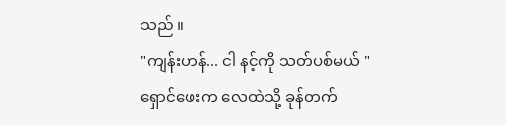သည် ။
"ကျန်းဟန်... ငါ နင့်ကို သတ်ပစ်မယ် "
ရှောင်ဖေးက လေထဲသို့ ခုန်တက်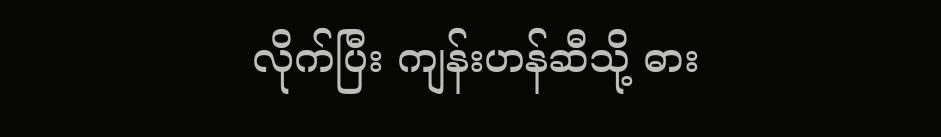လိုက်ပြီး ကျန်းဟန်ဆီသို့ ဓား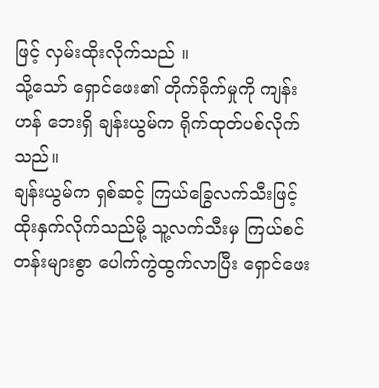ဖြင့် လှမ်းထိုးလိုက်သည် ။
သို့သော် ရှောင်ဖေး၏ တိုက်ခိုက်မှုကို ကျန်းဟန် ဘေးရှိ ချန်းယွမ်က ရိုက်ထုတ်ပစ်လိုက်သည်။
ချန်းယွမ်က ရှစ်ဆင့် ကြယ်ခြွေလက်သီးဖြင့် ထိုးနှက်လိုက်သည်မို့ သူ့လက်သီးမှ ကြယ်စင်တန်းများစွာ ပေါက်ကွဲထွက်လာပြီး ရှောင်ဖေး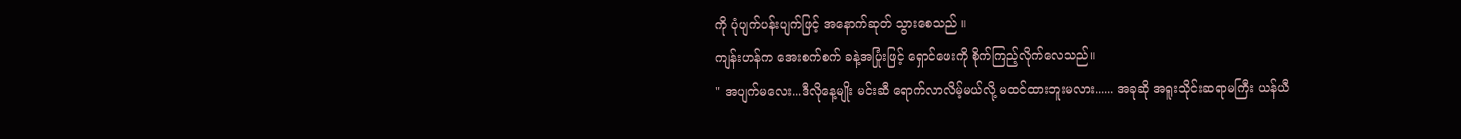ကို ပုံပျက်ပန်းပျက်ဖြင့် အနောက်ဆုတ် သွားစေသည် ။
ကျန်းဟန်က အေးစက်စက် ခနဲ့အပြုံးဖြင့် ရှောင်ဖေးကို စိုက်ကြည့်လိုက်လေသည်။
" အပျက်မလေး...ဒီလိုနေ့မျိုး မင်းဆီ ရောက်လာလိမ့်မယ်လို့ မထင်ထားဘူးမလား...... အခုဆို အရူးသိုင်းဆရာမကြီး ယန်ယီ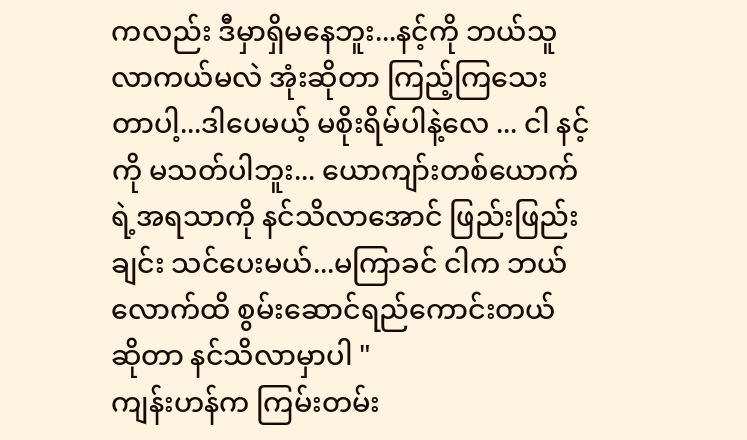ကလည်း ဒီမှာရှိမနေဘူး...နင့်ကို ဘယ်သူလာကယ်မလဲ အုံးဆိုတာ ကြည့်ကြသေးတာပါ့...ဒါပေမယ့် မစိုးရိမ်ပါနဲ့လေ ... ငါ နင့်ကို မသတ်ပါဘူး... ယောကျာ်းတစ်ယောက်ရဲ့အရသာကို နင်သိလာအောင် ဖြည်းဖြည်းချင်း သင်ပေးမယ်...မကြာခင် ငါက ဘယ်လောက်ထိ စွမ်းဆောင်ရည်ကောင်းတယ် ဆိုတာ နင်သိလာမှာပါ "
ကျန်းဟန်က ကြမ်းတမ်း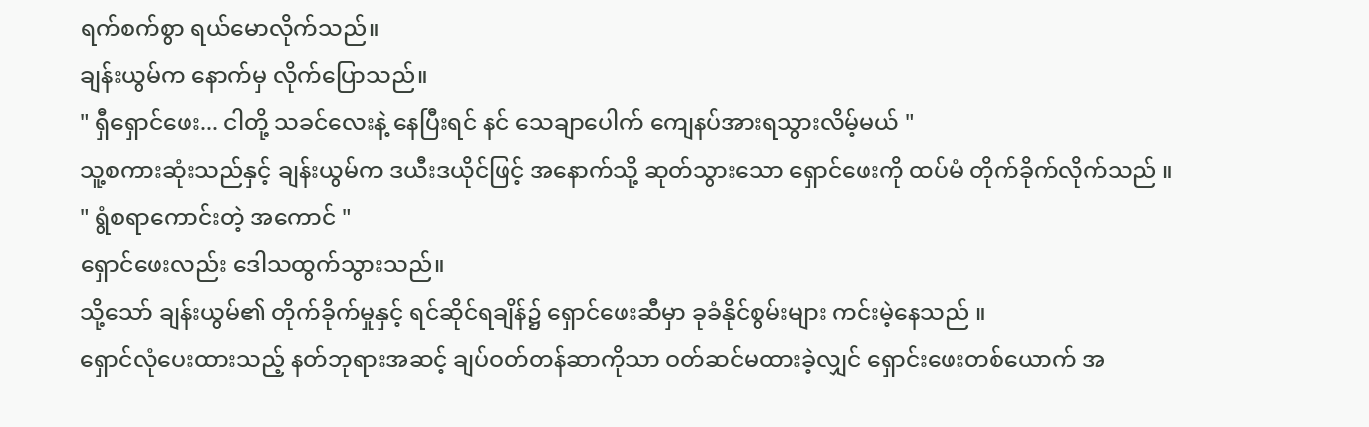ရက်စက်စွာ ရယ်မောလိုက်သည်။
ချန်းယွမ်က နောက်မှ လိုက်ပြောသည်။
" ရှီရှောင်ဖေး... ငါတို့ သခင်လေးနဲ့ နေပြီးရင် နင် သေချာပေါက် ကျေနပ်အားရသွားလိမ့်မယ် "
သူ့စကားဆုံးသည်နှင့် ချန်းယွမ်က ဒယီးဒယိုင်ဖြင့် အနောက်သို့ ဆုတ်သွားသော ရှောင်ဖေးကို ထပ်မံ တိုက်ခိုက်လိုက်သည် ။
" ရွံစရာကောင်းတဲ့ အကောင် "
ရှောင်ဖေးလည်း ဒေါသထွက်သွားသည်။
သို့သော် ချန်းယွမ်၏ တိုက်ခိုက်မှုနှင့် ရင်ဆိုင်ရချိန်၌ ရှောင်ဖေးဆီမှာ ခုခံနိုင်စွမ်းများ ကင်းမဲ့နေသည် ။
ရှောင်လုံပေးထားသည့် နတ်ဘုရားအဆင့် ချပ်ဝတ်တန်ဆာကိုသာ ဝတ်ဆင်မထားခဲ့လျှင် ရှောင်းဖေးတစ်ယောက် အ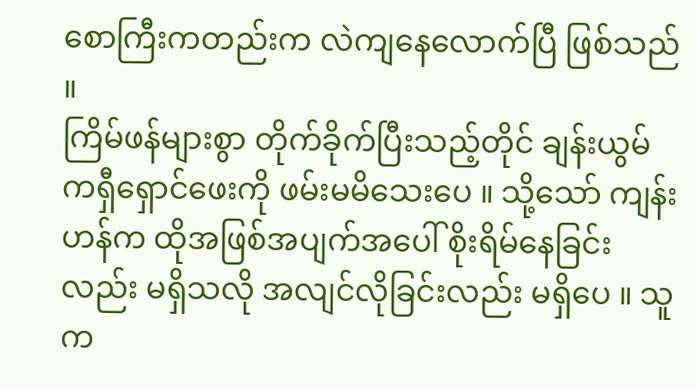စောကြီးကတည်းက လဲကျနေလောက်ပြီ ဖြစ်သည် ။
ကြိမ်ဖန်များစွာ တိုက်ခိုက်ပြီးသည့်တိုင် ချန်းယွမ်ကရှီရှောင်ဖေးကို ဖမ်းမမိသေးပေ ။ သို့သော် ကျန်းဟန်က ထိုအဖြစ်အပျက်အပေါ် စိုးရိမ်နေခြင်းလည်း မရှိသလို အလျင်လိုခြင်းလည်း မရှိပေ ။ သူက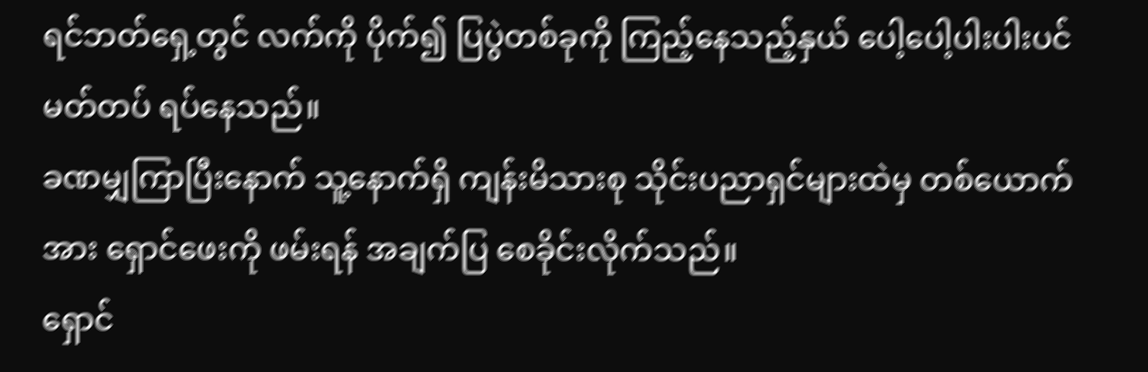ရင်ဘတ်ရှေ့တွင် လက်ကို ပိုက်၍ ပြပွဲတစ်ခုကို ကြည့်နေသည့်နှယ် ပေါ့ပေါ့ပါးပါးပင် မတ်တပ် ရပ်နေသည်။
ခဏမျှကြာပြီးနောက် သူ့နောက်ရှိ ကျန်းမိသားစု သိုင်းပညာရှင်များထဲမှ တစ်ယောက်အား ရှောင်ဖေးကို ဖမ်းရန် အချက်ပြ စေခိုင်းလိုက်သည်။
ရှောင်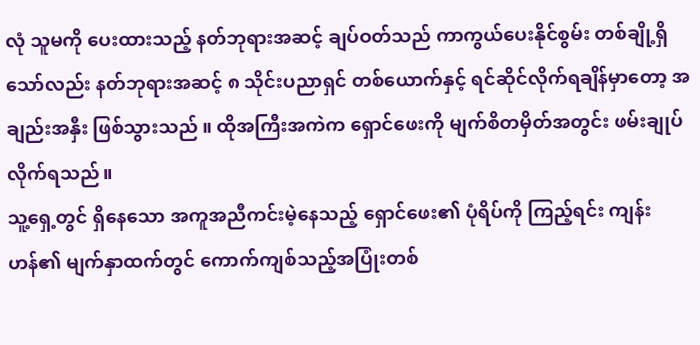လုံ သူမကို ပေးထားသည့် နတ်ဘုရားအဆင့် ချပ်ဝတ်သည် ကာကွယ်ပေးနိုင်စွမ်း တစ်ချို့ရှိသော်လည်း နတ်ဘုရားအဆင့် ၈ သိုင်းပညာရှင် တစ်ယောက်နှင့် ရင်ဆိုင်လိုက်ရချိန်မှာတော့ အချည်းအနှီး ဖြစ်သွားသည် ။ ထိုအကြီးအကဲက ရှောင်ဖေးကို မျက်စိတမှိတ်အတွင်း ဖမ်းချုပ်လိုက်ရသည်။
သူ့ရှေ့တွင် ရှိနေသော အကူအညီကင်းမဲ့နေသည့် ရှောင်ဖေး၏ ပုံရိပ်ကို ကြည့်ရင်း ကျန်းဟန်၏ မျက်နှာထက်တွင် ကောက်ကျစ်သည့်အပြုံးတစ်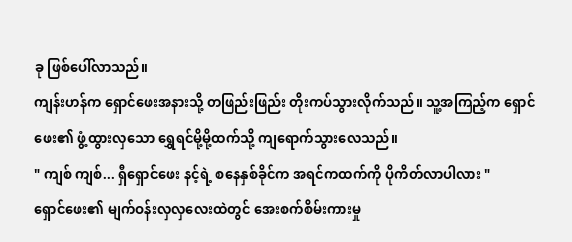ခု ဖြစ်ပေါ်လာသည်။
ကျန်းဟန်က ရှောင်ဖေးအနားသို့ တဖြည်းဖြည်း တိုးကပ်သွားလိုက်သည်။ သူ့အကြည့်က ရှောင်ဖေး၏ ဖွံ့ထွားလှသော ရွှေရင်မို့မို့ထက်သို့ ကျရောက်သွားလေသည်။
" ကျစ် ကျစ်... ရှီရှောင်ဖေး နင့်ရဲ့ စနေနှစ်ခိုင်က အရင်ကထက်ကို ပိုကိတ်လာပါလား "
ရှောင်ဖေး၏ မျက်ဝန်းလှလှလေးထဲတွင် အေးစက်စိမ်းကားမှု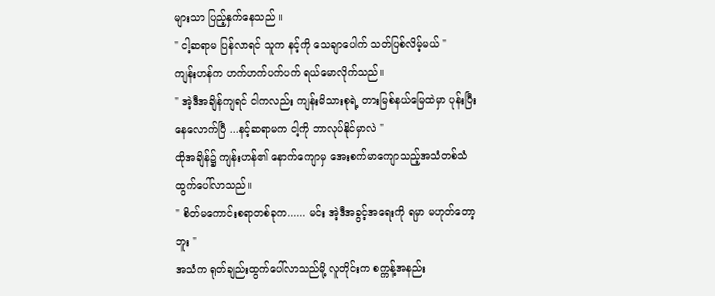များသာ ပြည့်နှက်နေသည် ။
" ငါ့ဆရာမ ပြန်လာရင် သူက နင့်ကို သေချာပေါက် သတ်ပြစ်လိမ့်မယ် "
ကျန်းဟန်က ဟက်ဟက်ပက်ပက် ရယ်မောလိုက်သည်။
" အဲ့ဒီအချိန်ကျရင် ငါကလည်း ကျန်းမိသားစုရဲ့ တားမြစ်နယ်မြေထဲမှာ ပုန်းပြီးနေလောက်ပြီ ...နင့်ဆရာမက ငါ့ကို ဘာလုပ်နိုင်မှာလဲ "
ထိုအချိန်၌ ကျန်းဟန်၏ နောက်ကျောမှ အေးစက်မာကျောသည့်အသံတစ်သံ ထွက်ပေါ်လာသည်။
" စိတ်မကောင်းစရာတစ်ခုက...... မင်း အဲ့ဒီအခွင့်အရေးကို ရမှာ မဟုတ်တော့ဘူး "
အသံက ရုတ်ချည်းထွက်ပေါ်လာသည်မို့ လူတိုင်းက စက္ကန့်အနည်း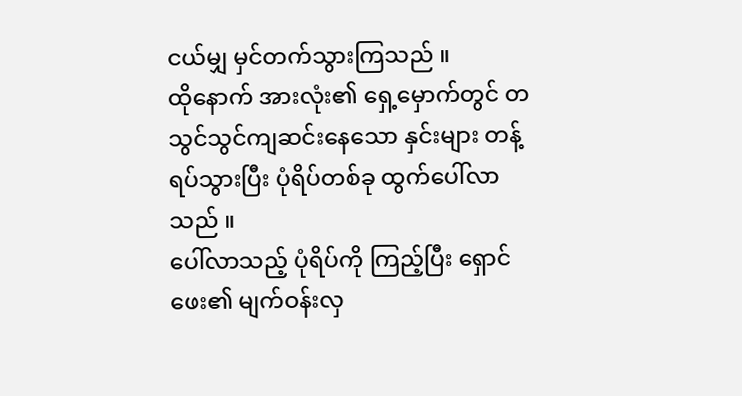ငယ်မျှ မှင်တက်သွားကြသည် ။
ထိုနောက် အားလုံး၏ ရှေ့မှောက်တွင် တသွင်သွင်ကျဆင်းနေသော နှင်းများ တန့်ရပ်သွားပြီး ပုံရိပ်တစ်ခု ထွက်ပေါ်လာသည် ။
ပေါ်လာသည့် ပုံရိပ်ကို ကြည့်ပြီး ရှောင်ဖေး၏ မျက်ဝန်းလှ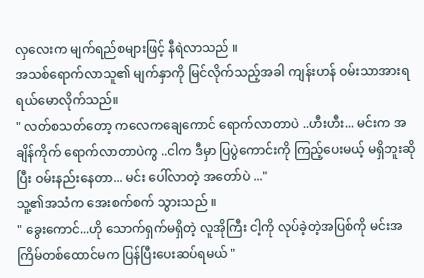လှလေးက မျက်ရည်စများဖြင့် နီရဲလာသည် ။
အသစ်ရောက်လာသူ၏ မျက်နှာကို မြင်လိုက်သည့်အခါ ကျန်းဟန် ဝမ်းသာအားရ ရယ်မောလိုက်သည်။
" လတ်စသတ်တော့ ကလေကချေကောင် ရောက်လာတာပဲ ..ဟီးဟီး... မင်းက အချိန်ကိုက် ရောက်လာတာပဲကွ ..ငါက ဒီမှာ ပြပွဲကောင်းကို ကြည့်ပေးမယ့် မရှိဘူးဆိုပြီး ဝမ်းနည်းနေတာ... မင်း ပေါ်လာတဲ့ အတော်ပဲ ..."
သူ့၏အသံက အေးစက်စက် သွားသည် ။
" ခွေးကောင်...ဟို သောက်ရှက်မရှိတဲ့ လူအိုကြီး ငါ့ကို လုပ်ခဲ့တဲ့အပြစ်ကို မင်းအကြိမ်တစ်ထောင်မက ပြန်ပြီးပေးဆပ်ရမယ် "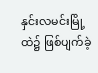နှင်းလမင်းမြို့ထဲ၌ ဖြစ်ပျက်ခဲ့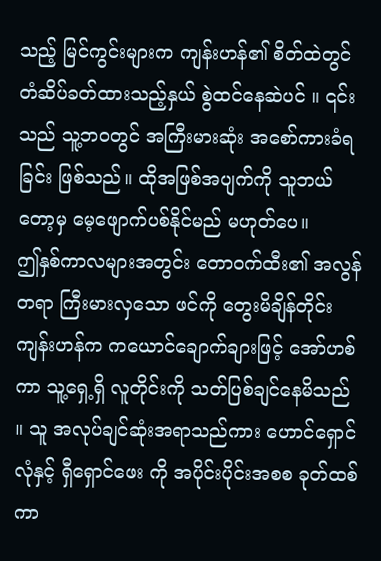သည့် မြင်ကွင်းများက ကျန်းဟန်၏ စိတ်ထဲတွင် တံဆိပ်ခတ်ထားသည့်နှယ် စွဲထင်နေဆဲပင် ။ ၎င်းသည် သူ့ဘဝတွင် အကြီးမားဆုံး အစော်ကားခံရခြင်း ဖြစ်သည်။ ထိုအဖြစ်အပျက်ကို သူဘယ်တော့မှ မေ့ဖျောက်ပစ်နိုင်မည် မဟုတ်ပေ။
ဤနှစ်ကာလများအတွင်း တောဝက်ထီး၏ အလွန်တရာ ကြီးမားလှသော ဖင်ကို တွေးမိချိန်တိုင်း ကျန်းဟန်က ကယောင်ချောက်ချားဖြင့် အော်ဟစ်ကာ သူ့ရှေ့ရှိ လူတိုင်းကို သတ်ပြစ်ချင်နေမိသည် ။ သူ အလုပ်ချင်ဆုံးအရာသည်ကား ဟောင်ရှောင်လုံနှင့် ရှီရှောင်ဖေး ကို အပိုင်းပိုင်းအစစ ခုတ်ထစ်ကာ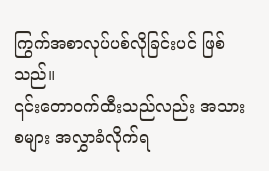ကြွက်အစာလုပ်ပစ်လိုခြင်းပင် ဖြစ်သည်။
၎င်းတောဝက်ထီးသည်လည်း အသားစများ အလွှာခံလိုက်ရ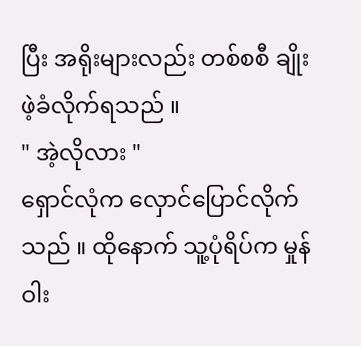ပြီး အရိုးများလည်း တစ်စစီ ချိုးဖဲ့ခံလိုက်ရသည် ။
" အဲ့လိုလား "
ရှောင်လုံက လှောင်ပြောင်လိုက်သည် ။ ထိုနောက် သူ့ပုံရိပ်က မှုန်ဝါး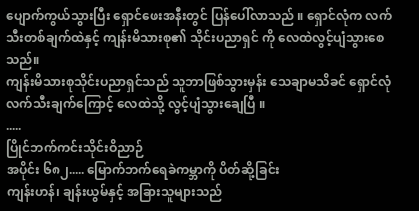ပျောက်ကွယ်သွားပြီး ရှောင်ဖေးအနီးတွင် ပြန်ပေါ်လာသည် ။ ရှောင်လုံက လက်သီးတစ်ချက်ထဲနှင့် ကျန်းမိသားစု၏ သိုင်းပညာရှင် ကို လေထဲလွင့်ပျံသွားစေသည်။
ကျန်းမိသားစုသိုင်းပညာရှင်သည် သူဘာဖြစ်သွားမှန်း သေချာမသိခင် ရှောင်လုံ လက်သီးချက်ကြောင့် လေထဲသို့ လွင့်ပျံသွားချေပြီ ။
.....
ပြိုင်ဘက်ကင်းသိုင်းဝိညာဉ်
အပိုင်း ၆၈၂..... မြောက်ဘက်ရေခဲကမ္ဘာကို ပိတ်ဆို့ခြင်း
ကျန်းဟန်၊ ချန်းယွမ်နှင့် အခြားသူများသည်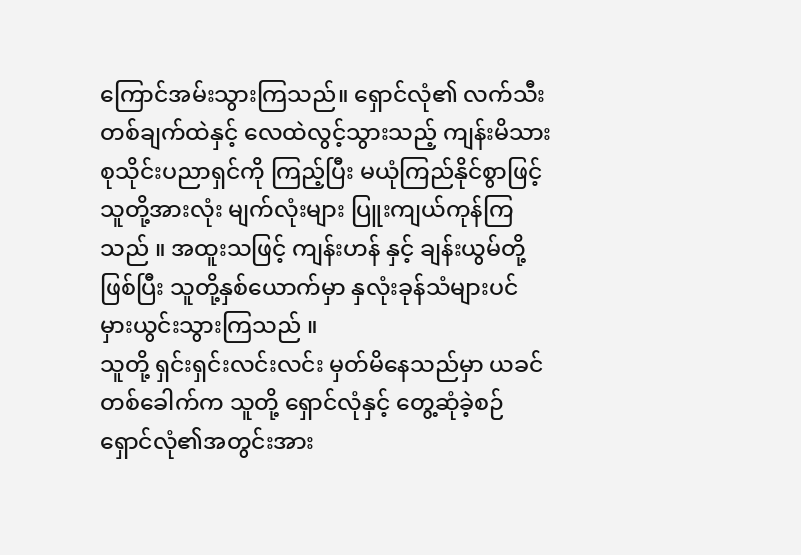ကြောင်အမ်းသွားကြသည်။ ရှောင်လုံ၏ လက်သီးတစ်ချက်ထဲနှင့် လေထဲလွင့်သွားသည့် ကျန်းမိသားစုသိုင်းပညာရှင်ကို ကြည့်ပြီး မယုံကြည်နိုင်စွာဖြင့် သူတို့အားလုံး မျက်လုံးများ ပြူးကျယ်ကုန်ကြသည် ။ အထူးသဖြင့် ကျန်းဟန် နှင့် ချန်းယွမ်တို့ ဖြစ်ပြီး သူတို့နှစ်ယောက်မှာ နှလုံးခုန်သံများပင် မှားယွင်းသွားကြသည် ။
သူတို့ ရှင်းရှင်းလင်းလင်း မှတ်မိနေသည်မှာ ယခင်တစ်ခေါက်က သူတို့ ရှောင်လုံနှင့် တွေ့ဆုံခဲ့စဉ် ရှောင်လုံ၏အတွင်းအား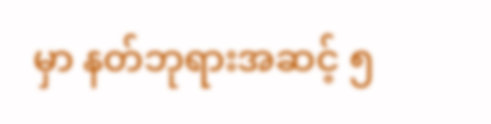မှာ နတ်ဘုရားအဆင့် ၅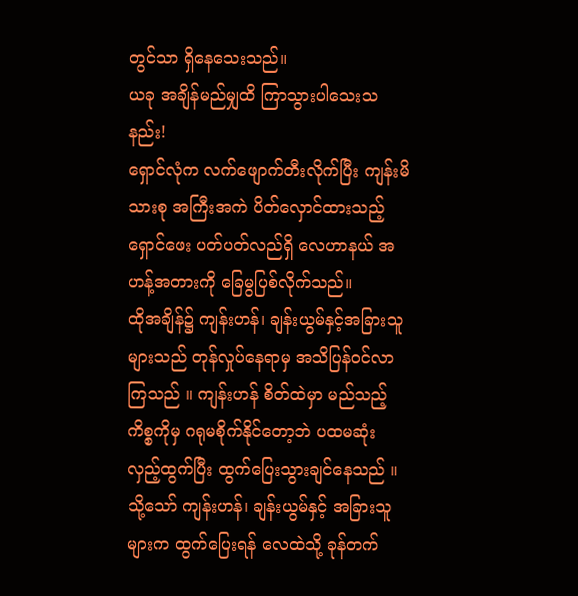တွင်သာ ရှိနေသေးသည်။
ယခု အချိန်မည်မျှထိ ကြာသွားပါသေးသနည်း!
ရှောင်လုံက လက်ဖျောက်တီးလိုက်ပြီး ကျန်းမိသားစု အကြီးအကဲ ပိတ်လှောင်ထားသည့် ရှောင်ဖေး ပတ်ပတ်လည်ရှိ လေဟာနယ် အဟန့်အတားကို ခြေမွပြစ်လိုက်သည်။
ထိုအချိန်၌ ကျန်းဟန်၊ ချန်းယွမ်နှင့်အခြားသူများသည် တုန်လှုပ်နေရာမှ အသိပြန်ဝင်လာကြသည် ။ ကျန်းဟန် စိတ်ထဲမှာ မည်သည့်ကိစ္စကိုမှ ဂရုမစိုက်နိုင်တော့ဘဲ ပထမဆုံး လှည့်ထွက်ပြီး ထွက်ပြေးသွားချင်နေသည် ။
သို့သော် ကျန်းဟန်၊ ချန်းယွမ်နှင့် အခြားသူများက ထွက်ပြေးရန် လေထဲသို့ ခုန်တက်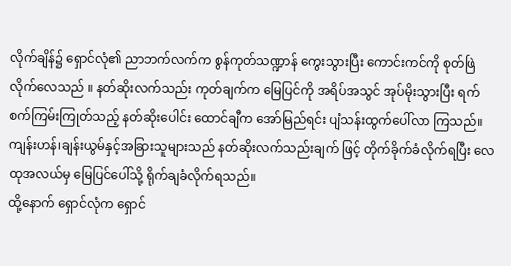လိုက်ချိန်၌ ရှောင်လုံ၏ ညာဘက်လက်က စွန်ကုတ်သဏ္ဍာန် ကွေးသွားပြီး ကောင်းကင်ကို စုတ်ဖြဲလိုက်လေသည် ။ နတ်ဆိုးလက်သည်း ကုတ်ချက်က မြေပြင်ကို အရိပ်အသွင် အုပ်မိုးသွားပြီး ရက်စက်ကြမ်းကြုတ်သည့် နတ်ဆိုးပေါင်း ထောင်ချီက အော်မြည်ရင်း ပျံသန်းထွက်ပေါ်လာ ကြသည်။
ကျန်းဟန်၊ချန်းယွမ်နှင့်အခြားသူများသည် နတ်ဆိုးလက်သည်းချက် ဖြင့် တိုက်ခိုက်ခံလိုက်ရပြီး လေထုအလယ်မှ မြေပြင်ပေါ်သို့ ရိုက်ချခံလိုက်ရသည်။
ထို့နောက် ရှောင်လုံက ရှောင်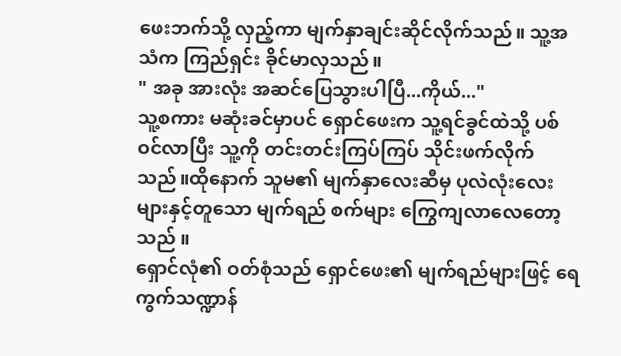ဖေးဘက်သို့ လှည့်ကာ မျက်နှာချင်းဆိုင်လိုက်သည်။ သူ့အသံက ကြည်ရှင်း ခိုင်မာလှသည်။
" အခု အားလုံး အဆင်ပြေသွားပါပြီ...ကိုယ်..."
သူ့စကား မဆုံးခင်မှာပင် ရှောင်ဖေးက သူ့ရင်ခွင်ထဲသို့ ပစ်ဝင်လာပြီး သူ့ကို တင်းတင်းကြပ်ကြပ် သိုင်းဖက်လိုက်သည်။ထိုနောက် သူမ၏ မျက်နှာလေးဆီမှ ပုလဲလုံးလေးများနှင့်တူသော မျက်ရည် စက်များ ကြွေကျလာလေတော့သည် ။
ရှောင်လုံ၏ ဝတ်စုံသည် ရှောင်ဖေး၏ မျက်ရည်များဖြင့် ရေကွက်သဏ္ဍာန်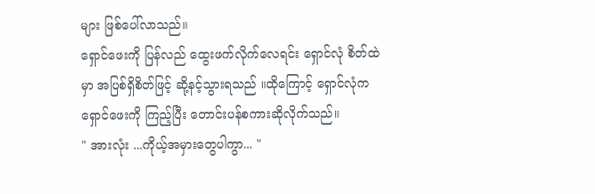များ ဖြစ်ပေါ်လာသည်။
ရှောင်ဖေးကို ပြန်လည် ထွေးဖက်လိုက်လေရင်း ရှောင်လုံ စိတ်ထဲမှာ အပြစ်ရှိစိတ်ဖြင့် ဆို့နင့်သွားရသည် ။ထိုကြောင့် ရှောင်လုံက ရှောင်ဖေးကို ကြည့်ပြီး တောင်းပန်စကားဆိုလိုက်သည်။
" အားလုံး ...ကိုယ့်အမှားတွေပါကွာ... "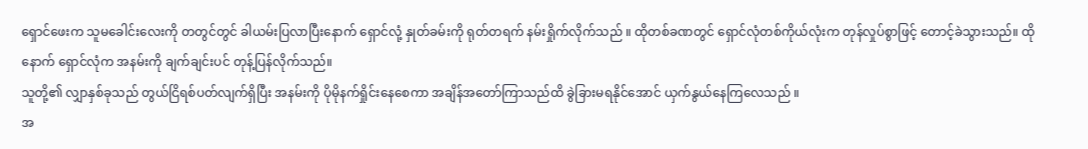ရှောင်ဖေးက သူမခေါင်းလေးကို တတွင်တွင် ခါယမ်းပြလာပြီးနောက် ရှောင်လုံ့ နှုတ်ခမ်းကို ရုတ်တရက် နမ်းရှိုက်လိုက်သည် ။ ထိုတစ်ခဏတွင် ရှောင်လုံတစ်ကိုယ်လုံးက တုန်လှုပ်စွာဖြင့် တောင့်ခဲသွားသည်။ ထိုနောက် ရှောင်လုံက အနမ်းကို ချက်ချင်းပင် တုန့်ပြန်လိုက်သည်။
သူတို့၏ လျှာနှစ်ခုသည် တွယ်ငြိရစ်ပတ်လျက်ရှိပြီး အနမ်းကို ပိုမိုနက်ရှိုင်းနေစေကာ အချိန်အတော်ကြာသည်ထိ ခွဲခြားမရနိုင်အောင် ယှက်နွယ်နေကြလေသည် ။
အ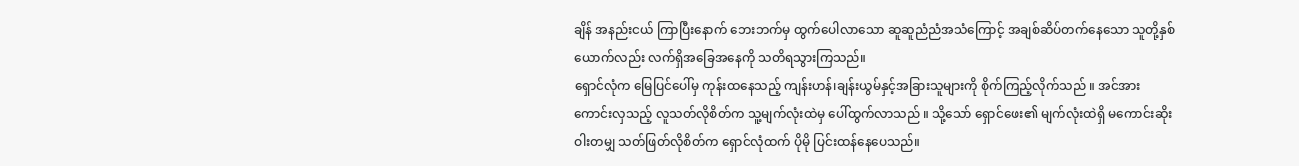ချိန် အနည်းငယ် ကြာပြီးနောက် ဘေးဘက်မှ ထွက်ပေါလာသော ဆူဆူညံညံအသံကြောင့် အချစ်ဆိပ်တက်နေသော သူတို့နှစ်ယောက်လည်း လက်ရှိအခြေအနေကို သတိရသွားကြသည်။
ရှောင်လုံက မြေပြင်ပေါ်မှ ကုန်းထနေသည့် ကျန်းဟန်၊ချန်းယွမ်နှင့်အခြားသူများကို စိုက်ကြည့်လိုက်သည် ။ အင်အားကောင်းလှသည့် လူသတ်လိုစိတ်က သူ့မျက်လုံးထဲမှ ပေါ်ထွက်လာသည် ။ သို့သော် ရှောင်ဖေး၏ မျက်လုံးထဲရှိ မကောင်းဆိုးဝါးတမျှ သတ်ဖြတ်လိုစိတ်က ရှောင်လုံထက် ပိုမို ပြင်းထန်နေပေသည်။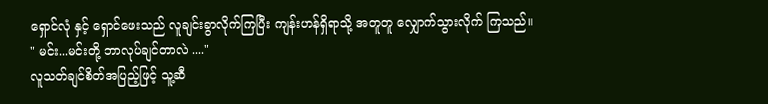ရှောင်လုံ နှင့် ရှောင်ဖေးသည် လူချင်းခွာလိုက်ကြပြီး ကျန်းဟန်ရှိရာသို့ အတူတူ လျှောက်သွားလိုက် ကြသည်။
" မင်း...မင်းတို့ ဘာလုပ်ချင်တာလဲ ...."
လူသတ်ချင်စိတ်အပြည့်ဖြင့် သူ့ဆီ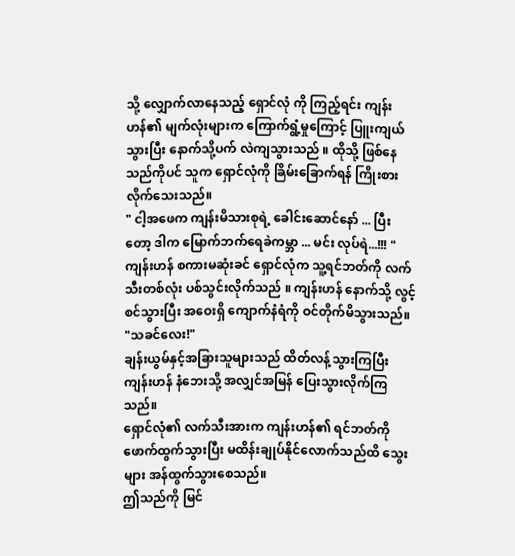သို့ လျှောက်လာနေသည့် ရှောင်လုံ ကို ကြည့်ရင်း ကျန်းဟန်၏ မျက်လုံးများက ကြောက်ရွံ့မှုကြောင့် ပြူးကျယ်သွားပြီး နောက်သို့ပက် လဲကျသွားသည် ။ ထိုသို့ ဖြစ်နေသည်ကိုပင် သူက ရှောင်လုံကို ခြိမ်းခြောက်ရန် ကြိုးစားလိုက်သေးသည်။
" ငါ့အဖေက ကျန်းမိသားစုရဲ့ ခေါင်းဆောင်နော် ... ပြီးတော့ ဒါက မြောက်ဘက်ရေခဲကမ္ဘာ ... မင်း လုပ်ရဲ...!!! "
ကျန်းဟန် စကားမဆုံးခင် ရှောင်လုံက သူ့ရင်ဘတ်ကို လက်သီးတစ်လုံး ပစ်သွင်းလိုက်သည် ။ ကျန်းဟန် နောက်သို့ လွင့်စင်သွားပြီး အဝေးရှိ ကျောက်နံရံကို ဝင်တိုက်မိသွားသည်။
"သခင်လေး!"
ချန်းယွမ်နှင့်အခြားသူများသည် ထိတ်လန့်သွားကြပြီး ကျန်းဟန် နံဘေးသို့ အလျှင်အမြန် ပြေးသွားလိုက်ကြသည်။
ရှောင်လုံ၏ လက်သီးအားက ကျန်းဟန်၏ ရင်ဘတ်ကို ဖောက်ထွက်သွားပြီး မထိန်းချုပ်နိုင်လောက်သည်ထိ သွေးများ အန်ထွက်သွားစေသည်။
ဤသည်ကို မြင်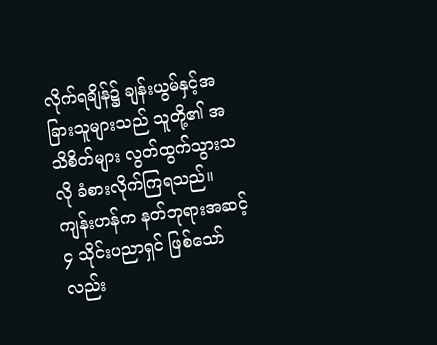လိုက်ရချိန်၌ ချန်းယွမ်နှင့်အခြားသူများသည် သူတို့၏ အသိစိတ်များ လွတ်ထွက်သွားသလို ခံစားလိုက်ကြရသည်။
ကျန်းဟန်က နတ်ဘုရားအဆင့် ၄ သိုင်းပညာရှင် ဖြစ်သော်လည်း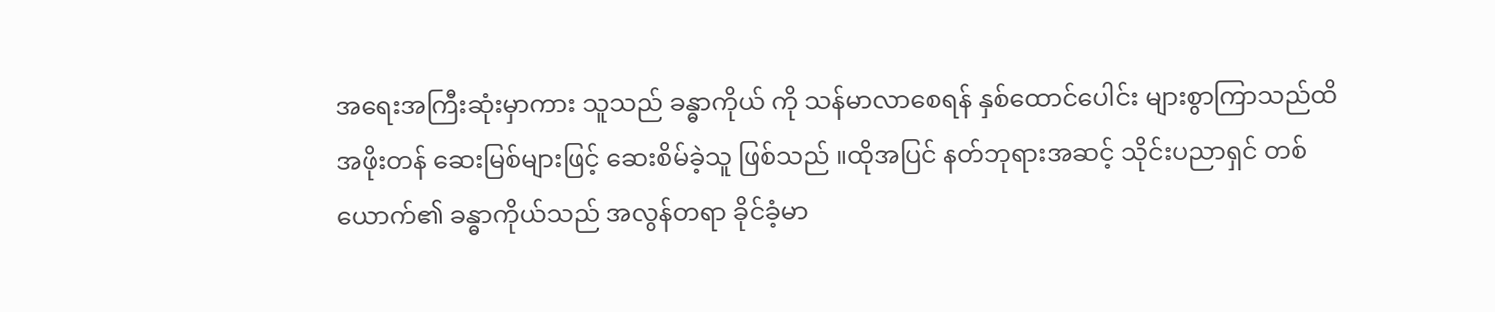အရေးအကြီးဆုံးမှာကား သူသည် ခန္ဓာကိုယ် ကို သန်မာလာစေရန် နှစ်ထောင်ပေါင်း များစွာကြာသည်ထိ အဖိုးတန် ဆေးမြစ်များဖြင့် ဆေးစိမ်ခဲ့သူ ဖြစ်သည် ။ထိုအပြင် နတ်ဘုရားအဆင့် သိုင်းပညာရှင် တစ်ယောက်၏ ခန္ဓာကိုယ်သည် အလွန်တရာ ခိုင်ခံ့မာ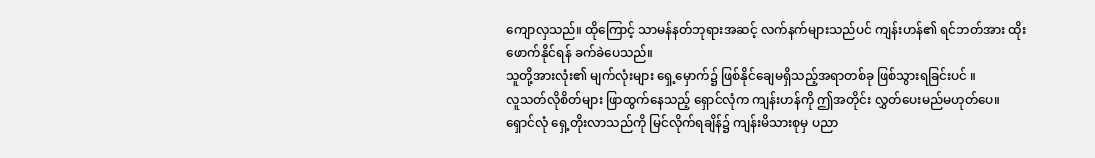ကျောလှသည်။ ထိုကြောင့် သာမန်နတ်ဘုရားအဆင့် လက်နက်များသည်ပင် ကျန်းဟန်၏ ရင်ဘတ်အား ထိုးဖောက်နိုင်ရန် ခက်ခဲပေသည်။
သူတို့အားလုံး၏ မျက်လုံးများ ရှေ့မှောက်၌ ဖြစ်နိုင်ချေမရှိသည့်အရာတစ်ခု ဖြစ်သွားရခြင်းပင် ။
လူသတ်လိုစိတ်များ ဖြာထွက်နေသည့် ရှောင်လုံက ကျန်းဟန်ကို ဤအတိုင်း လွှတ်ပေးမည်မဟုတ်ပေ။
ရှောင်လုံ ရှေ့တိုးလာသည်ကို မြင်လိုက်ရချိန်၌ ကျန်းမိသားစုမှ ပညာ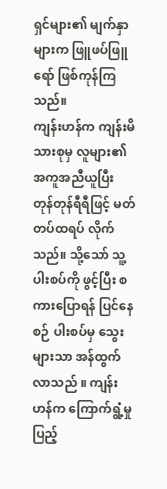ရှင်များ၏ မျက်နှာများက ဖြူဖပ်ဖြူရော် ဖြစ်ကုန်ကြသည်။
ကျန်းဟန်က ကျန်းမိသားစုမှ လူများ၏ အကူအညီယူပြီး တုန်တုန်ရီရီဖြင့် မတ်တပ်ထရပ် လိုက်သည်။ သို့သော် သူ့ပါးစပ်ကို ဖွင့်ပြီး စကားပြောရန် ပြင်နေစဉ် ပါးစပ်မှ သွေးများသာ အန်ထွက်လာသည် ။ ကျန်းဟန်က ကြောက်ရွံ့မှုပြည့်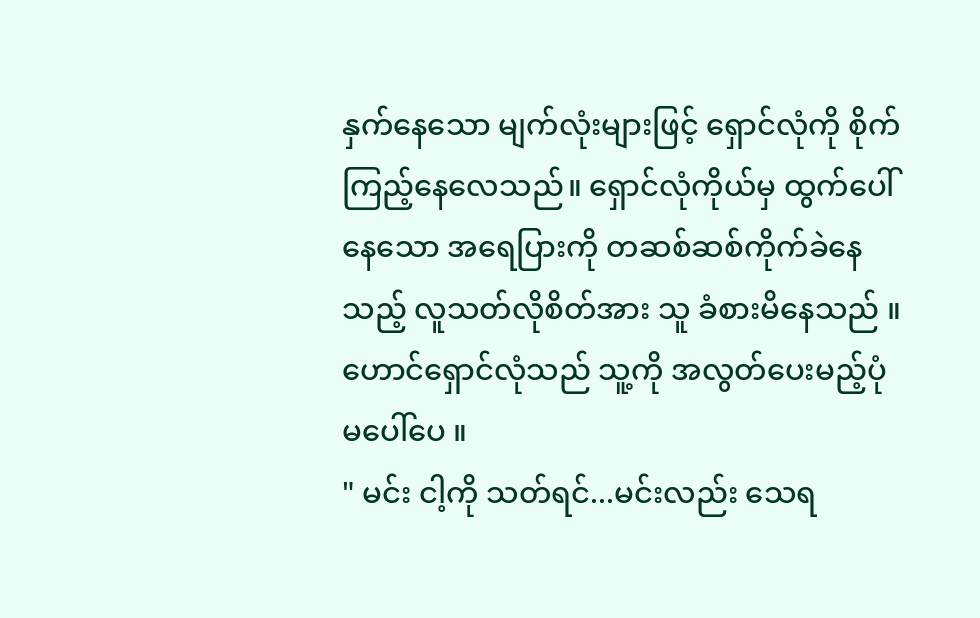နှက်နေသော မျက်လုံးများဖြင့် ရှောင်လုံကို စိုက်ကြည့်နေလေသည်။ ရှောင်လုံကိုယ်မှ ထွက်ပေါ်နေသော အရေပြားကို တဆစ်ဆစ်ကိုက်ခဲနေသည့် လူသတ်လိုစိတ်အား သူ ခံစားမိနေသည် ။
ဟောင်ရှောင်လုံသည် သူ့ကို အလွတ်ပေးမည့်ပုံမပေါ်ပေ ။
" မင်း ငါ့ကို သတ်ရင်...မင်းလည်း သေရ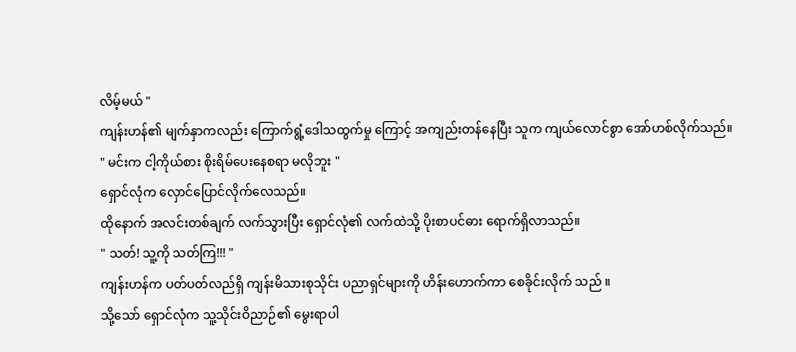လိမ့်မယ် "
ကျန်းဟန်၏ မျက်နှာကလည်း ကြောက်ရွံ့ဒေါသထွက်မှု ကြောင့် အကျည်းတန်နေပြီး သူက ကျယ်လောင်စွာ အော်ဟစ်လိုက်သည်။
" မင်းက ငါ့ကိုယ်စား စိုးရိမ်ပေးနေစရာ မလိုဘူး "
ရှောင်လုံက လှောင်ပြောင်လိုက်လေသည်။
ထိုနောက် အလင်းတစ်ချက် လက်သွားပြီး ရှောင်လုံ၏ လက်ထဲသို့ ပိုးစာပင်ဓား ရောက်ရှိလာသည်။
" သတ်! သူ့ကို သတ်ကြ!!! "
ကျန်းဟန်က ပတ်ပတ်လည်ရှိ ကျန်းမိသားစုသိုင်း ပညာရှင်များကို ဟိန်းဟောက်ကာ စေခိုင်းလိုက် သည် ။
သို့သော် ရှောင်လုံက သူ့သိုင်းဝိညာဉ်၏ မွေးရာပါ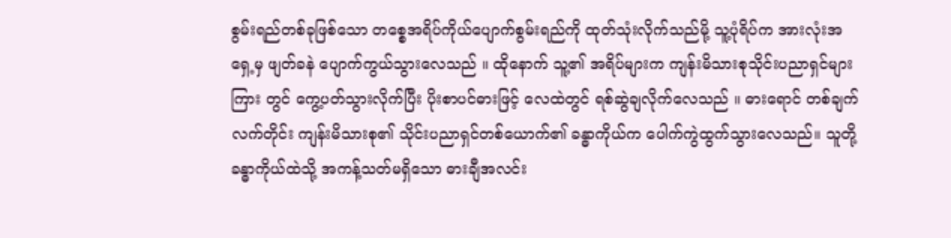စွမ်းရည်တစ်ခုဖြစ်သော တစ္စေအရိပ်ကိုယ်ပျောက်စွမ်းရည်ကို ထုတ်သုံးလိုက်သည်မို့ သူ့ပုံရိပ်က အားလုံးအရှေ့မှ ဖျတ်ခနဲ ပျောက်ကွယ်သွားလေသည် ။ ထိုနောက် သူ့၏ အရိပ်များက ကျန်းမိသားစုသိုင်းပညာရှင်များကြား တွင် ကွေ့ပတ်သွားလိုက်ပြီး ပိုးစာပင်ဓားဖြင့် လေထဲတွင် ရစ်ဆွဲချလိုက်လေသည် ။ ဓားရောင် တစ်ချက်လက်တိုင်း ကျန်းမိသားစု၏ သိုင်းပညာရှင်တစ်ယောက်၏ ခန္ဓာကိုယ်က ပေါက်ကွဲထွက်သွားလေသည်။ သူတို့ ခန္ဓာကိုယ်ထဲသို့ အကန့်သတ်မရှိသော ဓားချီအလင်း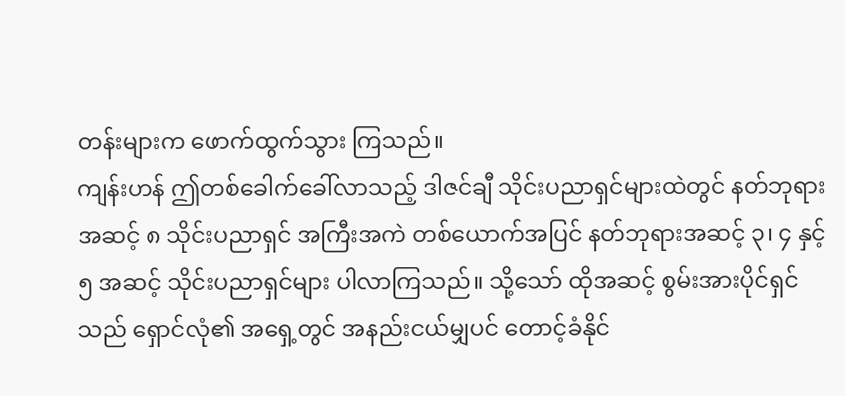တန်းများက ဖောက်ထွက်သွား ကြသည်။
ကျန်းဟန် ဤတစ်ခေါက်ခေါ်လာသည့် ဒါဇင်ချီ သိုင်းပညာရှင်များထဲတွင် နတ်ဘုရားအဆင့် ၈ သိုင်းပညာရှင် အကြီးအကဲ တစ်ယောက်အပြင် နတ်ဘုရားအဆင့် ၃၊ ၄ နှင့် ၅ အဆင့် သိုင်းပညာရှင်များ ပါလာကြသည်။ သို့သော် ထိုအဆင့် စွမ်းအားပိုင်ရှင်သည် ရှောင်လုံ၏ အရှေ့တွင် အနည်းငယ်မျှပင် တောင့်ခံနိုင်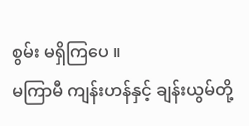စွမ်း မရှိကြပေ ။
မကြာမီ ကျန်းဟန်နှင့် ချန်းယွမ်တို့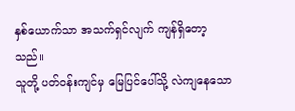နှစ်ယောက်သာ အသက်ရှင်လျက် ကျန်ရှိတော့သည်။
သူတို့ ပတ်ဝန်းကျင်မှ မြေပြင်ပေါ်သို့ လဲကျနေသော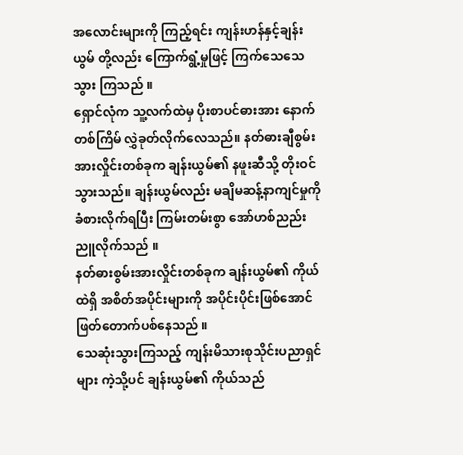အလောင်းများကို ကြည့်ရင်း ကျန်းဟန်နှင့်ချန်းယွမ် တို့လည်း ကြောက်ရွံ့မှုဖြင့် ကြက်သေသေသွား ကြသည် ။
ရှောင်လုံက သူ့လက်ထဲမှ ပိုးစာပင်ဓားအား နောက်တစ်ကြိမ် လွှဲခုတ်လိုက်လေသည်။ နတ်ဓားချီစွမ်းအားလှိုင်းတစ်ခုက ချန်းယွမ်၏ နဖူးဆီသို့ တိုးဝင်သွားသည်။ ချန်းယွမ်လည်း မချိမဆန့်နာကျင်မှုကို ခံစားလိုက်ရပြီး ကြမ်းတမ်းစွာ အော်ဟစ်ညည်းညူလိုက်သည် ။
နတ်ဓားစွမ်းအားလှိုင်းတစ်ခုက ချန်းယွမ်၏ ကိုယ်ထဲရှိ အစိတ်အပိုင်းများကို အပိုင်းပိုင်းဖြစ်အောင် ဖြတ်တောက်ပစ်နေသည် ။
သေဆုံးသွားကြသည့် ကျန်းမိသားစုသိုင်းပညာရှင်များ ကဲ့သို့ပင် ချန်းယွမ်၏ ကိုယ်သည်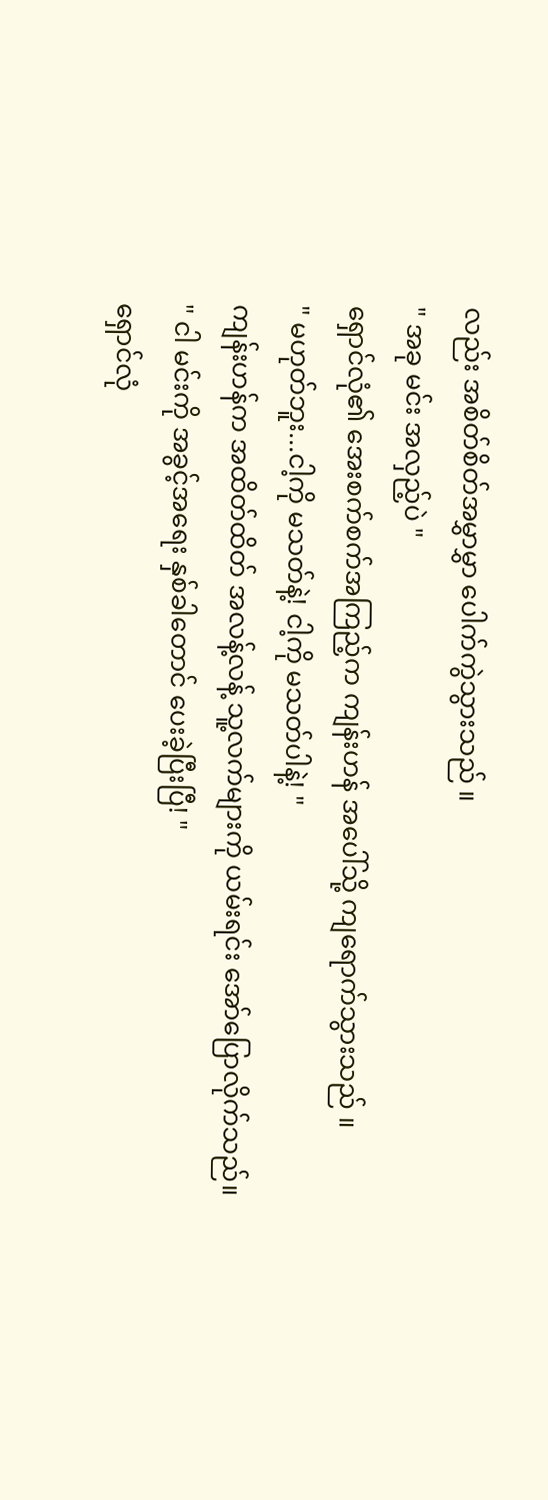လည်း အစိတ်စိတ်အမွှာမွှာ ပေါက်ကွဲသွားသည် ။
" အခု မင်း အလှည့်ပဲ "
ရှောင်လုံ၏ အေးစက်စက်အကြည့်က ကျန်းဟန် အပေါ်သို့ ကျရောက်သွားသည် ။
" မဟုတ်ဘူး...ငါ့ကို မသတ်နဲ့! ငါ့ကို မသတ်ပါနဲ့! "
ကျန်းဟန်က အထိတ်ထိတ် အလန့်လန့် သူ့လက်များကို ယမ်းရင်း အော်ပြောလိုက်သည်။
" ငါ မင်းကို အခွင့်အရေး နှစ်ခါတောင် ပေးခဲ့ပြီးပြီ! "
ရှောင်လုံ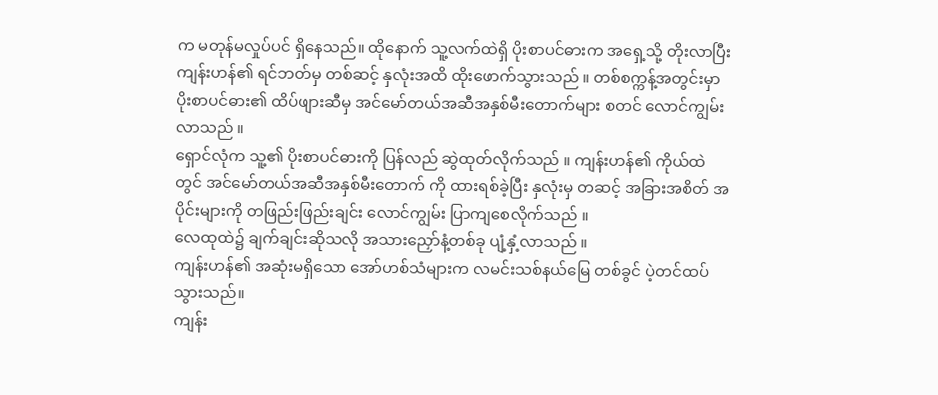က မတုန်မလှုပ်ပင် ရှိနေသည်။ ထိုနောက် သူ့လက်ထဲရှိ ပိုးစာပင်ဓားက အရှေ့သို့ တိုးလာပြီး ကျန်းဟန်၏ ရင်ဘတ်မှ တစ်ဆင့် နှလုံးအထိ ထိုးဖောက်သွားသည် ။ တစ်စက္ကန့်အတွင်းမှာ ပိုးစာပင်ဓား၏ ထိပ်ဖျားဆီမှ အင်မော်တယ်အဆီအနှစ်မီးတောက်များ စတင် လောင်ကျွမ်းလာသည် ။
ရှောင်လုံက သူ့၏ ပိုးစာပင်ဓားကို ပြန်လည် ဆွဲထုတ်လိုက်သည် ။ ကျန်းဟန်၏ ကိုယ်ထဲတွင် အင်မော်တယ်အဆီအနှစ်မီးတောက် ကို ထားရစ်ခဲ့ပြီး နှလုံးမှ တဆင့် အခြားအစိတ် အပိုင်းများကို တဖြည်းဖြည်းချင်း လောင်ကျွမ်း ပြာကျစေလိုက်သည် ။
လေထုထဲ၌ ချက်ချင်းဆိုသလို အသားညှော်နံ့တစ်ခု ပျံ့နှံ့လာသည် ။
ကျန်းဟန်၏ အဆုံးမရှိသော အော်ဟစ်သံများက လမင်းသစ်နယ်မြေ တစ်ခွင် ပဲ့တင်ထပ်သွားသည်။
ကျန်း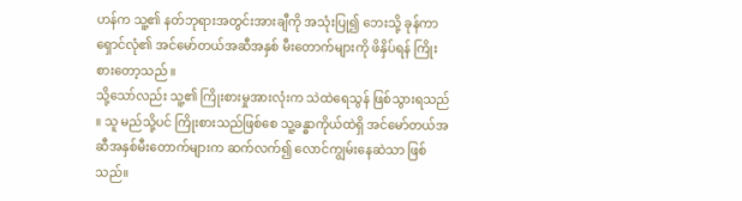ဟန်က သူ့၏ နတ်ဘုရားအတွင်းအားချီကို အသုံးပြု၍ ဘေးသို့ ခုန်ကာ ရှောင်လုံ၏ အင်မော်တယ်အဆီအနှစ် မီးတောက်များကို ဖိနှိပ်ရန် ကြိုးစားတော့သည် ။
သို့သော်လည်း သူ့၏ ကြိုးစားမှုအားလုံးက သဲထဲရေသွန် ဖြစ်သွားရသည် ။ သူ မည်သို့ပင် ကြိုးစားသည်ဖြစ်စေ သူ့ခန္ဓာကိုယ်ထဲရှိ အင်မော်တယ်အဆီအနှစ်မီးတောက်များက ဆက်လက်၍ လောင်ကျွမ်းနေဆဲသာ ဖြစ်သည်။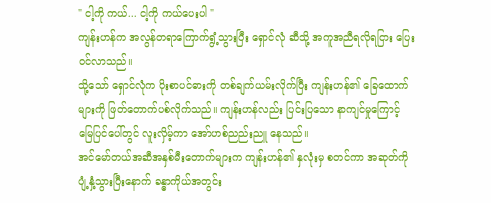" ငါ့ကို ကယ်... ငါ့ကို ကယ်ပေးပါ "
ကျန်းဟန်က အလွန်တရာကြောက်ရွံ့သွားပြီး ရှောင်လုံ ဆီသို့ အကူအညီရလိုရငြား ပြေးဝင်လာသည်။
သို့သော် ရှောင်လုံက ပိုးစာပင်ဓားကို တစ်ချက်ယမ်းလိုက်ပြီး ကျန်းဟန်၏ ခြေထောက်များကို ဖြတ်တောက်ပစ်လိုက်သည်။ ကျန်းဟန်လည်း ပြင်းပြသော နာကျင်မှုကြောင့် မြေပြင်ပေါ်တွင် လူးလှိမ့်ကာ အော်ဟစ်ညည်းညူ နေသည်။
အင်မော်တယ်အဆီအနှစ်မီးတောက်များက ကျန်းဟန်၏ နှလုံးမှ စတင်ကာ အဆုတ်ကို ပျံ့နှံ့သွားပြီးနောက် ခန္ဓာကိုယ်အတွင်း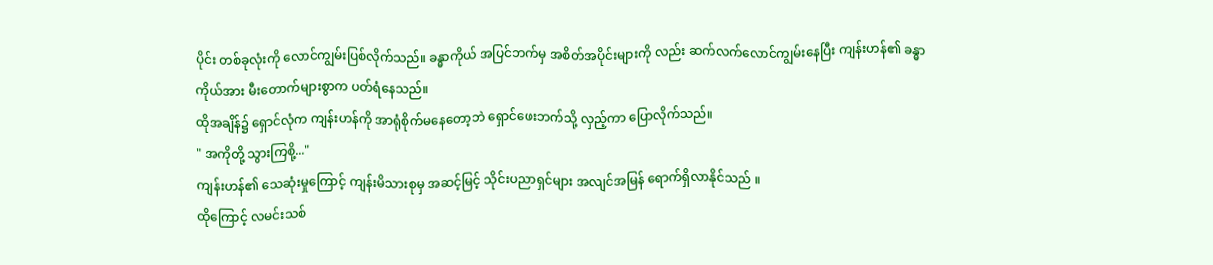ပိုင်း တစ်ခုလုံးကို လောင်ကျွမ်းပြစ်လိုက်သည်။ ခန္ဓာကိုယ် အပြင်ဘက်မှ အစိတ်အပိုင်းများကို လည်း ဆက်လက်လောင်ကျွမ်းနေပြီး ကျန်းဟန်၏ ခန္ဓာကိုယ်အား မီးတောက်များစွာက ပတ်ရံနေသည်။
ထိုအချိန်၌ ရှောင်လုံက ကျန်းဟန်ကို အာရုံစိုက်မနေတော့ဘဲ ရှောင်ဖေးဘက်သို့ လှည့်ကာ ပြောလိုက်သည်။
" အကိုတို့ သွားကြစို့..."
ကျန်းဟန်၏ သေဆုံးမှုကြောင့် ကျန်းမိသားစုမှ အဆင့်မြင့် သိုင်းပညာရှင်များ အလျင်အမြန် ရောက်ရှိလာနိုင်သည် ။
ထိုကြောင့် လမင်းသစ်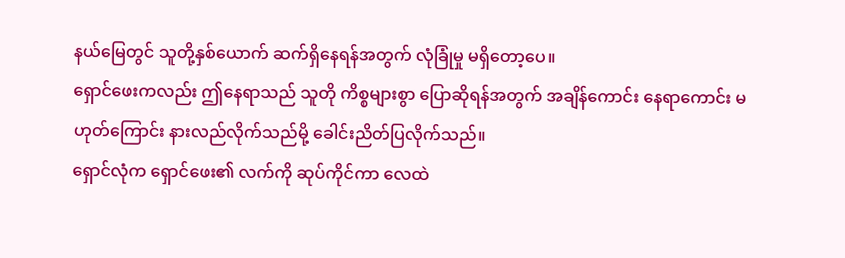နယ်မြေတွင် သူတို့နှစ်ယောက် ဆက်ရှိနေရန်အတွက် လုံခြုံမှု မရှိတော့ပေ။
ရှောင်ဖေးကလည်း ဤနေရာသည် သူတို ကိစ္စများစွာ ပြောဆိုရန်အတွက် အချိန်ကောင်း နေရာကောင်း မဟုတ်ကြောင်း နားလည်လိုက်သည်မို့ ခေါင်းညိတ်ပြလိုက်သည်။
ရှောင်လုံက ရှောင်ဖေး၏ လက်ကို ဆုပ်ကိုင်ကာ လေထဲ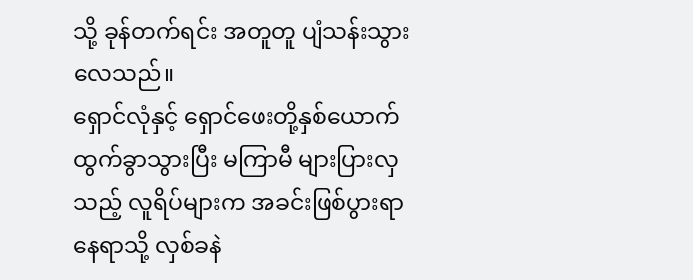သို့ ခုန်တက်ရင်း အတူတူ ပျံသန်းသွားလေသည်။
ရှောင်လုံနှင့် ရှောင်ဖေးတို့နှစ်ယောက် ထွက်ခွာသွားပြီး မကြာမီ များပြားလှသည့် လူရိပ်များက အခင်းဖြစ်ပွားရာနေရာသို့ လှစ်ခနဲ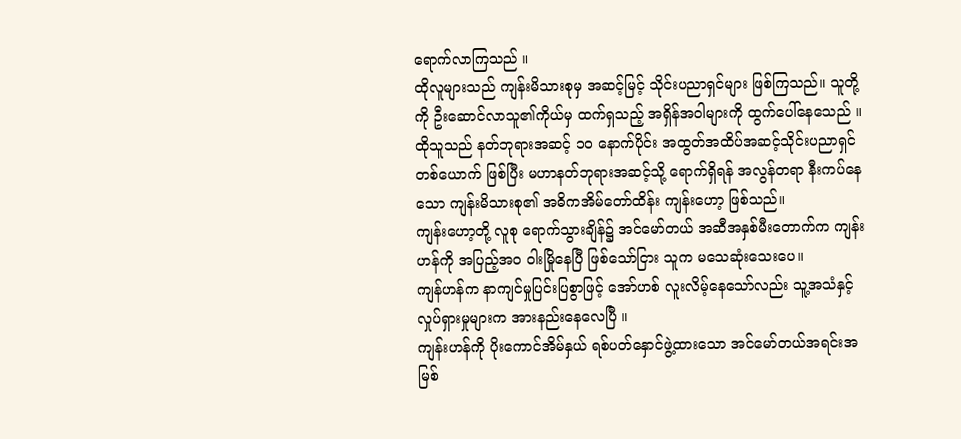ရောက်လာကြသည် ။
ထိုလူများသည် ကျန်းမိသားစုမှ အဆင့်မြင့် သိုင်းပညာရှင်များ ဖြစ်ကြသည်။ သူတို့ကို ဦးဆောင်လာသူ၏ကိုယ်မှ ထက်ရှသည့် အရှိန်အဝါများကို ထွက်ပေါ်နေသေည် ။
ထိုသူသည် နတ်ဘုရားအဆင့် ၁၀ နောက်ပိုင်း အထွတ်အထိပ်အဆင့်သိုင်းပညာရှင်တစ်ယောက် ဖြစ်ပြီး မဟာနတ်ဘုရားအဆင့်သို့ ရောက်ရှိရန် အလွန်တရာ နီးကပ်နေသော ကျန်းမိသားစု၏ အဓိကအိမ်တော်ထိန်း ကျန်းဟော့ ဖြစ်သည်။
ကျန်းဟော့တို့ လူစု ရောက်သွားချိန်၌ အင်မော်တယ် အဆီအနှစ်မီးတောက်က ကျန်းဟန်ကို အပြည့်အဝ ဝါးမြိုနေပြီ ဖြစ်သော်ငြား သူက မသေဆုံးသေးပေ။
ကျန်ဟန်က နာကျင်မှုပြင်းပြစွာဖြင့် အော်ဟစ် လူးလိမ့်နေသော်လည်း သူ့အသံနှင့် လှုပ်ရှားမှုများက အားနည်းနေလေပြီ ။
ကျန်းဟန်ကို ပိုးကောင်အိမ်နှယ် ရစ်ပတ်နှောင်ဖွဲ့ထားသော အင်မော်တယ်အရင်းအမြစ်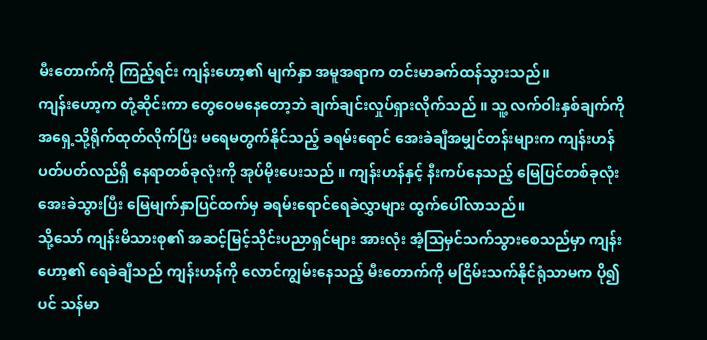မီးတောက်ကို ကြည့်ရင်း ကျန်းဟော့၏ မျက်နှာ အမူအရာက တင်းမာခက်ထန်သွားသည်။
ကျန်းဟော့က တုံ့ဆိုင်းကာ တွေဝေမနေတော့ဘဲ ချက်ချင်းလှုပ်ရှားလိုက်သည် ။ သူ့ လက်ဝါးနှစ်ချက်ကို အရှေ့သို့ရိုက်ထုတ်လိုက်ပြီး မရေမတွက်နိုင်သည့် ခရမ်းရောင် အေးခဲချီအမျှင်တန်းများက ကျန်းဟန် ပတ်ပတ်လည်ရှိ နေရာတစ်ခုလုံးကို အုပ်မိုးပေးသည် ။ ကျန်းဟန်နှင့် နီးကပ်နေသည့် မြေပြင်တစ်ခုလုံး အေးခဲသွားပြီး မြေမျက်နှာပြင်ထက်မှ ခရမ်းရောင်ရေခဲလွှာများ ထွက်ပေါ်လာသည်။
သို့သော် ကျန်းမိသားစု၏ အဆင့်မြင့်သိုင်းပညာရှင်များ အားလုံး အံ့သြမှင်သက်သွားစေသည်မှာ ကျန်းဟော့၏ ရေခဲချီသည် ကျန်းဟန်ကို လောင်ကျွမ်းနေသည့် မီးတောက်ကို မငြိမ်းသက်နိုင်ရုံသာမက ပို၍ပင် သန်မာ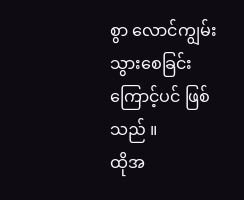စွာ လောင်ကျွမ်းသွားစေခြင်းကြောင့်ပင် ဖြစ်သည် ။
ထိုအ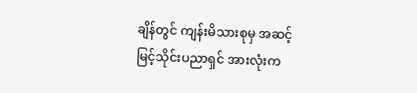ချိန်တွင် ကျန်းမိသားစုမှ အဆင့်မြင့်သိုင်းပညာရှင် အားလုံးက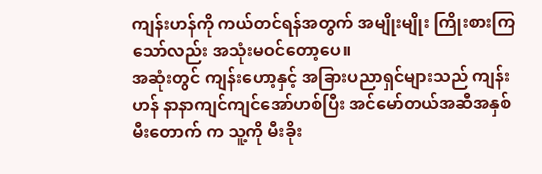ကျန်းဟန်ကို ကယ်တင်ရန်အတွက် အမျိုးမျိုး ကြိုးစားကြသော်လည်း အသုံးမဝင်တော့ပေ။
အဆုံးတွင် ကျန်းဟော့နှင့် အခြားပညာရှင်များသည် ကျန်းဟန် နာနာကျင်ကျင်အော်ဟစ်ပြီး အင်မော်တယ်အဆီအနှစ် မီးတောက် က သူ့ကို မီးခိုး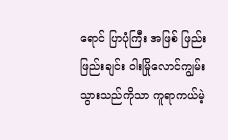ရောင် ပြာပုံကြီး အဖြစ် ဖြည်းဖြည်းချင်း ဝါးမြိုလောင်ကျွမ်းသွားသည်ကိုသာ ကူရာကယ်မဲ့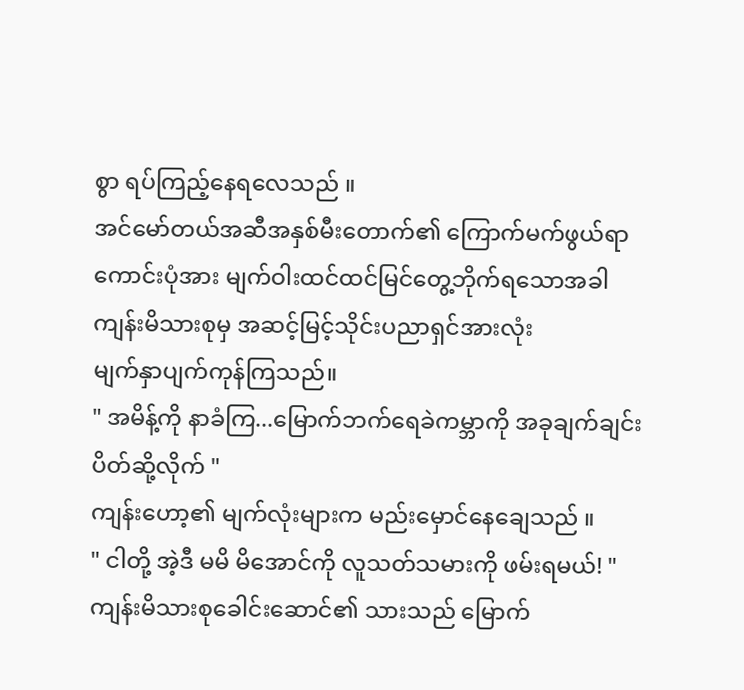စွာ ရပ်ကြည့်နေရလေသည် ။
အင်မော်တယ်အဆီအနှစ်မီးတောက်၏ ကြောက်မက်ဖွယ်ရာ ကောင်းပုံအား မျက်ဝါးထင်ထင်မြင်တွေ့ဘိုက်ရသောအခါ
ကျန်းမိသားစုမှ အဆင့်မြင့်သိုင်းပညာရှင်အားလုံး
မျက်နှာပျက်ကုန်ကြသည်။
" အမိန့်ကို နာခံကြ...မြောက်ဘက်ရေခဲကမ္ဘာကို အခုချက်ချင်း ပိတ်ဆို့လိုက် "
ကျန်းဟော့၏ မျက်လုံးများက မည်းမှောင်နေချေသည် ။
" ငါတို့ အဲ့ဒီ မမိ မိအောင်ကို လူသတ်သမားကို ဖမ်းရမယ်! "
ကျန်းမိသားစုခေါင်းဆောင်၏ သားသည် မြောက်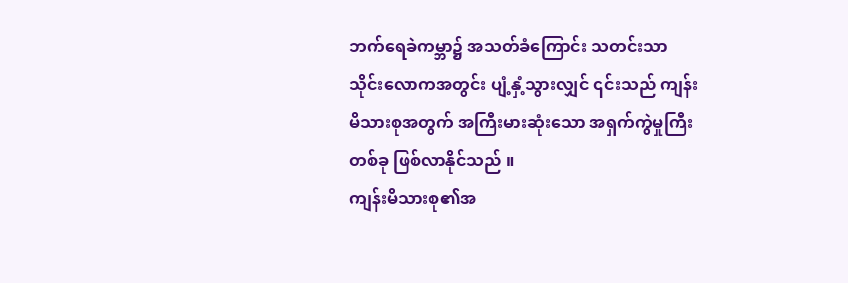ဘက်ရေခဲကမ္ဘာ၌ အသတ်ခံကြောင်း သတင်းသာ သိုင်းလောကအတွင်း ပျံ့နှံ့သွားလျှင် ၎င်းသည် ကျန်းမိသားစုအတွက် အကြီးမားဆုံးသော အရှက်ကွဲမှုကြီးတစ်ခု ဖြစ်လာနိုင်သည် ။
ကျန်းမိသားစု၏အ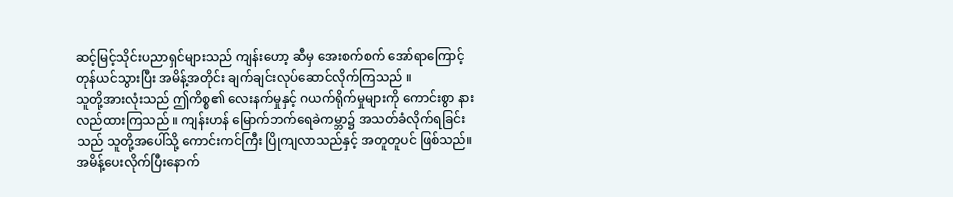ဆင့်မြင့်သိုင်းပညာရှင်များသည် ကျန်းဟော့ ဆီမှ အေးစက်စက် အော်ရာကြောင့် တုန်ယင်သွားပြီး အမိန့်အတိုင်း ချက်ချင်းလုပ်ဆောင်လိုက်ကြသည် ။
သူတို့အားလုံးသည် ဤကိစ္စ၏ လေးနက်မှုနှင့် ဂယက်ရိုက်မှုများကို ကောင်းစွာ နားလည်ထားကြသည် ။ ကျန်းဟန် မြောက်ဘက်ရေခဲကမ္ဘာ၌ အသတ်ခံလိုက်ရခြင်းသည် သူတို့အပေါ်သို့ ကောင်းကင်ကြီး ပြိုကျလာသည်နှင့် အတူတူပင် ဖြစ်သည်။
အမိန့်ပေးလိုက်ပြီးနောက်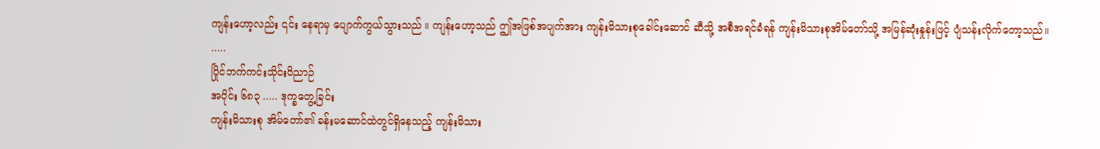ကျန်းဟော့လည်း ၎င်း နေရာမှ ပျောက်ကွယ်သွားသည် ။ ကျန်းဟော့သည် ဤအဖြစ်အပျက်အား ကျန်းမိသားစုခေါင်းဆောင် ဆီသို့ အစီအရင်ခံရန် ကျန်းမိသားစုအိမ်တော်သို့ အမြန်ဆုံးနှုန်းဖြင့် ပျံသန်းလိုက်တော့သည်။
.....
ပြိုင်ဘက်ကင်းသိုင်းဝိညာဉ်
အပိုင်း ၆၈၃ ..... ဒုက္ခတွေ့ခြင်း
ကျန်းမိသားစု အိမ်တော်၏ ခန်းမဆောင်ထဲတွင်ရှိနေသည့် ကျန်းမိသား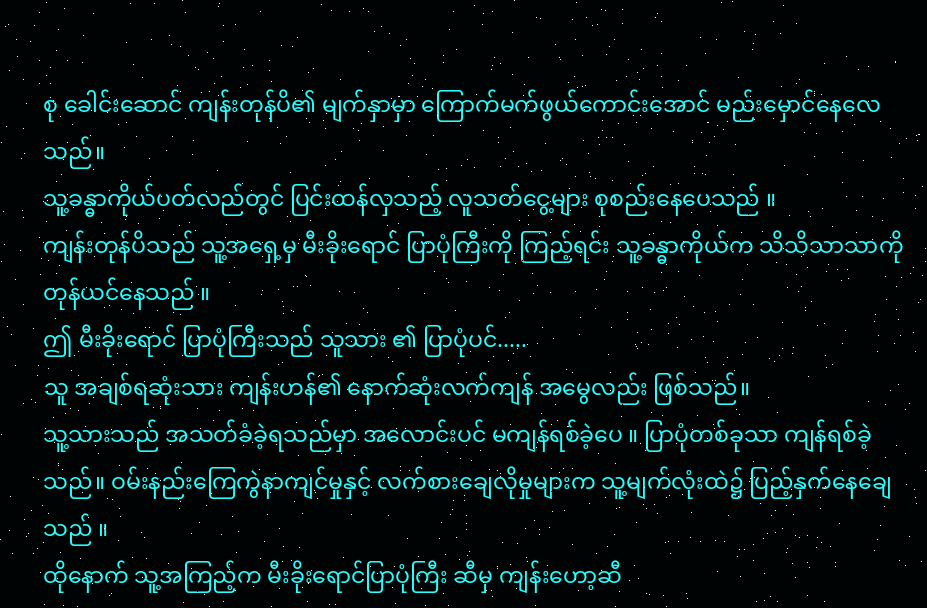စု ခေါင်းဆောင် ကျန်းတုန်ပိ၏ မျက်နှာမှာ ကြောက်မက်ဖွယ်ကောင်းအောင် မည်းမှောင်နေလေသည်။
သူ့ခန္ဓာကိုယ်ပတ်လည်တွင် ပြင်းထန်လှသည့် လူသတ်ငွေ့များ စုစည်းနေပေသည် ။
ကျန်းတုန်ပိသည် သူ့အရှေ့မှ မီးခိုးရောင် ပြာပုံကြီးကို ကြည့်ရင်း သူ့ခန္ဓာကိုယ်က သိသိသာသာကို တုန်ယင်နေသည် ။
ဤ မီးခိုးရောင် ပြာပုံကြီးသည် သူသား ၏ ပြာပုံပင်.....
သူ အချစ်ရဆုံးသား ကျန်းဟန်၏ နောက်ဆုံးလက်ကျန် အမွေလည်း ဖြစ်သည်။
သူ့သားသည် အသတ်ခံခဲ့ရသည်မှာ အလောင်းပင် မကျန်ရစ်ခဲ့ပေ ။ ပြာပုံတစ်ခုသာ ကျန်ရစ်ခဲ့သည်။ ဝမ်းနည်းကြေကွဲနာကျင်မှုနှင့် လက်စားချေလိုမှုများက သူ့မျက်လုံးထဲ၌ ပြည့်နှက်နေချေသည် ။
ထိုနောက် သူ့အကြည့်က မီးခိုးရောင်ပြာပုံကြီး ဆီမှ ကျန်းဟော့ဆီ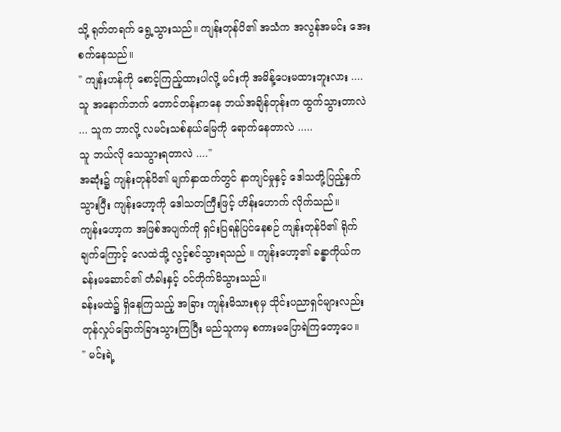သို့ ရုတ်တရက် ရွေ့သွားသည်။ ကျန်းတုန်ပိ၏ အသံက အလွန်အမင်း အေးစက်နေသည်။
" ကျန်းဟန်ကို စောင့်ကြည့်ထားပါလို့ မင်းကို အမိန့်ပေးမထားဘူးလား .... သူ အနောက်ဘက် တောင်တန်းကနေ ဘယ်အချိန်တုန်းက ထွက်သွားတာလဲ ... သူက ဘာလို့ လမင်းသစ်နယ်မြေကို ရောက်နေတာလဲ .....
သူ ဘယ်လို သေသွားရတာလဲ ...."
အဆုံး၌ ကျန်းတုန်ပိ၏ မျက်နှာထက်တွင် နာကျင်မှုနှင့် ဒေါသတို့ပြည့်နှက်သွားပြီး ကျန်းဟော့ကို ဒေါသတကြီးဖြင့် ဟိန်းဟောက် လိုက်သည်။
ကျန်းဟော့က အဖြစ်အပျက်ကို ရှင်းပြရန်ပြင်နေစဉ် ကျန်းတုန်ပိ၏ ရိုက်ချက်ကြောင့် လေထဲသို့ လွင့်စင်သွားရသည် ။ ကျန်းဟော့၏ ခန္ဓာကိုယ်က ခန်းမဆောင်၏ တံခါးနှင့် ဝင်တိုက်မိသွားသည်။
ခန်းမထဲ၌ ရှိနေကြသည့် အခြား ကျန်းမိသားစုမှ သိုင်းပညာရှင်များလည်း တုန်လှုပ်ခြောက်ခြားသွားကြပြီး မည်သူကမှ စကားမပြောရဲကြတော့ပေ။
" မင်းရဲ့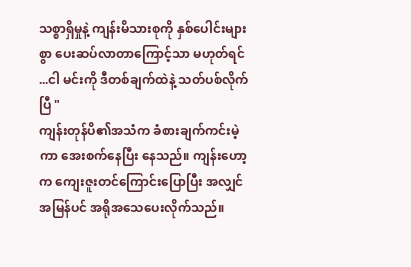သစ္စာရှိမှုနဲ့ ကျန်းမိသားစုကို နှစ်ပေါင်းများစွာ ပေးဆပ်လာတာကြောင့်သာ မဟုတ်ရင် ...ငါ မင်းကို ဒီတစ်ချက်ထဲနဲ့ သတ်ပစ်လိုက်ပြီ "
ကျန်းတုန်ပိ၏အသံက ခံစားချက်ကင်းမဲ့ကာ အေးစက်နေပြီး နေသည်။ ကျန်းဟော့က ကျေးဇူးတင်ကြောင်းပြောပြီး အလျှင်အမြန်ပင် အရိုအသေပေးလိုက်သည်။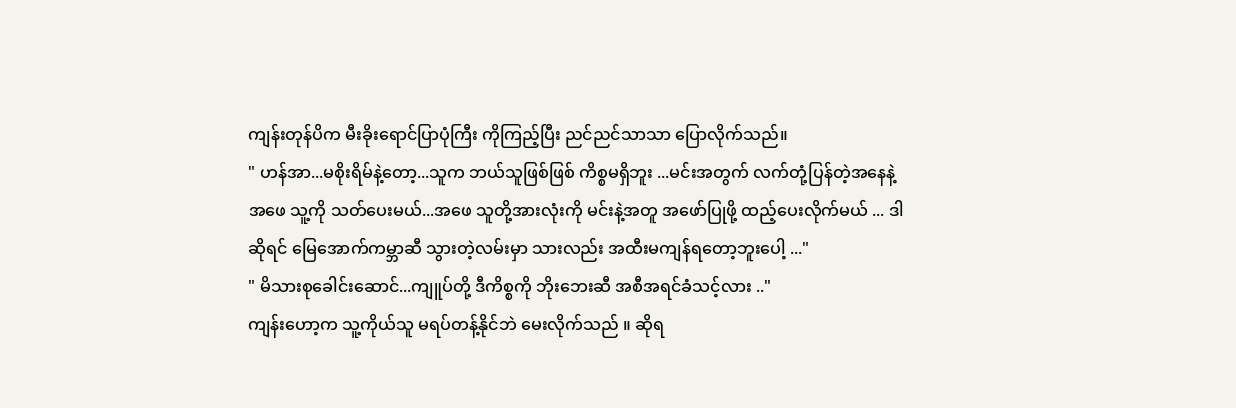ကျန်းတုန်ပိက မီးခိုးရောင်ပြာပုံကြီး ကိုကြည့်ပြီး ညင်ညင်သာသာ ပြောလိုက်သည်။
" ဟန်အာ...မစိုးရိမ်နဲ့တော့...သူက ဘယ်သူဖြစ်ဖြစ် ကိစ္စမရှိဘူး ...မင်းအတွက် လက်တုံ့ပြန်တဲ့အနေနဲ့ အဖေ သူ့ကို သတ်ပေးမယ်...အဖေ သူတို့အားလုံးကို မင်းနဲ့အတူ အဖော်ပြုဖို့ ထည့်ပေးလိုက်မယ် ... ဒါဆိုရင် မြေအောက်ကမ္ဘာဆီ သွားတဲ့လမ်းမှာ သားလည်း အထီးမကျန်ရတော့ဘူးပေါ့ ..."
" မိသားစုခေါင်းဆောင်...ကျူပ်တို့ ဒီကိစ္စကို ဘိုးဘေးဆီ အစီအရင်ခံသင့်လား .."
ကျန်းဟော့က သူ့ကိုယ်သူ မရပ်တန့်နိုင်ဘဲ မေးလိုက်သည် ။ ဆိုရ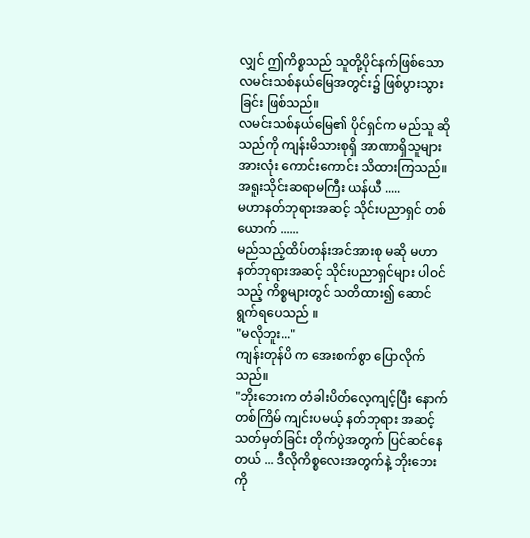လျှင် ဤကိစ္စသည် သူတို့ပိုင်နက်ဖြစ်သော လမင်းသစ်နယ်မြေအတွင်း၌ ဖြစ်ပွားသွားခြင်း ဖြစ်သည်။
လမင်းသစ်နယ်မြေ၏ ပိုင်ရှင်က မည်သူ ဆိုသည်ကို ကျန်းမိသားစုရှိ အာဏာရှိသူများအားလုံး ကောင်းကောင်း သိထားကြသည်။
အရူးသိုင်းဆရာမကြီး ယန်ယီ .....
မဟာနတ်ဘုရားအဆင့် သိုင်းပညာရှင် တစ်ယောက် ......
မည်သည့်ထိပ်တန်းအင်အားစု မဆို မဟာနတ်ဘုရားအဆင့် သိုင်းပညာရှင်များ ပါဝင်သည့် ကိစ္စများတွင် သတိထား၍ ဆောင်ရွက်ရပေသည် ။
"မလိုဘူး..."
ကျန်းတုန်ပိ က အေးစက်စွာ ပြောလိုက်သည်။
"ဘိုးဘေးက တံခါးပိတ်လေ့ကျင့်ပြီး နောက်တစ်ကြိမ် ကျင်းပမယ့် နတ်ဘုရား အဆင့်သတ်မှတ်ခြင်း တိုက်ပွဲအတွက် ပြင်ဆင်နေတယ် ... ဒီလိုကိစ္စလေးအတွက်နဲ့ ဘိုးဘေးကို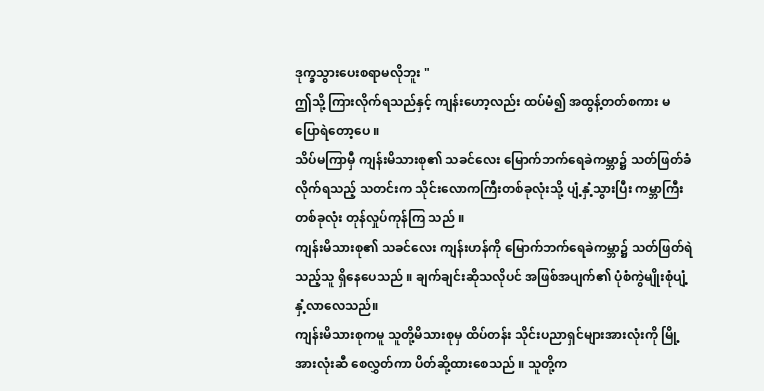ဒုက္ခသွားပေးစရာမလိုဘူး "
ဤသို့ ကြားလိုက်ရသည်နှင့် ကျန်းဟော့လည်း ထပ်မံ၍ အထွန့်တတ်စကား မပြောရဲတော့ပေ ။
သိပ်မကြာမှီ ကျန်းမိသားစု၏ သခင်လေး မြောက်ဘက်ရေခဲကမ္ဘာ၌ သတ်ဖြတ်ခံလိုက်ရသည့် သတင်းက သိုင်းလောကကြီးတစ်ခုလုံးသို့ ပျံ့နှံ့သွားပြီး ကမ္ဘာကြီးတစ်ခုလုံး တုန်လှုပ်ကုန်ကြ သည် ။
ကျန်းမိသားစု၏ သခင်လေး ကျန်းဟန်ကို မြောက်ဘက်ရေခဲကမ္ဘာ၌ သတ်ဖြတ်ရဲသည့်သူ ရှိနေပေသည် ။ ချက်ချင်းဆိုသလိုပင် အဖြစ်အပျက်၏ ပုံစံကွဲမျိုးစုံပျံ့နှံ့လာလေသည်။
ကျန်းမိသားစုကမူ သူတို့မိသားစုမှ ထိပ်တန်း သိုင်းပညာရှင်များအားလုံးကို မြို့အားလုံးဆီ စေလွှတ်ကာ ပိတ်ဆို့ထားစေသည် ။ သူတို့က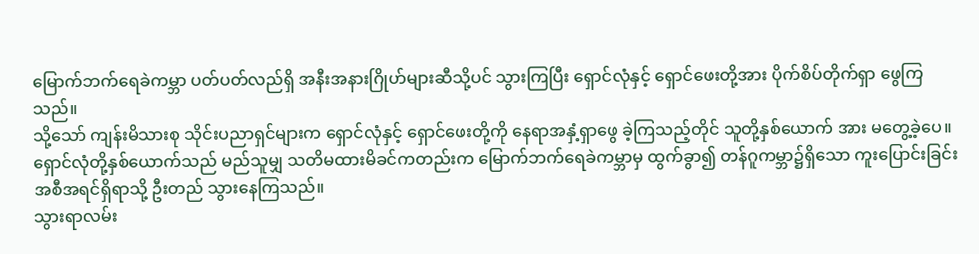မြောက်ဘက်ရေခဲကမ္ဘာ ပတ်ပတ်လည်ရှိ အနီးအနားဂြိုဟ်များဆီသို့ပင် သွားကြပြီး ရှောင်လုံနှင့် ရှောင်ဖေးတို့အား ပိုက်စိပ်တိုက်ရှာ ဖွေကြသည်။
သို့သော် ကျန်းမိသားစု သိုင်းပညာရှင်များက ရှောင်လုံနှင့် ရှောင်ဖေးတို့ကို နေရာအနှံ့ရှာဖွေ ခဲ့ကြသည့်တိုင် သူတို့နှစ်ယောက် အား မတွေ့ခဲ့ပေ။ ရှောင်လုံတို့နှစ်ယောက်သည် မည်သူမျှ သတိမထားမိခင်ကတည်းက မြောက်ဘက်ရေခဲကမ္ဘာမှ ထွက်ခွာ၍ တန်ဂူကမ္ဘာ၌ရှိသော ကူးပြောင်းခြင်းအစီအရင်ရှိရာသို့ ဦးတည် သွားနေကြသည်။
သွားရာလမ်း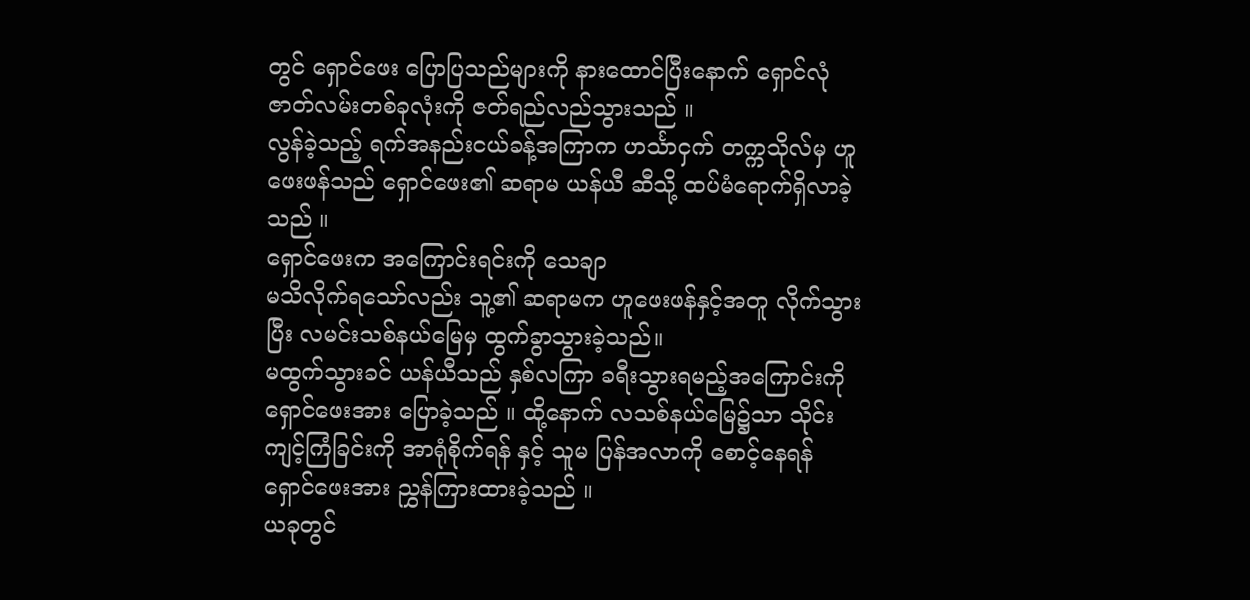တွင် ရှောင်ဖေး ပြောပြသည်များကို နားထောင်ပြီးနောက် ရှောင်လုံ ဇာတ်လမ်းတစ်ခုလုံးကို ဇတ်ရည်လည်သွားသည် ။
လွန်ခဲ့သည့် ရက်အနည်းငယ်ခန့်အကြာက ဟင်္သာငှက် တက္ကသိုလ်မှ ဟူဖေးဖန်သည် ရှောင်ဖေး၏ ဆရာမ ယန်ယီ ဆီသို့ ထပ်မံရောက်ရှိလာခဲ့သည် ။
ရှောင်ဖေးက အကြောင်းရင်းကို သေချာ
မသိလိုက်ရသော်လည်း သူ့၏ ဆရာမက ဟူဖေးဖန်နှင့်အတူ လိုက်သွားပြီး လမင်းသစ်နယ်မြေမှ ထွက်ခွာသွားခဲ့သည်။
မထွက်သွားခင် ယန်ယီသည် နှစ်လကြာ ခရီးသွားရမည့်အကြောင်းကို ရှောင်ဖေးအား ပြောခဲ့သည် ။ ထို့နောက် လသစ်နယ်မြေ၌သာ သိုင်းကျင့်ကြံခြင်းကို အာရုံစိုက်ရန် နှင့် သူမ ပြန်အလာကို စောင့်နေရန် ရှောင်ဖေးအား ညွှန်ကြားထားခဲ့သည် ။
ယခုတွင်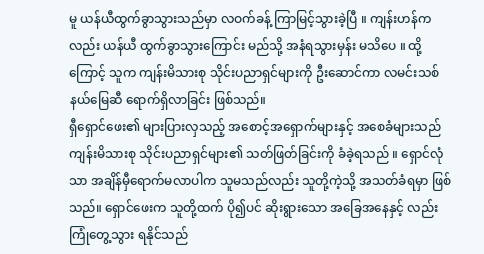မူ ယန်ယီထွက်ခွာသွားသည်မှာ လဝက်ခန့် ကြာမြင့်သွားခဲ့ပြီ ။ ကျန်းဟန်ကလည်း ယန်ယီ ထွက်ခွာသွားကြောင်း မည်သို့ အနံရသွားမှန်း မသိပေ ။ ထို့ကြောင့် သူက ကျန်းမိသားစု သိုင်းပညာရှင်များကို ဦးဆောင်ကာ လမင်းသစ်နယ်မြေဆီ ရောက်ရှိလာခြင်း ဖြစ်သည်။
ရှီရှောင်ဖေး၏ များပြားလှသည့် အစောင့်အရှောက်များနှင့် အစေခံများသည် ကျန်းမိသားစု သိုင်းပညာရှင်များ၏ သတ်ဖြတ်ခြင်းကို ခံခဲ့ရသည် ။ ရှောင်လုံသာ အချိန်မှီရောက်မလာပါက သူမသည်လည်း သူတို့ကဲ့သို့ အသတ်ခံရမှာ ဖြစ်သည်။ ရှောင်ဖေးက သူတို့ထက် ပို၍ပင် ဆိုးရွားသော အခြေအနေနှင့် လည်း ကြုံတွေ့သွား ရနိုင်သည်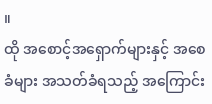။
ထို အစောင့်အရှောက်များနှင့် အစေခံများ အသတ်ခံရသည့် အကြောင်း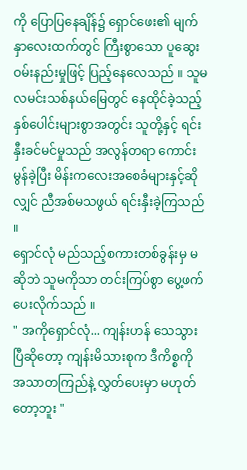ကို ပြောပြနေချိန်၌ ရှောင်ဖေး၏ မျက်နှာလေးထက်တွင် ကြီးစွာသော ပူဆွေးဝမ်းနည်းမှုဖြင့် ပြည့်နေလေသည် ။ သူမ လမင်းသစ်နယ်မြေတွင် နေထိုင်ခဲ့သည့် နှစ်ပေါင်းများစွာအတွင်း သူတို့နှင့် ရင်းနှီးခင်မင်မှုသည် အလွန်တရာ ကောင်းမွန်ခဲ့ပြီး မိန်းကလေးအစေခံများနှင့်ဆိုလျှင် ညီအစ်မသဖွယ် ရင်းနှီးခဲ့ကြသည် ။
ရှောင်လုံ မည်သည့်စကားတစ်ခွန်းမှ မဆိုဘဲ သူမကိုသာ တင်းကြပ်စွာ ပွေ့ဖက်ပေးလိုက်သည် ။
" အကိုရှောင်လုံ... ကျန်းဟန် သေသွားပြီဆိုတော့ ကျန်းမိသားစုက ဒီကိစ္စကို အသာတကြည်နဲ့ လွှတ်ပေးမှာ မဟုတ်တော့ဘူး "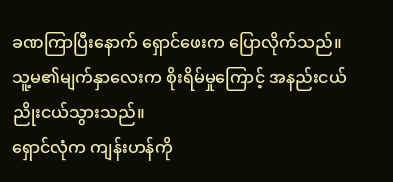ခဏကြာပြီးနောက် ရှောင်ဖေးက ပြောလိုက်သည်။ သူ့မ၏မျက်နှာလေးက စိုးရိမ်မှုကြောင့် အနည်းငယ် ညိုးငယ်သွားသည်။
ရှောင်လုံက ကျန်းဟန်ကို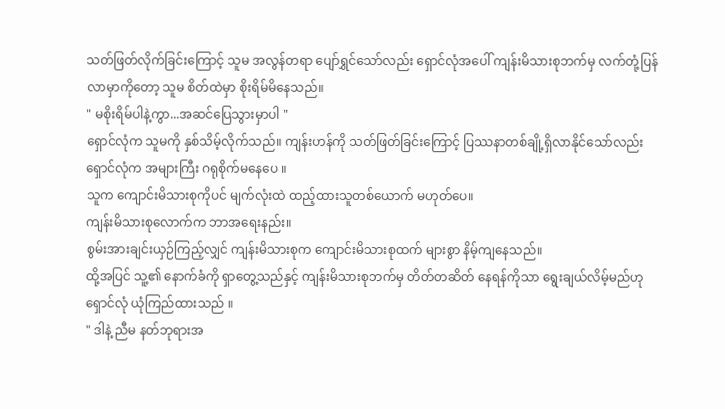သတ်ဖြတ်လိုက်ခြင်းကြောင့် သူမ အလွန်တရာ ပျော်ရွှင်သော်လည်း ရှောင်လုံအပေါ် ကျန်းမိသားစုဘက်မှ လက်တုံ့ပြန်လာမှာကိုတော့ သူမ စိတ်ထဲမှာ စိုးရိမ်မိနေသည်။
" မစိုးရိမ်ပါနဲ့ကွာ...အဆင်ပြေသွားမှာပါ "
ရှောင်လုံက သူမကို နှစ်သိမ့်လိုက်သည်။ ကျန်းဟန်ကို သတ်ဖြတ်ခြင်းကြောင့် ပြဿနာတစ်ချို့ရှိလာနိုင်သော်လည်း ရှောင်လုံက အများကြီး ဂရုစိုက်မနေပေ ။
သူက ကျောင်းမိသားစုကိုပင် မျက်လုံးထဲ ထည့်ထားသူတစ်ယောက် မဟုတ်ပေ။
ကျန်းမိသားစုလောက်က ဘာအရေးနည်း။
စွမ်းအားချင်းယှဉ်ကြည့်လျှင် ကျန်းမိသားစုက ကျောင်းမိသားစုထက် များစွာ နိမ့်ကျနေသည်။
ထို့အပြင် သူ့၏ နောက်ခံကို ရှာတွေ့သည်နှင့် ကျန်းမိသားစုဘက်မှ တိတ်တဆိတ် နေရန်ကိုသာ ရွေးချယ်လိမ့်မည်ဟု ရှောင်လုံ ယုံကြည်ထားသည် ။
" ဒါနဲ့ ညီမ နတ်ဘုရားအ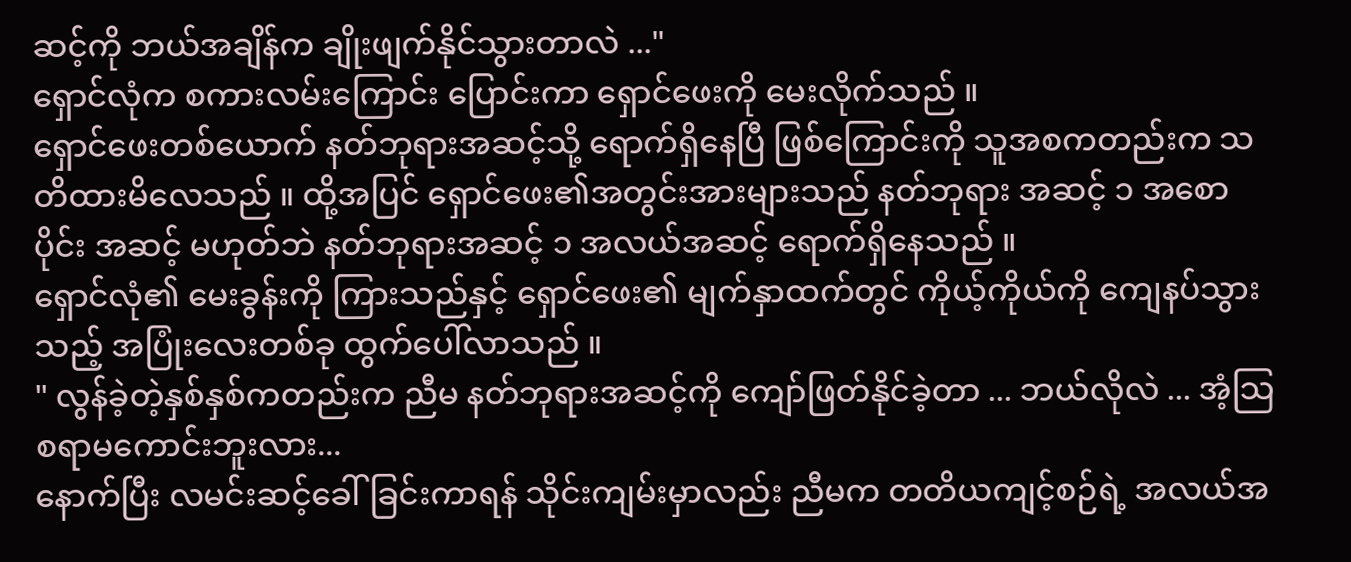ဆင့်ကို ဘယ်အချိန်က ချိုးဖျက်နိုင်သွားတာလဲ ..."
ရှောင်လုံက စကားလမ်းကြောင်း ပြောင်းကာ ရှောင်ဖေးကို မေးလိုက်သည် ။
ရှောင်ဖေးတစ်ယောက် နတ်ဘုရားအဆင့်သို့ ရောက်ရှိနေပြီ ဖြစ်ကြောင်းကို သူအစကတည်းက သတိထားမိလေသည် ။ ထို့အပြင် ရှောင်ဖေး၏အတွင်းအားများသည် နတ်ဘုရား အဆင့် ၁ အစောပိုင်း အဆင့် မဟုတ်ဘဲ နတ်ဘုရားအဆင့် ၁ အလယ်အဆင့် ရောက်ရှိနေသည် ။
ရှောင်လုံ၏ မေးခွန်းကို ကြားသည်နှင့် ရှောင်ဖေး၏ မျက်နှာထက်တွင် ကိုယ့်ကိုယ်ကို ကျေနပ်သွားသည့် အပြုံးလေးတစ်ခု ထွက်ပေါ်လာသည် ။
" လွန်ခဲ့တဲ့နှစ်နှစ်ကတည်းက ညီမ နတ်ဘုရားအဆင့်ကို ကျော်ဖြတ်နိုင်ခဲ့တာ ... ဘယ်လိုလဲ ... အံ့သြစရာမကောင်းဘူးလား...
နောက်ပြီး လမင်းဆင့်ခေါ်ခြင်းကာရန် သိုင်းကျမ်းမှာလည်း ညီမက တတိယကျင့်စဉ်ရဲ့ အလယ်အ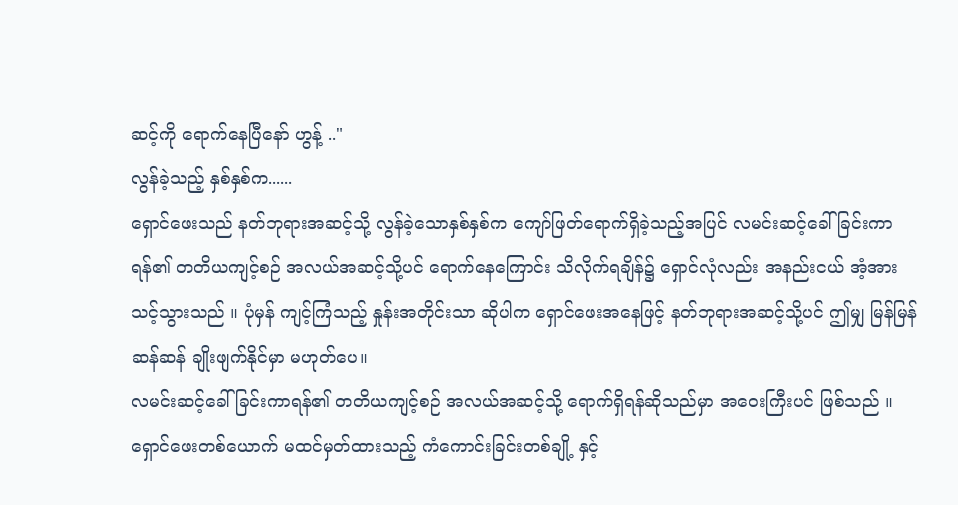ဆင့်ကို ရောက်နေပြီနော် ဟွန့် .."
လွန်ခဲ့သည့် နှစ်နှစ်က......
ရှောင်ဖေးသည် နတ်ဘုရားအဆင့်သို့ လွန်ခဲ့သောနှစ်နှစ်က ကျော်ဖြတ်ရောက်ရှိခဲ့သည့်အပြင် လမင်းဆင့်ခေါ်ခြင်းကာရန်၏ တတိယကျင့်စဉ် အလယ်အဆင့်သို့ပင် ရောက်နေကြောင်း သိလိုက်ရချိန်၌ ရှောင်လုံလည်း အနည်းငယ် အံ့အားသင့်သွားသည် ။ ပုံမှန် ကျင့်ကြံသည့် နှုန်းအတိုင်းသာ ဆိုပါက ရှောင်ဖေးအနေဖြင့် နတ်ဘုရားအဆင့်သို့ပင် ဤမျှ မြန်မြန်ဆန်ဆန် ချိုးဖျက်နိုင်မှာ မဟုတ်ပေ။
လမင်းဆင့်ခေါ်ခြင်းကာရန်၏ တတိယကျင့်စဉ် အလယ်အဆင့်သို့ ရောက်ရှိရန်ဆိုသည်မှာ အဝေးကြီးပင် ဖြစ်သည် ။
ရှောင်ဖေးတစ်ယောက် မထင်မှတ်ထားသည့် ကံကောင်းခြင်းတစ်ချို့ နှင့်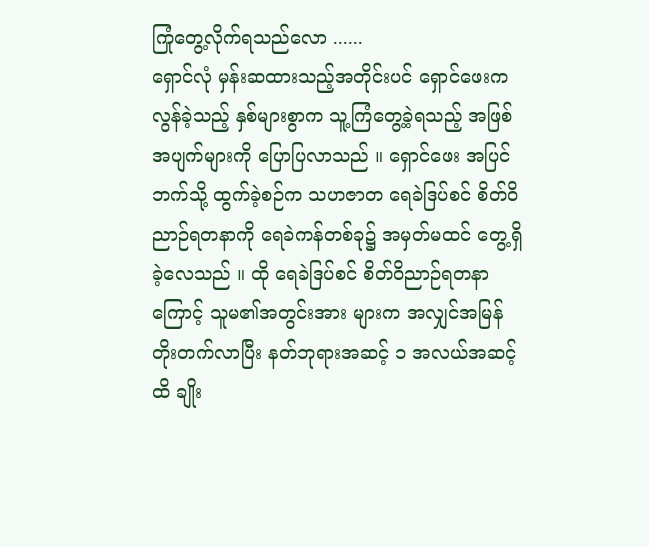ကြုံတွေ့လိုက်ရသည်လော ......
ရှောင်လုံ မှန်းဆထားသည့်အတိုင်းပင် ရှောင်ဖေးက လွန်ခဲ့သည့် နှစ်များစွာက သူ့ကြံတွေ့ခဲ့ရသည့် အဖြစ်အပျက်များကို ပြောပြလာသည် ။ ရှောင်ဖေး အပြင်ဘက်သို့ ထွက်ခဲ့စဉ်က သဟဇာတ ရေခဲဒြပ်စင် စိတ်ဝိညာဉ်ရတနာကို ရေခဲကန်တစ်ခု၌ အမှတ်မထင် တွေ့ရှိခဲ့လေသည် ။ ထို ရေခဲဒြပ်စင် စိတ်ဝိညာဉ်ရတနာကြောင့် သူမ၏အတွင်းအား များက အလျှင်အမြန် တိုးတက်လာပြီး နတ်ဘုရားအဆင့် ၁ အလယ်အဆင့်ထိ ချိုး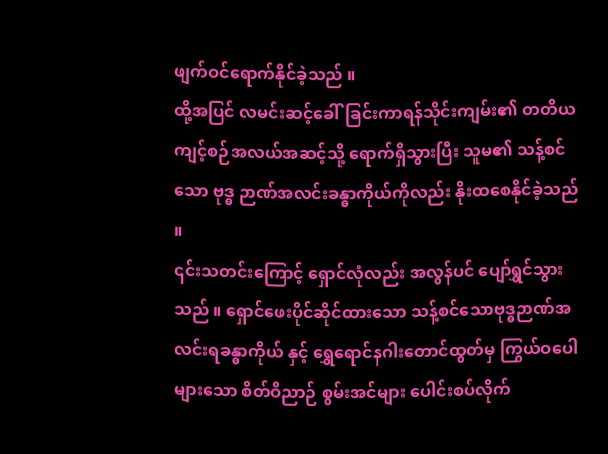ဖျက်ဝင်ရောက်နိုင်ခဲ့သည် ။
ထို့အပြင် လမင်းဆင့်ခေါ်ခြင်းကာရန်သိုင်းကျမ်း၏ တတိယ ကျင့်စဉ်အလယ်အဆင့်သို့ ရောက်ရှိသွားပြီး သူမ၏ သန့်စင်သော ဗုဒ္ဓ ဉာဏ်အလင်းခန္ဓာကိုယ်ကိုလည်း နိုးထစေနိုင်ခဲ့သည် ။
၎င်းသတင်းကြောင့် ရှောင်လုံလည်း အလွန်ပင် ပျော်ရွှင်သွားသည် ။ ရှောင်ဖေးပိုင်ဆိုင်ထားသော သန့်စင်သောဗုဒ္ဓဉာဏ်အလင်းရခန္ဓာကိုယ် နှင့် ရွှေရောင်နဂါးတောင်ထွတ်မှ ကြွယ်ဝပေါများသော စိတ်ဝိညာဉ် စွမ်းအင်များ ပေါင်းစပ်လိုက်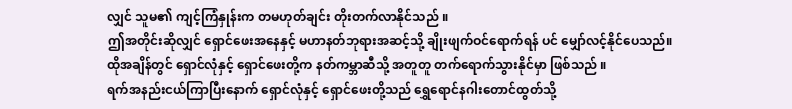လျှင် သူမ၏ ကျင့်ကြံနှုန်းက တမဟုတ်ချင်း တိုးတက်လာနိုင်သည် ။
ဤအတိုင်းဆိုလျှင် ရှောင်ဖေးအနေနှင့် မဟာနတ်ဘုရားအဆင့်သို့ ချိုးဖျက်ဝင်ရောက်ရန် ပင် မျှော်လင့်နိုင်ပေသည်။
ထိုအချိန်တွင် ရှောင်လုံနှင့် ရှောင်ဖေးတို့က နတ်ကမ္ဘာဆီသို့ အတူတူ တက်ရောက်သွားနိုင်မှာ ဖြစ်သည် ။
ရက်အနည်းငယ်ကြာပြီးနောက် ရှောင်လုံနှင့် ရှောင်ဖေးတို့သည် ရွှေရောင်နဂါးတောင်ထွတ်သို့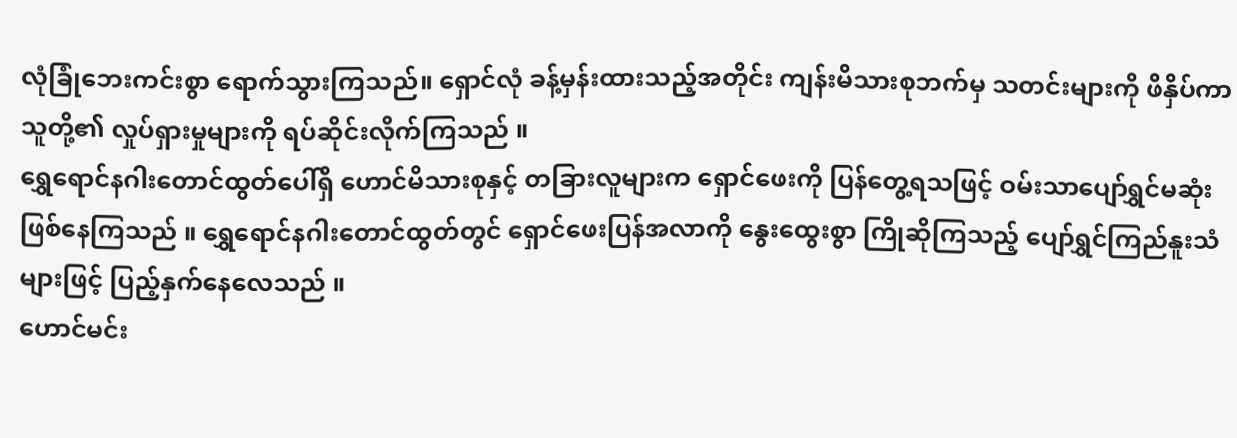လုံခြုံဘေးကင်းစွာ ရောက်သွားကြသည်။ ရှောင်လုံ ခန့်မှန်းထားသည့်အတိုင်း ကျန်းမိသားစုဘက်မှ သတင်းများကို ဖိနှိပ်ကာ သူတို့၏ လှုပ်ရှားမှုများကို ရပ်ဆိုင်းလိုက်ကြသည် ။
ရွှေရောင်နဂါးတောင်ထွတ်ပေါ်ရှိ ဟောင်မိသားစုနှင့် တခြားလူများက ရှောင်ဖေးကို ပြန်တွေ့ရသဖြင့် ဝမ်းသာပျော်ရွှင်မဆုံး ဖြစ်နေကြသည် ။ ရွှေရောင်နဂါးတောင်ထွတ်တွင် ရှောင်ဖေးပြန်အလာကို နွေးထွေးစွာ ကြိုဆိုကြသည့် ပျော်ရွှင်ကြည်နူးသံများဖြင့် ပြည့်နှက်နေလေသည် ။
ဟောင်မင်း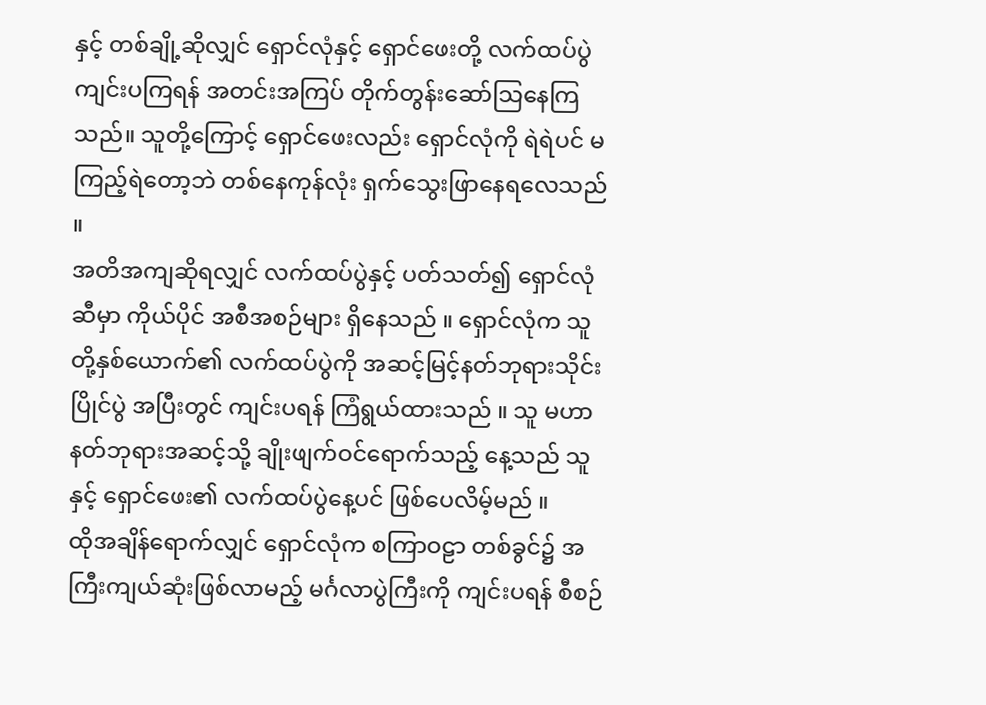နှင့် တစ်ချို့ဆိုလျှင် ရှောင်လုံနှင့် ရှောင်ဖေးတို့ လက်ထပ်ပွဲ ကျင်းပကြရန် အတင်းအကြပ် တိုက်တွန်းဆော်သြနေကြသည်။ သူတို့ကြောင့် ရှောင်ဖေးလည်း ရှောင်လုံကို ရဲရဲပင် မကြည့်ရဲတော့ဘဲ တစ်နေကုန်လုံး ရှက်သွေးဖြာနေရလေသည် ။
အတိအကျဆိုရလျှင် လက်ထပ်ပွဲနှင့် ပတ်သတ်၍ ရှောင်လုံဆီမှာ ကိုယ်ပိုင် အစီအစဉ်များ ရှိနေသည် ။ ရှောင်လုံက သူတို့နှစ်ယောက်၏ လက်ထပ်ပွဲကို အဆင့်မြင့်နတ်ဘုရားသိုင်းပြိုင်ပွဲ အပြီးတွင် ကျင်းပရန် ကြံရွယ်ထားသည် ။ သူ မဟာနတ်ဘုရားအဆင့်သို့ ချိုးဖျက်ဝင်ရောက်သည့် နေ့သည် သူနှင့် ရှောင်ဖေး၏ လက်ထပ်ပွဲနေ့ပင် ဖြစ်ပေလိမ့်မည် ။
ထိုအချိန်ရောက်လျှင် ရှောင်လုံက စကြာဝဠာ တစ်ခွင်၌ အကြီးကျယ်ဆုံးဖြစ်လာမည့် မင်္ဂလာပွဲကြီးကို ကျင်းပရန် စီစဉ်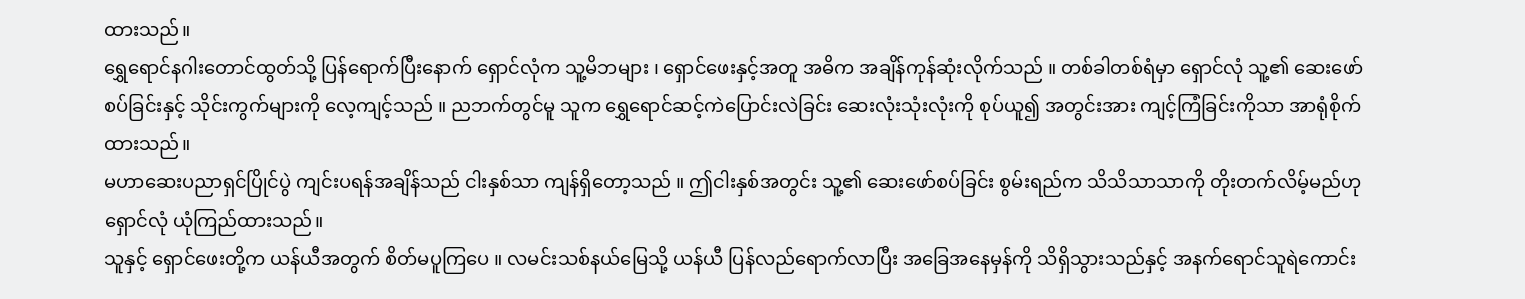ထားသည်။
ရွှေရောင်နဂါးတောင်ထွတ်သို့ ပြန်ရောက်ပြီးနောက် ရှောင်လုံက သူ့မိဘများ ၊ ရှောင်ဖေးနှင့်အတူ အဓိက အချိန်ကုန်ဆုံးလိုက်သည် ။ တစ်ခါတစ်ရံမှာ ရှောင်လုံ သူ့၏ ဆေးဖော်စပ်ခြင်းနှင့် သိုင်းကွက်များကို လေ့ကျင့်သည် ။ ညဘက်တွင်မူ သူက ရွှေရောင်ဆင့်ကဲပြောင်းလဲခြင်း ဆေးလုံးသုံးလုံးကို စုပ်ယူ၍ အတွင်းအား ကျင့်ကြံခြင်းကိုသာ အာရုံစိုက်ထားသည်။
မဟာဆေးပညာရှင်ပြိုင်ပွဲ ကျင်းပရန်အချိန်သည် ငါးနှစ်သာ ကျန်ရှိတော့သည် ။ ဤငါးနှစ်အတွင်း သူ့၏ ဆေးဖော်စပ်ခြင်း စွမ်းရည်က သိသိသာသာကို တိုးတက်လိမ့်မည်ဟု ရှောင်လုံ ယုံကြည်ထားသည်။
သူနှင့် ရှောင်ဖေးတို့က ယန်ယီအတွက် စိတ်မပူကြပေ ။ လမင်းသစ်နယ်မြေသို့ ယန်ယီ ပြန်လည်ရောက်လာပြီး အခြေအနေမှန်ကို သိရှိသွားသည်နှင့် အနက်ရောင်သူရဲကောင်း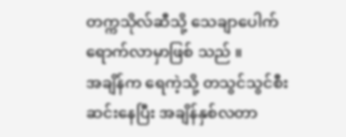တက္ကသိုလ်ဆီသို့ သေချာပေါက် ရောက်လာမှာဖြစ် သည် ။
အချိန်က ရေကဲ့သို့ တသွင်သွင်စီးဆင်းနေပြီး အချိန်နှစ်လတာ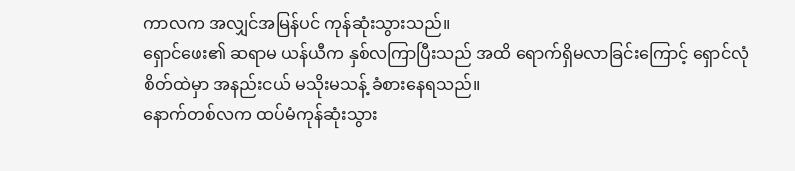ကာလက အလျှင်အမြန်ပင် ကုန်ဆုံးသွားသည်။
ရှောင်ဖေး၏ ဆရာမ ယန်ယီက နှစ်လကြာပြီးသည် အထိ ရောက်ရှိမလာခြင်းကြောင့် ရှောင်လုံစိတ်ထဲမှာ အနည်းငယ် မသိုးမသန့် ခံစားနေရသည်။
နောက်တစ်လက ထပ်မံကုန်ဆုံးသွား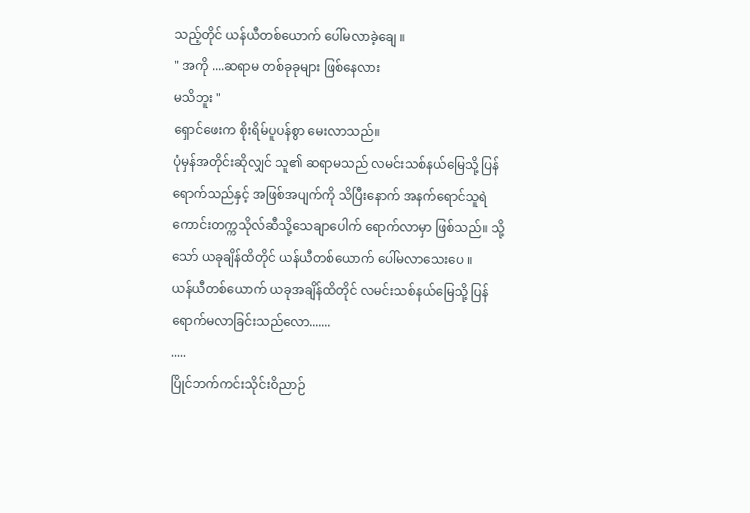သည့်တိုင် ယန်ယီတစ်ယောက် ပေါ်မလာခဲ့ချေ ။
" အကို ....ဆရာမ တစ်ခုခုများ ဖြစ်နေလား
မသိဘူး "
ရှောင်ဖေးက စိုးရိမ်ပူပန်စွာ မေးလာသည်။
ပုံမှန်အတိုင်းဆိုလျှင် သူ၏ ဆရာမသည် လမင်းသစ်နယ်မြေသို့ ပြန်ရောက်သည်နှင့် အဖြစ်အပျက်ကို သိပြီးနောက် အနက်ရောင်သူရဲကောင်းတက္ကသိုလ်ဆီသို့သေချာပေါက် ရောက်လာမှာ ဖြစ်သည်။ သို့သော် ယခုချိန်ထိတိုင် ယန်ယီတစ်ယောက် ပေါ်မလာသေးပေ ။
ယန်ယီတစ်ယောက် ယခုအချိန်ထိတိုင် လမင်းသစ်နယ်မြေသို့ ပြန်ရောက်မလာခြင်းသည်လော.......
.....
ပြိုင်ဘက်ကင်းသိုင်းဝိညာဉ်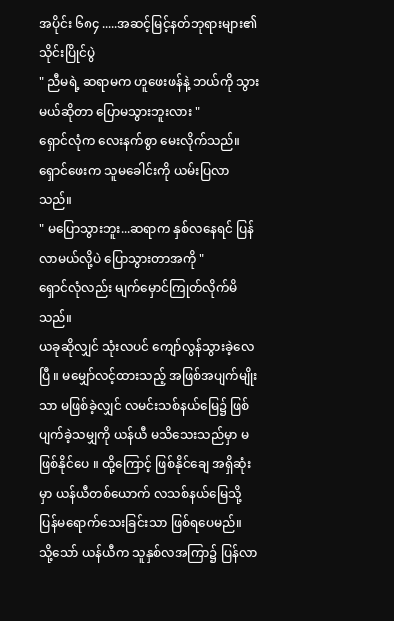အပိုင်း ၆၈၄ .....အဆင့်မြင့်နတ်ဘုရားများ၏ သိုင်းပြိုင်ပွဲ
" ညီမရဲ့ ဆရာမက ဟူဖေးဖန်နဲ့ ဘယ်ကို သွားမယ်ဆိုတာ ပြောမသွားဘူးလား "
ရှောင်လုံက လေးနက်စွာ မေးလိုက်သည်။
ရှောင်ဖေးက သူမခေါင်းကို ယမ်းပြလာသည်။
" မပြောသွားဘူး...ဆရာက နှစ်လနေရင် ပြန်လာမယ်လို့ပဲ ပြောသွားတာအကို "
ရှောင်လုံလည်း မျက်မှောင်ကြုတ်လိုက်မိသည်။
ယခုဆိုလျှင် သုံးလပင် ကျော်လွန်သွားခဲ့လေပြီ ။ မမျှော်လင့်ထားသည့် အဖြစ်အပျက်မျိုးသာ မဖြစ်ခဲ့လျှင် လမင်းသစ်နယ်မြေ၌ ဖြစ်ပျက်ခဲ့သမျှကို ယန်ယီ မသိသေးသည်မှာ မဖြစ်နိုင်ပေ ။ ထို့ကြောင့် ဖြစ်နိုင်ချေ အရှိဆုံးမှာ ယန်ယီတစ်ယောက် လသစ်နယ်မြေသို့ ပြန်မရောက်သေးခြင်းသာ ဖြစ်ရပေမည်။
သို့သော် ယန်ယီက သူနှစ်လအကြာ၌ ပြန်လာ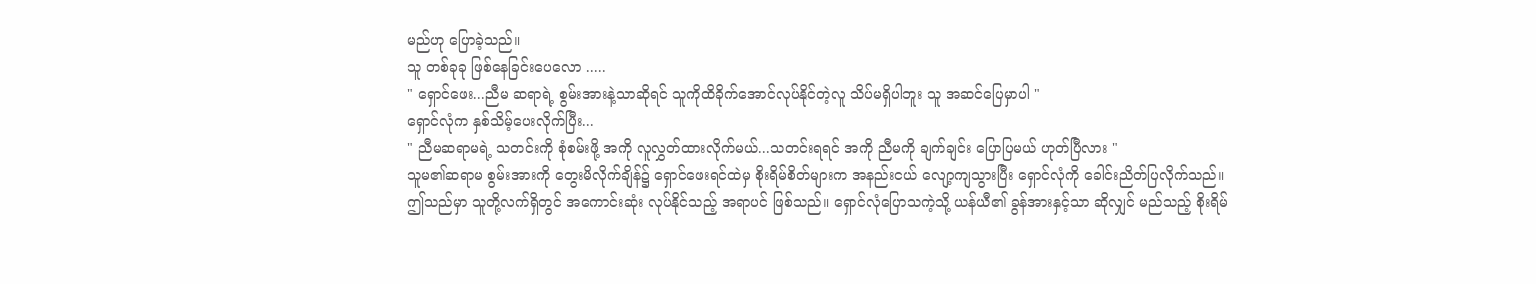မည်ဟု ပြောခဲ့သည်။
သူ တစ်ခုခု ဖြစ်နေခြင်းပေလော .....
" ရှောင်ဖေး...ညီမ ဆရာရဲ့ စွမ်းအားနဲ့သာဆိုရင် သူကိုထိခိုက်အောင်လုပ်နိုင်တဲ့လူ သိပ်မရှိပါဘူး သူ အဆင်ပြေမှာပါ "
ရှောင်လုံက နှစ်သိမ့်ပေးလိုက်ပြီး...
" ညီမဆရာမရဲ့ သတင်းကို စုံစမ်းဖို့ အကို လူလွှတ်ထားလိုက်မယ်...သတင်းရရင် အကို ညီမကို ချက်ချင်း ပြောပြမယ် ဟုတ်ပြီလား "
သူမ၏ဆရာမ စွမ်းအားကို တွေးမိလိုက်ချိန်၌ ရှောင်ဖေးရင်ထဲမှ စိုးရိမ်စိတ်များက အနည်းငယ် လျော့ကျသွားပြီး ရှောင်လုံကို ခေါင်းညိတ်ပြလိုက်သည်။
ဤသည်မှာ သူတို့လက်ရှိတွင် အကောင်းဆုံး လုပ်နိုင်သည့် အရာပင် ဖြစ်သည်။ ရှောင်လုံပြောသကဲ့သို့ ယန်ယီ၏ ခွန်အားနှင့်သာ ဆိုလျှင် မည်သည့် စိုးရိမ်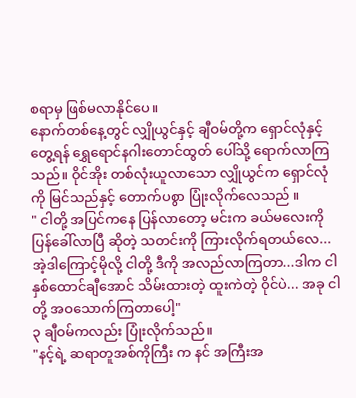စရာမှ ဖြစ်မလာနိုင်ပေ။
နောက်တစ်နေ့တွင် လျှိုယွင်နှင့် ချီဝမ်တို့က ရှောင်လုံနှင့် တွေ့ရန် ရွှေရောင်နဂါးတောင်ထွတ် ပေါ်သို့ ရောက်လာကြသည်။ ဝိုင်အိုး တစ်လုံးယူလာသော လျှိုယွင်က ရှောင်လုံ ကို မြင်သည်နှင့် တောက်ပစွာ ပြုံးလိုက်လေသည် ။
" ငါတို့ အပြင်ကနေ ပြန်လာတော့ မင်းက ခယ်မလေးကို ပြန်ခေါ်လာပြီ ဆိုတဲ့ သတင်းကို ကြားလိုက်ရတယ်လေ...အဲ့ဒါကြောင့်မိုလို့ ငါတို့ ဒီကို အလည်လာကြတာ...ဒါက ငါ နှစ်ထောင်ချီအောင် သိမ်းထားတဲ့ ထူးကဲတဲ့ ဝိုင်ပဲ... အခု ငါတို့ အဝသောက်ကြတာပေါ့"
၃ ချီဝမ်ကလည်း ပြုံးလိုက်သည်။
"နင့်ရဲ့ ဆရာတူအစ်ကိုကြီး က နင် အကြီးအ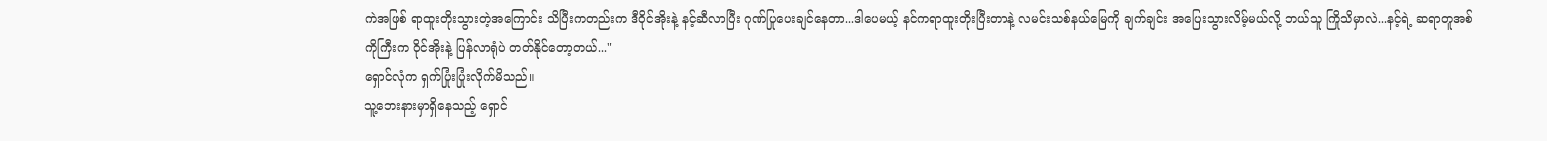ကဲအဖြစ် ရာထူးတိုးသွားတဲ့အကြောင်း သိပြီးကတည်းက ဒီဝိုင်အိုးနဲ့ နင့်ဆီလာပြီး ဂုဏ်ပြုပေးချင်နေတာ...ဒါပေမယ့် နင်ကရာထူးတိုးပြီးတာနဲ့ လမင်းသစ်နယ်မြေကို ချက်ချင်း အပြေးသွားလိမ့်မယ်လို့ ဘယ်သူ ကြိုသိမှာလဲ...နင့်ရဲ့ ဆရာတူအစ်ကိုကြီးက ဝိုင်အိုးနဲ့ ပြန်လာရုံပဲ တတ်နိုင်တော့တယ်..."
ရှောင်လုံက ရှက်ပြုံးပြုံးလိုက်မိသည်။
သူ့ဘေးနားမှာရှိနေသည့် ရှောင်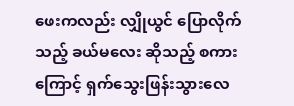ဖေးကလည်း လျှိုယွင် ပြောလိုက်သည့် ခယ်မလေး ဆိုသည့် စကားကြောင့် ရှက်သွေးဖြန်းသွားလေ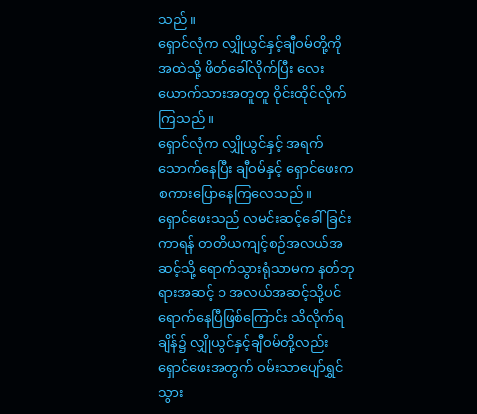သည်။
ရှောင်လုံက လျှိုယွင်နှင့်ချီဝမ်တို့ကို အထဲသို့ ဖိတ်ခေါ်လိုက်ပြီး လေးယောက်သားအတူတူ ဝိုင်းထိုင်လိုက်ကြသည်။
ရှောင်လုံက လျှိုယွင်နှင့် အရက်သောက်နေပြီး ချီဝမ်နှင့် ရှောင်ဖေးက စကားပြောနေကြလေသည်။
ရှောင်ဖေးသည် လမင်းဆင့်ခေါ်ခြင်းကာရန် တတိယကျင့်စဉ်အလယ်အဆင့်သို့ ရောက်သွားရုံသာမက နတ်ဘုရားအဆင့် ၁ အလယ်အဆင့်သို့ပင် ရောက်နေပြီဖြစ်ကြောင်း သိလိုက်ရချိန်၌ လျှိုယွင်နှင့်ချီဝမ်တို့လည်း ရှောင်ဖေးအတွက် ဝမ်းသာပျော်ရွှင်သွား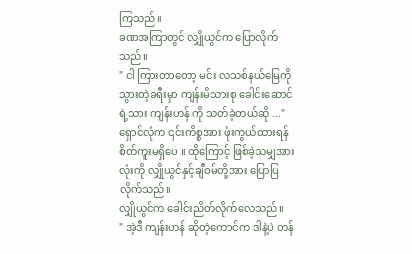ကြသည်။
ခဏအကြာတွင် လျှိုယွင်က ပြောလိုက်သည်။
" ငါ ကြားတာတော့ မင်း လသစ်နယ်မြေကို သွားတဲ့ခရီးမှာ ကျန်းမိသားစု ခေါင်းဆောင်ရဲ့သား ကျန်းဟန် ကို သတ်ခဲ့တယ်ဆို ..."
ရှောင်လုံက ၎င်းကိစ္စအား ဖုံးကွယ်ထားရန်စိတ်ကူးမရှိပေ ။ ထိုကြောင့် ဖြစ်ခဲ့သမျှအားလုံးကို လျှိုယွင်နှင့်ချီဝမ်တို့အား ပြောပြလိုက်သည်။
လျှိုယွင်က ခေါင်းညိတ်လိုက်လေသည်။
" အဲ့ဒီ ကျန်းဟန် ဆိုတဲ့ကောင်က ဒါနဲ့ပဲ တန်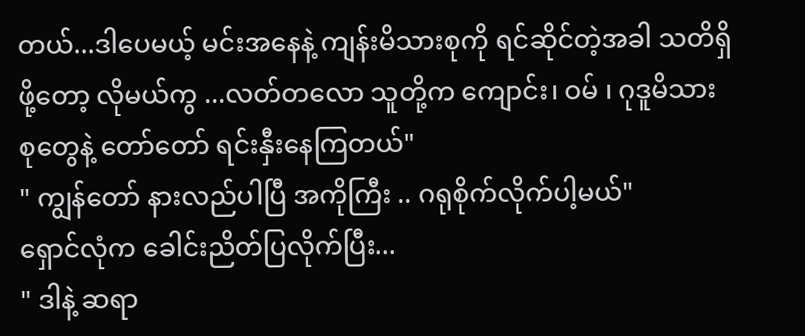တယ်...ဒါပေမယ့် မင်းအနေနဲ့ ကျန်းမိသားစုကို ရင်ဆိုင်တဲ့အခါ သတိရှိဖို့တော့ လိုမယ်ကွ ...လတ်တလော သူတို့က ကျောင်း၊ ဝမ် ၊ ဂုဒူမိသားစုတွေနဲ့ တော်တော် ရင်းနှီးနေကြတယ်"
" ကျွန်တော် နားလည်ပါပြီ အကိုကြီး .. ဂရုစိုက်လိုက်ပါ့မယ်"
ရှောင်လုံက ခေါင်းညိတ်ပြလိုက်ပြီး...
" ဒါနဲ့ ဆရာ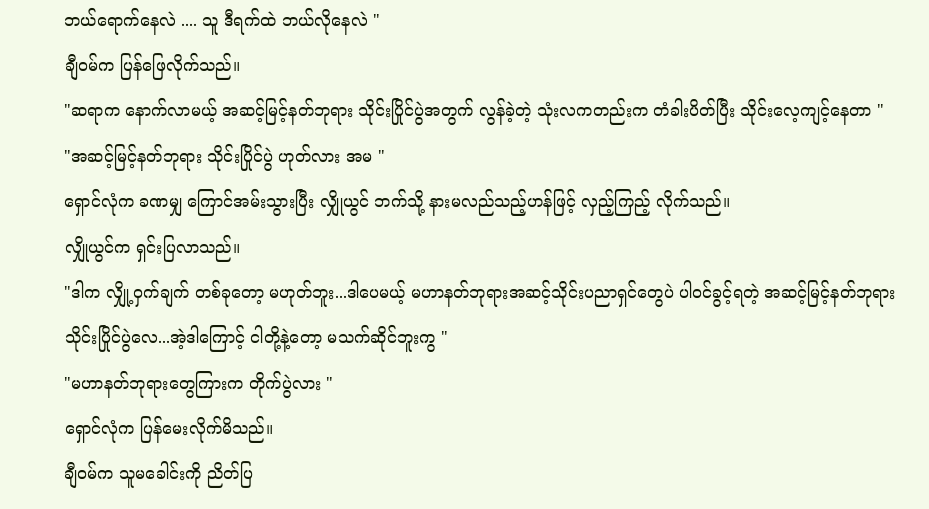ဘယ်ရောက်နေလဲ .... သူ ဒီရက်ထဲ ဘယ်လိုနေလဲ "
ချီဝမ်က ပြန်ဖြေလိုက်သည်။
"ဆရာက နောက်လာမယ့် အဆင့်မြင့်နတ်ဘုရား သိုင်းပြိုင်ပွဲအတွက် လွန်ခဲ့တဲ့ သုံးလကတည်းက တံခါးပိတ်ပြီး သိုင်းလေ့ကျင့်နေတာ "
"အဆင့်မြင့်နတ်ဘုရား သိုင်းပြိုင်ပွဲ ဟုတ်လား အမ "
ရှောင်လုံက ခဏမျှ ကြောင်အမ်းသွားပြီး လျှိုယွင် ဘက်သို့ နားမလည်သည့်ဟန်ဖြင့် လှည့်ကြည့် လိုက်သည်။
လျှိုယွင်က ရှင်းပြလာသည်။
"ဒါက လျှို့ဝှက်ချက် တစ်ခုတော့ မဟုတ်ဘူး...ဒါပေမယ့် မဟာနတ်ဘုရားအဆင့်သိုင်းပညာရှင်တွေပဲ ပါဝင်ခွင့်ရတဲ့ အဆင့်မြင့်နတ်ဘုရား သိုင်းပြိုင်ပွဲလေ...အဲ့ဒါကြောင့် ငါတို့နဲ့တော့ မသက်ဆိုင်ဘူးကွ "
"မဟာနတ်ဘုရားတွေကြားက တိုက်ပွဲလား "
ရှောင်လုံက ပြန်မေးလိုက်မိသည်။
ချီဝမ်က သူမခေါင်းကို ညိတ်ပြ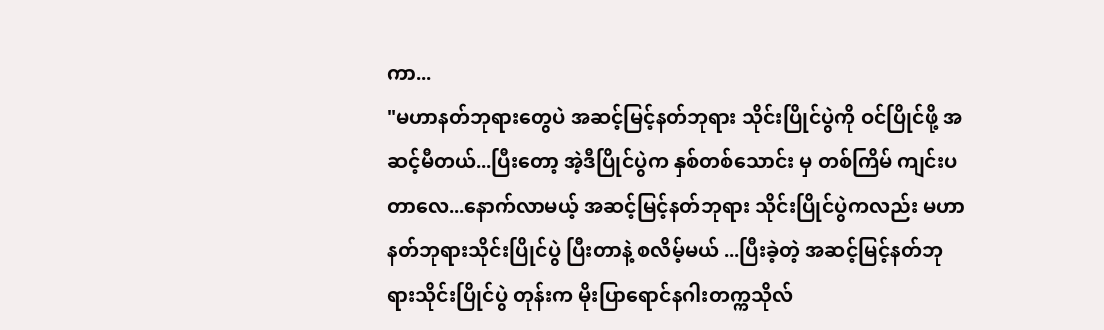ကာ...
"မဟာနတ်ဘုရားတွေပဲ အဆင့်မြင့်နတ်ဘုရား သိုင်းပြိုင်ပွဲကို ဝင်ပြိုင်ဖို့ အဆင့်မီတယ်...ပြီးတော့ အဲ့ဒီပြိုင်ပွဲက နှစ်တစ်သောင်း မှ တစ်ကြိမ် ကျင်းပတာလေ...နောက်လာမယ့် အဆင့်မြင့်နတ်ဘုရား သိုင်းပြိုင်ပွဲကလည်း မဟာနတ်ဘုရားသိုင်းပြိုင်ပွဲ ပြီးတာနဲ့ စလိမ့်မယ် ...ပြီးခဲ့တဲ့ အဆင့်မြင့်နတ်ဘုရားသိုင်းပြိုင်ပွဲ တုန်းက မိုးပြာရောင်နဂါးတက္ကသိုလ်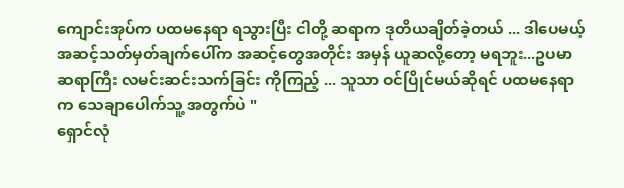ကျောင်းအုပ်က ပထမနေရာ ရသွားပြီး ငါတို့ ဆရာက ဒုတိယချိတ်ခဲ့တယ် ... ဒါပေမယ့် အဆင့်သတ်မှတ်ချက်ပေါ်က အဆင့်တွေအတိုင်း အမှန် ယူဆလို့တော့ မရဘူး...ဥပမာ ဆရာကြီး လမင်းဆင်းသက်ခြင်း ကိုကြည့် ... သူသာ ဝင်ပြိုင်မယ်ဆိုရင် ပထမနေရာက သေချာပေါက်သူ့ အတွက်ပဲ "
ရှောင်လုံ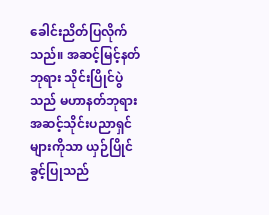ခေါင်းညိတ်ပြလိုက်သည်။ အဆင့်မြင့်နတ်ဘုရား သိုင်းပြိုင်ပွဲသည် မဟာနတ်ဘုရားအဆင့်သိုင်းပညာရှင်များကိုသာ ယှဉ်ပြိုင်ခွင့်ပြုသည်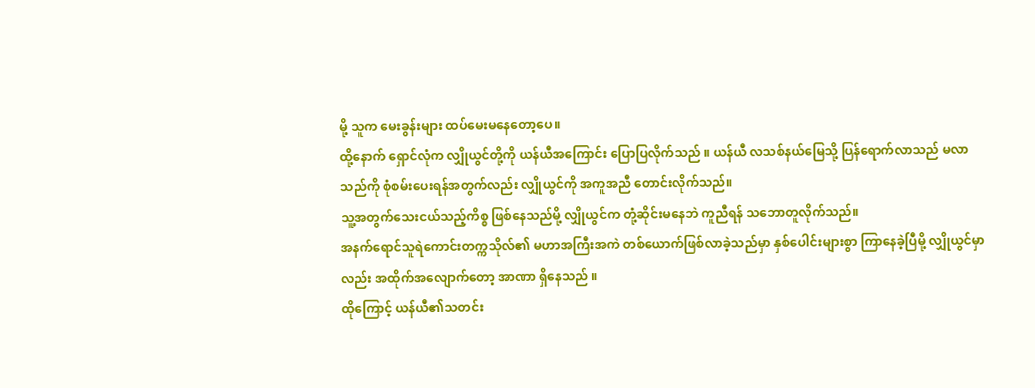မို့ သူက မေးခွန်းများ ထပ်မေးမနေတော့ပေ။
ထို့နောက် ရှောင်လုံက လျှိုယွင်တို့ကို ယန်ယီအကြောင်း ပြောပြလိုက်သည် ။ ယန်ယီ လသစ်နယ်မြေသို့ ပြန်ရောက်လာသည် မလာသည်ကို စုံစမ်းပေးရန်အတွက်လည်း လျှိုယွင်ကို အကူအညီ တောင်းလိုက်သည်။
သူ့အတွက်သေးငယ်သည့်ကိစ္စ ဖြစ်နေသည်မို့ လျှိုယွင်က တုံ့ဆိုင်းမနေဘဲ ကူညီရန် သဘောတူလိုက်သည်။
အနက်ရောင်သူရဲကောင်းတက္ကသိုလ်၏ မဟာအကြီးအကဲ တစ်ယောက်ဖြစ်လာခဲ့သည်မှာ နှစ်ပေါင်းများစွာ ကြာနေခဲ့ပြီမို့ လျှိုယွင်မှာလည်း အထိုက်အလျောက်တော့ အာဏာ ရှိနေသည် ။
ထိုကြောင့် ယန်ယီ၏သတင်း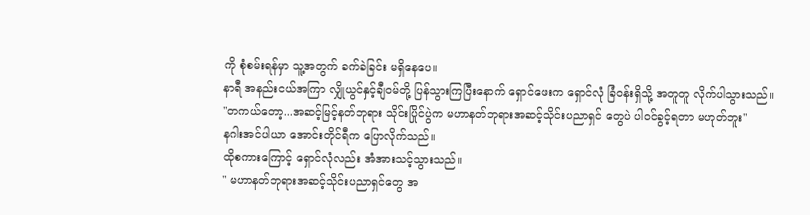ကို စုံစမ်းရန်မှာ သူ့အတွက် ခက်ခဲခြင်း မရှိနေပေ။
နာရီ အနည်းငယ်အကြာ လျှိုယွင်နှင့်ချီဝမ်တို့ ပြန်သွားကြပြီးနောက် ရှောင်ဖေးက ရှောင်လုံ ခြံဝန်းရှိသို့ အတူတူ လိုက်ပါသွားသည်။
"တကယ်တော့...အဆင့်မြင့်နတ်ဘုရား သိုင်းပြိုင်ပွဲက မဟာနတ်ဘုရားအဆင့်သိုင်းပညာရှင် တွေပဲ ပါဝင်ခွင့်ရတာ မဟုတ်ဘူး"
နဂါးအင်ပါယာ အောင်းတိုင်ရီက ပြောလိုက်သည်။
ထိုစကားကြောင့် ရှောင်လုံလည်း အံအားသင့်သွားသည်။
" မဟာနတ်ဘုရားအဆင့်သိုင်းပညာရှင်တွေ အ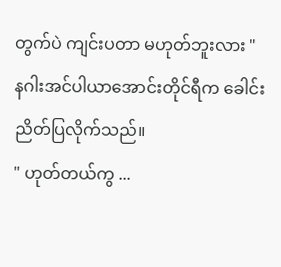တွက်ပဲ ကျင်းပတာ မဟုတ်ဘူးလား "
နဂါးအင်ပါယာအောင်းတိုင်ရီက ခေါင်းညိတ်ပြလိုက်သည်။
" ဟုတ်တယ်ကွ ...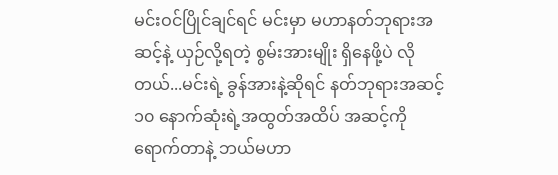မင်းဝင်ပြိုင်ချင်ရင် မင်းမှာ မဟာနတ်ဘုရားအဆင့်နဲ့ ယှဉ်လို့ရတဲ့ စွမ်းအားမျိုး ရှိနေဖို့ပဲ လိုတယ်...မင်းရဲ့ ခွန်အားနဲ့ဆိုရင် နတ်ဘုရားအဆင့် ၁၀ နောက်ဆုံးရဲ့အထွတ်အထိပ် အဆင့်ကို ရောက်တာနဲ့ ဘယ်မဟာ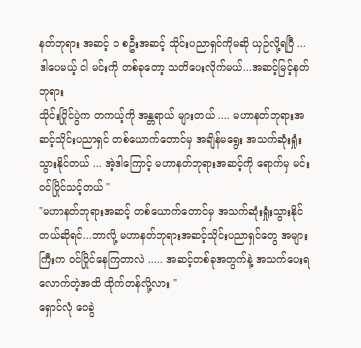နတ်ဘုရား အဆင့် ၁ စဦးအဆင့် သိုင်းပညာရှင်ကိုမဆို ယှဉ်လို့ရပြီ ...ဒါပေမယ့် ငါ မင်းကို တစ်ခုတော့ သတိပေးလိုက်မယ်...အဆင့်မြင့်နတ်ဘုရား
သိုင်းပြိုင်ပွဲက တကယ့်ကို အန္တရာယ် များတယ် .... မဟာနတ်ဘုရားအဆင့်သိုင်းပညာရှင် တစ်ယောက်တောင်မှ အချိန်မရွေး အသက်ဆုံးရှုံးသွားနိုင်တယ် ... အဲ့ဒါကြောင့် မဟာနတ်ဘုရားအဆင့်ကို ရောက်မှ မင်း ဝင်ပြိုင်သင့်တယ် "
"မဟာနတ်ဘုရားအဆင့် တစ်ယောက်တောင်မှ အသက်ဆုံးရှုံးသွားနိုင်တယ်ဆိုရင်...ဘာလို့ မဟာနတ်ဘုရားအဆင့်သိုင်းပညာရှင်တွေ အများကြီးက ဝင်ပြိုင်နေကြတာလဲ ..... အဆင့်တစ်ခုအတွက်နဲ့ အသက်ပေးရလောက်တဲ့အထိ ထိုက်တန်လို့လား "
ရှောင်လုံ ဝေခွဲ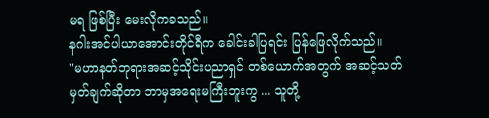မရ ဖြစ်ပြီး မေးလိုကခသည်။
နဂါးအင်ပါယာအောင်းတိုင်ရီက ခေါင်းခါပြရင်း ပြန်ဖြေလိုက်သည်။
"မဟာနတ်ဘုရားအဆင့်သိုင်းပညာရှင် တစ်ယောက်အတွက် အဆင့်သတ်မှတ်ချက်ဆိုတာ ဘာမှအရေးမကြီးဘူးကွ ... သူတို့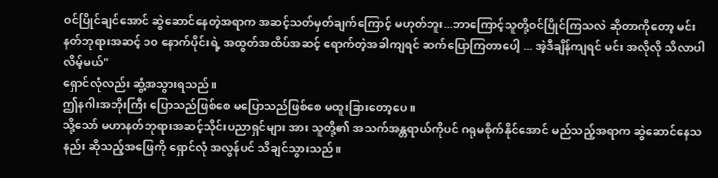ဝင်ပြိုင်ချင်အောင် ဆွဲဆောင်နေတဲ့အရာက အဆင့်သတ်မှတ်ချက်ကြောင့် မဟုတ်ဘူး...ဘာကြောင့်သူတို့ဝင်ပြိုင်ကြသလဲ ဆိုတာကိုတော့ မင်း နတ်ဘုရားအဆင့် ၁၀ နောက်ပိုင်းရဲ့ အထွတ်အထိပ်အဆင့် ရောက်တဲ့အခါကျရင် ဆက်ပြောကြတာပေါ့ ... အဲ့ဒီချိန်ကျရင် မင်း အလိုလို သိလာပါလိမ့်မယ်"
ရှောင်လုံလည်း ဆွံ့အသွားရသည်။
ဤနဂါးအဘိုးကြီး ပြောသည်ဖြစ်စေ မပြောသည်ဖြစ်စေ မထူးခြားတော့ပေ ။
သို့သော် မဟာနတ်ဘုရားအဆင့်သိုင်းပညာရှင်များ အား သူတို့၏ အသက်အန္တရာယ်ကိုပင် ဂရုမစိုက်နိုင်အောင် မည်သည့်အရာက ဆွဲဆောင်နေသနည်း ဆိုသည့်အဖြေကို ရှောင်လုံ အလွန်ပင် သိချင်သွားသည်။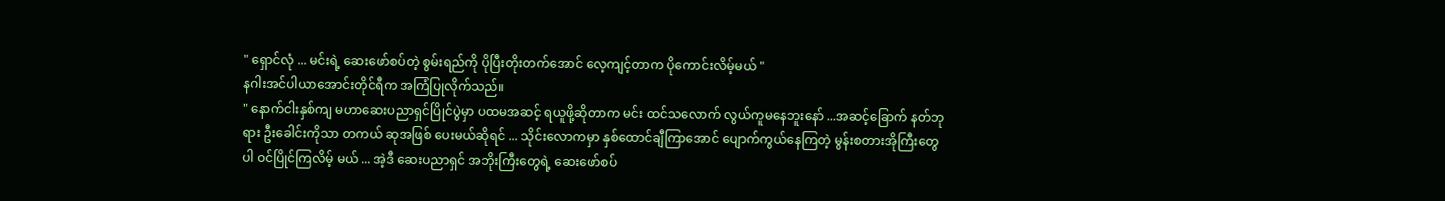" ရှောင်လုံ ... မင်းရဲ့ ဆေးဖော်စပ်တဲ့ စွမ်းရည်ကို ပိုပြီးတိုးတက်အောင် လေ့ကျင့်တာက ပိုကောင်းလိမ့်မယ် "
နဂါးအင်ပါယာအောင်းတိုင်ရီက အကြံပြုလိုက်သည်။
" နောက်ငါးနှစ်ကျ မဟာဆေးပညာရှင်ပြိုင်ပွဲမှာ ပထမအဆင့် ရယူဖို့ဆိုတာက မင်း ထင်သလောက် လွယ်ကူမနေဘူးနော် ...အဆင့်ခြောက် နတ်ဘုရား ဦးခေါင်းကိုသာ တကယ် ဆုအဖြစ် ပေးမယ်ဆိုရင် ... သိုင်းလောကမှာ နှစ်ထောင်ချီကြာအောင် ပျောက်ကွယ်နေကြတဲ့ မွန်းစတားအိုကြီးတွေပါ ဝင်ပြိုင်ကြလိမ့် မယ် ... အဲ့ဒီ ဆေးပညာရှင် အဘိုးကြီးတွေရဲ့ ဆေးဖော်စပ်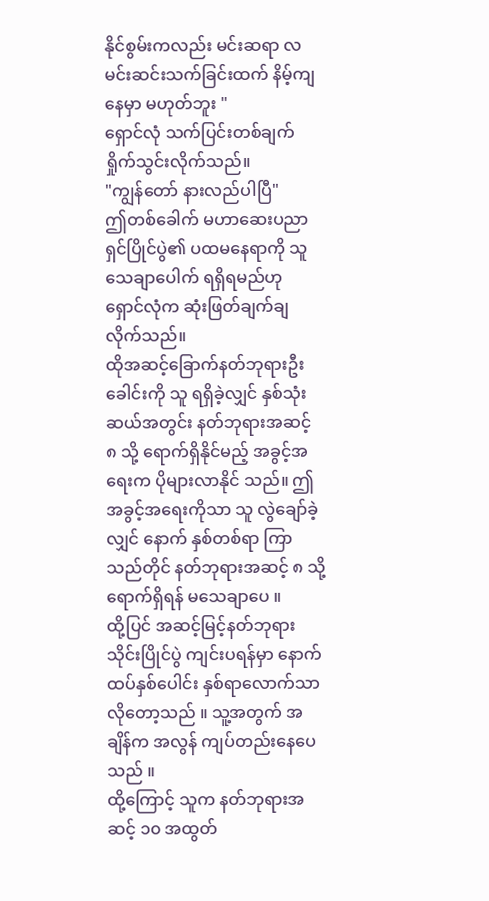နိုင်စွမ်းကလည်း မင်းဆရာ လမင်းဆင်းသက်ခြင်းထက် နိမ့်ကျနေမှာ မဟုတ်ဘူး "
ရှောင်လုံ သက်ပြင်းတစ်ချက်ရှိုက်သွင်းလိုက်သည်။
"ကျွန်တော် နားလည်ပါပြီ"
ဤတစ်ခေါက် မဟာဆေးပညာရှင်ပြိုင်ပွဲ၏ ပထမနေရာကို သူ သေချာပေါက် ရရှိရမည်ဟု ရှောင်လုံက ဆုံးဖြတ်ချက်ချလိုက်သည်။
ထိုအဆင့်ခြောက်နတ်ဘုရားဦးခေါင်းကို သူ ရရှိခဲ့လျှင် နှစ်သုံးဆယ်အတွင်း နတ်ဘုရားအဆင့် ၈ သို့ ရောက်ရှိနိုင်မည့် အခွင့်အရေးက ပိုများလာနိုင် သည်။ ဤအခွင့်အရေးကိုသာ သူ လွဲချော်ခဲ့လျှင် နောက် နှစ်တစ်ရာ ကြာသည်တိုင် နတ်ဘုရားအဆင့် ၈ သို့ ရောက်ရှိရန် မသေချာပေ ။
ထို့ပြင် အဆင့်မြင့်နတ်ဘုရားသိုင်းပြိုင်ပွဲ ကျင်းပရန်မှာ နောက်ထပ်နှစ်ပေါင်း နှစ်ရာလောက်သာ လိုတော့သည် ။ သူ့အတွက် အချိန်က အလွန် ကျပ်တည်းနေပေသည် ။
ထို့ကြောင့် သူက နတ်ဘုရားအဆင့် ၁၀ အထွတ်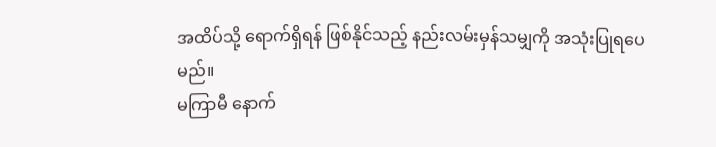အထိပ်သို့ ရောက်ရှိရန် ဖြစ်နိုင်သည့် နည်းလမ်းမှန်သမျှကို အသုံးပြုရပေမည်။
မကြာမီ နောက်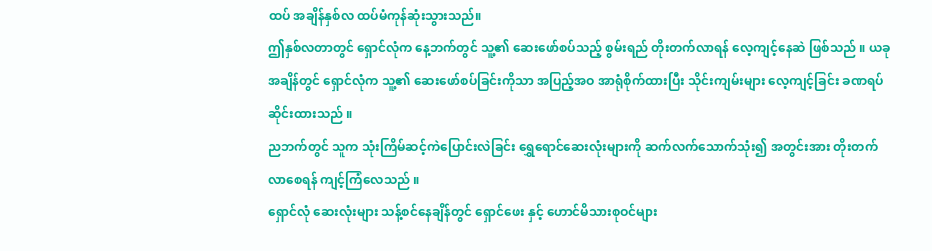ထပ် အချိန်နှစ်လ ထပ်မံကုန်ဆုံးသွားသည်။
ဤနှစ်လတာတွင် ရှောင်လုံက နေ့ဘက်တွင် သူ့၏ ဆေးဖော်စပ်သည့် စွမ်းရည် တိုးတက်လာရန် လေ့ကျင့်နေဆဲ ဖြစ်သည် ။ ယခုအချိန်တွင် ရှောင်လုံက သူ့၏ ဆေးဖော်စပ်ခြင်းကိုသာ အပြည့်အဝ အာရုံစိုက်ထားပြီး သိုင်းကျမ်းများ လေ့ကျင့်ခြင်း ခဏရပ်ဆိုင်းထားသည် ။
ညဘက်တွင် သူက သုံးကြိမ်ဆင့်ကဲပြောင်းလဲခြင်း ရွှေရောင်ဆေးလုံးများကို ဆက်လက်သောက်သုံး၍ အတွင်းအား တိုးတက်လာစေရန် ကျင့်ကြံလေသည် ။
ရှောင်လုံ ဆေးလုံးများ သန့်စင်နေချိန်တွင် ရှောင်ဖေး နှင့် ဟောင်မိသားစုဝင်များ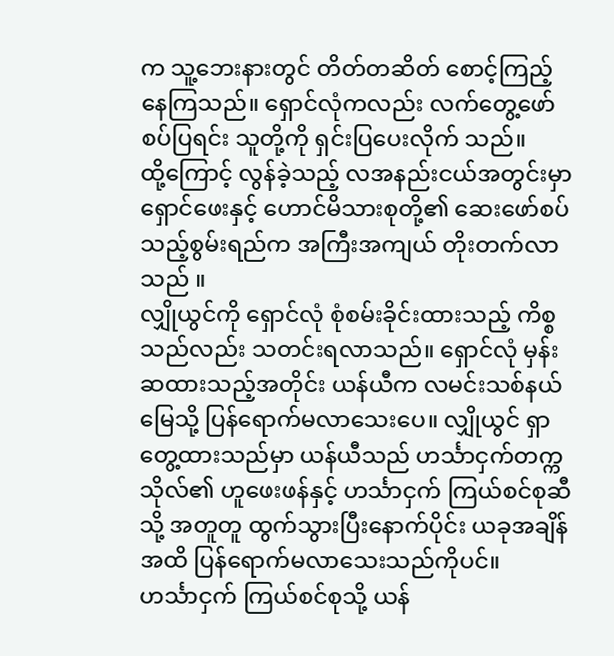က သူ့ဘေးနားတွင် တိတ်တဆိတ် စောင့်ကြည့်နေကြသည်။ ရှောင်လုံကလည်း လက်တွေ့ဖော်စပ်ပြရင်း သူတို့ကို ရှင်းပြပေးလိုက် သည်။
ထို့ကြောင့် လွန်ခဲ့သည့် လအနည်းငယ်အတွင်းမှာ ရှောင်ဖေးနှင့် ဟောင်မိသားစုတို့၏ ဆေးဖော်စပ်သည့်စွမ်းရည်က အကြီးအကျယ် တိုးတက်လာသည် ။
လျှိုယွင်ကို ရှောင်လုံ စုံစမ်းခိုင်းထားသည့် ကိစ္စသည်လည်း သတင်းရလာသည်။ ရှောင်လုံ မှန်းဆထားသည့်အတိုင်း ယန်ယီက လမင်းသစ်နယ်မြေသို့ ပြန်ရောက်မလာသေးပေ။ လျှိုယွင် ရှာတွေ့ထားသည်မှာ ယန်ယီသည် ဟင်္သာငှက်တက္ကသိုလ်၏ ဟူဖေးဖန်နှင့် ဟင်္သာငှက် ကြယ်စင်စုဆီသို့ အတူတူ ထွက်သွားပြီးနောက်ပိုင်း ယခုအချိန်အထိ ပြန်ရောက်မလာသေးသည်ကိုပင်။
ဟင်္သာငှက် ကြယ်စင်စုသို့ ယန်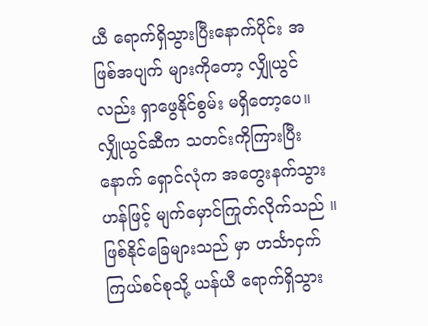ယီ ရောက်ရှိသွားပြီးနောက်ပိုင်း အဖြစ်အပျက် များကိုတော့ လျှိုယွင်လည်း ရှာဖွေနိုင်စွမ်း မရှိတော့ပေ။
လျှိုယွင်ဆီက သတင်းကိုကြားပြီးနောက် ရှောင်လုံက အတွေးနက်သွားဟန်ဖြင့် မျက်မှောင်ကြုတ်လိုက်သည် ။ ဖြစ်နိုင်ခြေများသည် မှာ ဟင်္သာငှက်ကြယ်စင်စုသို့ ယန်ယီ ရောက်ရှိသွား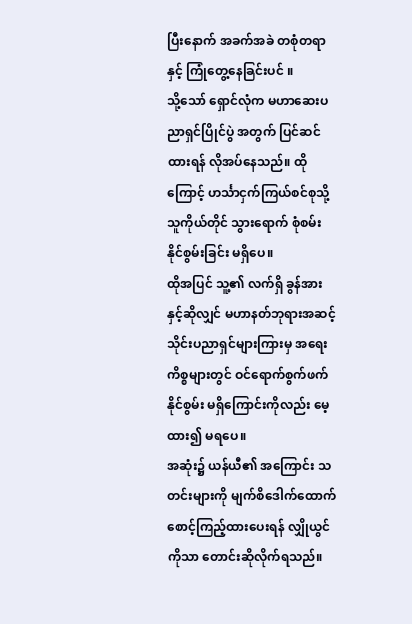ပြီးနောက် အခက်အခဲ တစုံတရာနှင့် ကြုံတွေ့နေခြင်းပင် ။
သို့သော် ရှောင်လုံက မဟာဆေးပညာရှင်ပြိုင်ပွဲ အတွက် ပြင်ဆင်ထားရန် လိုအပ်နေသည်။ ထိုကြောင့် ဟင်္သာငှက်ကြယ်စင်စုသို့ သူကိုယ်တိုင် သွားရောက် စုံစမ်းနိုင်စွမ်းခြင်း မရှိပေ။
ထိုအပြင် သူ့၏ လက်ရှိ ခွန်အားနှင့်ဆိုလျှင် မဟာနတ်ဘုရားအဆင့်သိုင်းပညာရှင်များကြားမှ အရေးကိစ္စများတွင် ဝင်ရောက်စွက်ဖက်နိုင်စွမ်း မရှိကြောင်းကိုလည်း မေ့ထား၍ မရပေ။
အဆုံး၌ ယန်ယီ၏ အကြောင်း သတင်းများကို မျက်စိဒေါက်ထောက် စောင့်ကြည့်ထားပေးရန် လျှိုယွင်ကိုသာ တောင်းဆိုလိုက်ရသည်။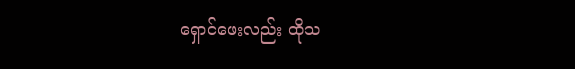ရှောင်ဖေးလည်း ထိုသ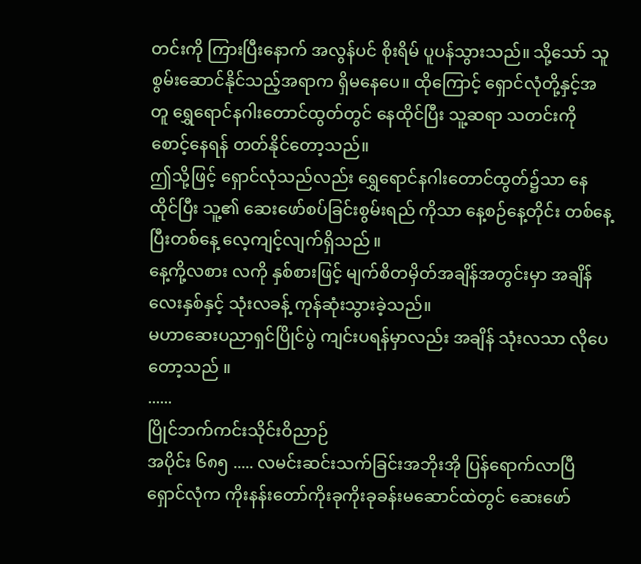တင်းကို ကြားပြီးနောက် အလွန်ပင် စိုးရိမ် ပူပန်သွားသည်။ သို့သော် သူစွမ်းဆောင်နိုင်သည့်အရာက ရှိမနေပေ။ ထိုကြောင့် ရှောင်လုံတို့နှင့်အတူ ရွှေရောင်နဂါးတောင်ထွတ်တွင် နေထိုင်ပြီး သူ့ဆရာ သတင်းကိုစောင့်နေရန် တတ်နိုင်တော့သည်။
ဤသို့ဖြင့် ရှောင်လုံသည်လည်း ရွှေရောင်နဂါးတောင်ထွတ်၌သာ နေထိုင်ပြီး သူ့၏ ဆေးဖော်စပ်ခြင်းစွမ်းရည် ကိုသာ နေ့စဉ်နေ့တိုင်း တစ်နေ့ပြီးတစ်နေ့ လေ့ကျင့်လျက်ရှိသည် ။
နေ့ကို့လစား လကို နှစ်စားဖြင့် မျက်စိတမှိတ်အချိန်အတွင်းမှာ အချိန်လေးနှစ်နှင့် သုံးလခန့် ကုန်ဆုံးသွားခဲ့သည်။
မဟာဆေးပညာရှင်ပြိုင်ပွဲ ကျင်းပရန်မှာလည်း အချိန် သုံးလသာ လိုပေတော့သည် ။
......
ပြိုင်ဘက်ကင်းသိုင်းဝိညာဉ်
အပိုင်း ၆၈၅ ..... လမင်းဆင်းသက်ခြင်းအဘိုးအို ပြန်ရောက်လာပြီ
ရှောင်လုံက ကိုးနန်းတော်ကိုးခုကိုးခုခန်းမဆောင်ထဲတွင် ဆေးဖော်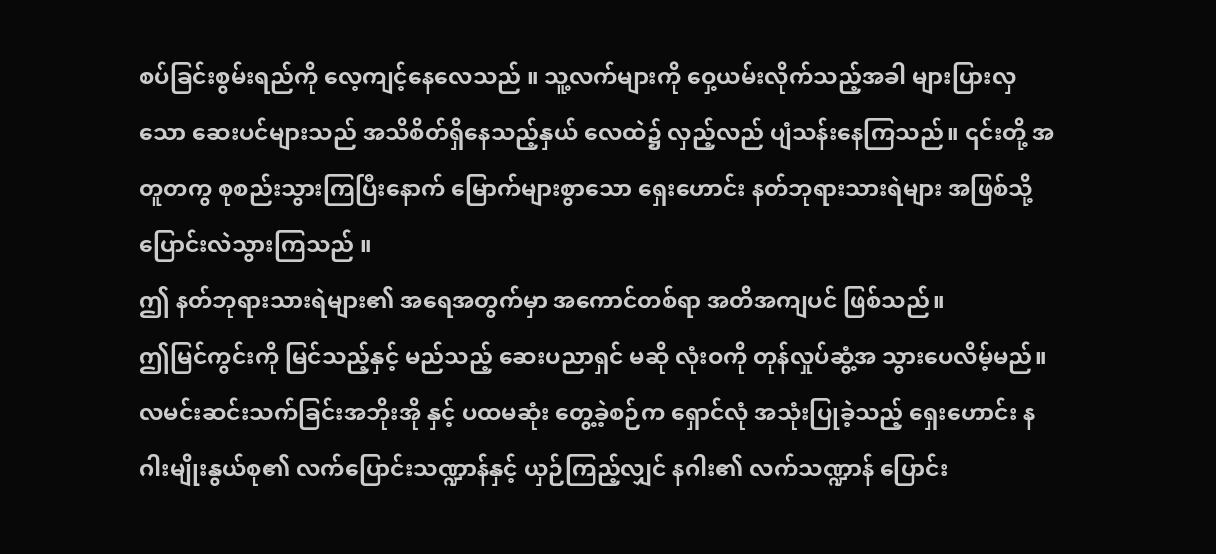စပ်ခြင်းစွမ်းရည်ကို လေ့ကျင့်နေလေသည် ။ သူ့လက်များကို ဝှေ့ယမ်းလိုက်သည့်အခါ များပြားလှသော ဆေးပင်များသည် အသိစိတ်ရှိနေသည့်နှယ် လေထဲ၌ လှည့်လည် ပျံသန်းနေကြသည်။ ၎င်းတို့ အတူတကွ စုစည်းသွားကြပြီးနောက် မြောက်များစွာသော ရှေးဟောင်း နတ်ဘုရားသားရဲများ အဖြစ်သို့ ပြောင်းလဲသွားကြသည် ။
ဤ နတ်ဘုရားသားရဲများ၏ အရေအတွက်မှာ အကောင်တစ်ရာ အတိအကျပင် ဖြစ်သည်။
ဤမြင်ကွင်းကို မြင်သည့်နှင့် မည်သည့် ဆေးပညာရှင် မဆို လုံးဝကို တုန်လှုပ်ဆွံ့အ သွားပေလိမ့်မည်။
လမင်းဆင်းသက်ခြင်းအဘိုးအို နှင့် ပထမဆုံး တွေ့ခဲ့စဉ်က ရှောင်လုံ အသုံးပြုခဲ့သည့် ရှေးဟောင်း နဂါးမျိုးနွယ်စု၏ လက်ပြောင်းသဏ္ဍာန်နှင့် ယှဉ်ကြည့်လျှင် နဂါး၏ လက်သဏ္ဍာန် ပြောင်း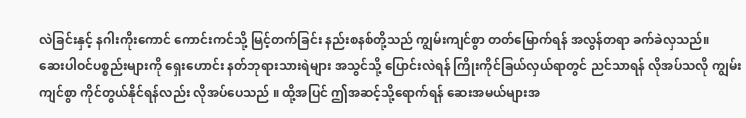လဲခြင်းနှင့် နဂါးကိုးကောင် ကောင်းကင်သို့ မြင့်တက်ခြင်း နည်းစနစ်တို့သည် ကျွမ်းကျင်စွာ တတ်မြောက်ရန် အလွန်တရာ ခက်ခဲလှသည်။
ဆေးပါဝင်ပစ္စည်းများကို ရှေးဟောင်း နတ်ဘုရားသားရဲများ အသွင်သို့ ပြောင်းလဲရန် ကြိုးကိုင်ခြယ်လှယ်ရာတွင် ညင်သာရန် လိုအပ်သလို ကျွမ်းကျင်စွာ ကိုင်တွယ်နိုင်ရန်လည်း လိုအပ်ပေသည် ။ ထို့အပြင် ဤအဆင့်သို့ရောက်ရန် ဆေးအမယ်များအ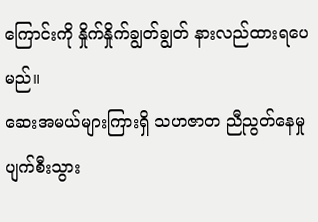ကြောင်းကို နှိုက်နှိုက်ချွတ်ချွတ် နားလည်ထားရပေမည်။
ဆေးအမယ်များကြားရှိ သဟဇာတ ညီညွတ်နေမှုပျက်စီးသွား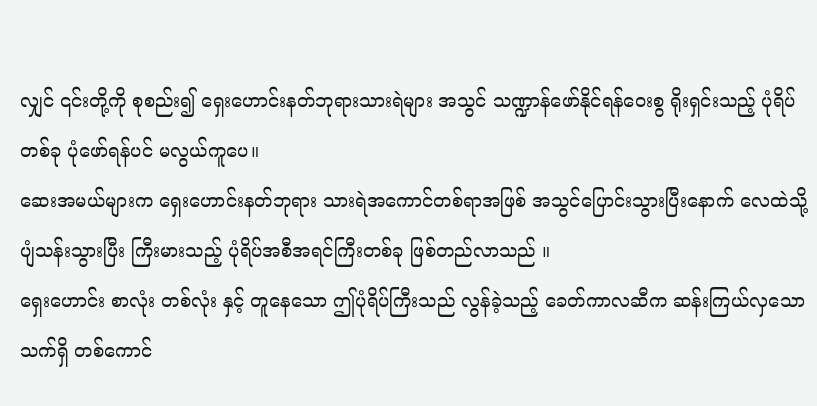လျှင် ၎င်းတို့ကို စုစည်း၍ ရှေးဟောင်းနတ်ဘုရားသားရဲများ အသွင် သဏ္ဍာန်ဖော်နိုင်ရန်ဝေးစွ ရိုးရှင်းသည့် ပုံရိပ်တစ်ခု ပုံဖော်ရန်ပင် မလွယ်ကူပေ။
ဆေးအမယ်များက ရှေးဟောင်းနတ်ဘုရား သားရဲအကောင်တစ်ရာအဖြစ် အသွင်ပြောင်းသွားပြီးနောက် လေထဲသို့ ပျံသန်းသွားပြီး ကြီးမားသည့် ပုံရိပ်အစီအရင်ကြီးတစ်ခု ဖြစ်တည်လာသည် ။
ရှေးဟောင်း စာလုံး တစ်လုံး နှင့် တူနေသော ဤပုံရိပ်ကြီးသည် လွန်ခဲ့သည့် ခေတ်ကာလဆီက ဆန်းကြယ်လှသော သက်ရှိ တစ်ကောင်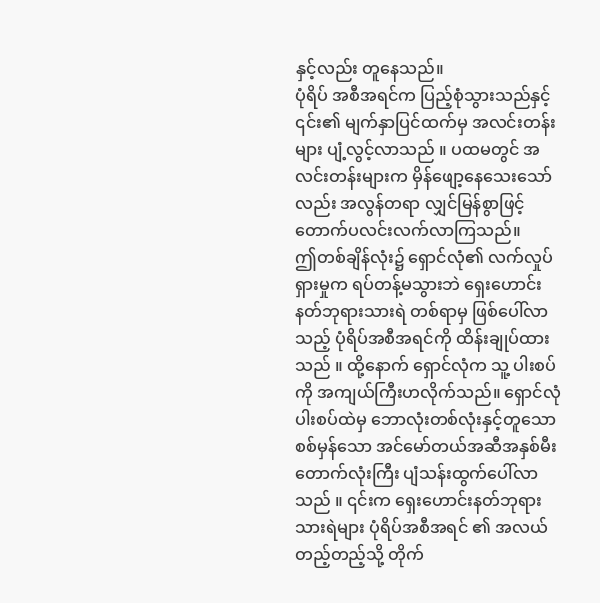နှင့်လည်း တူနေသည်။
ပုံရိပ် အစီအရင်က ပြည့်စုံသွားသည်နှင့် ၎င်း၏ မျက်နှာပြင်ထက်မှ အလင်းတန်းများ ပျံ့လွင့်လာသည် ။ ပထမတွင် အလင်းတန်းများက မှိန်ဖျော့နေသေးသော်လည်း အလွန်တရာ လျှင်မြန်စွာဖြင့် တောက်ပလင်းလက်လာကြသည်။
ဤတစ်ချိန်လုံး၌ ရှောင်လုံ၏ လက်လှုပ်ရှားမှုက ရပ်တန့်မသွားဘဲ ရှေးဟောင်းနတ်ဘုရားသားရဲ တစ်ရာမှ ဖြစ်ပေါ်လာသည့် ပုံရိပ်အစီအရင်ကို ထိန်းချုပ်ထားသည် ။ ထို့နောက် ရှောင်လုံက သူ့ ပါးစပ်ကို အကျယ်ကြီးဟလိုက်သည်။ ရှောင်လုံ ပါးစပ်ထဲမှ ဘောလုံးတစ်လုံးနှင့်တူသော စစ်မှန်သော အင်မော်တယ်အဆီအနှစ်မီးတောက်လုံးကြီး ပျံသန်းထွက်ပေါ်လာသည် ။ ၎င်းက ရှေးဟောင်းနတ်ဘုရားသားရဲများ ပုံရိပ်အစီအရင် ၏ အလယ်တည့်တည့်သို့ တိုက်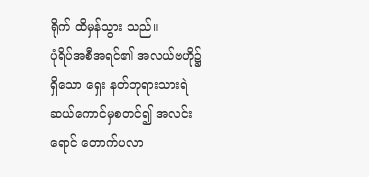ရိုက် ထိမှန်သွား သည်။
ပုံရိပ်အစီအရင်၏ အလယ်ဗဟို၌ရှိသော ရှေး နတ်ဘုရားသားရဲ ဆယ်ကောင်မှစတင်၍ အလင်းရောင် တောက်ပလာ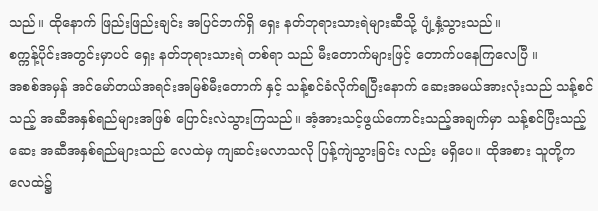သည်။ ထိုနောက် ဖြည်းဖြည်းချင်း အပြင်ဘက်ရှိ ရှေး နတ်ဘုရားသားရဲများဆီသို့ ပျံ့နှံ့သွားသည်။
စက္ကန့်ပိုင်းအတွင်းမှာပင် ရှေး နတ်ဘုရားသားရဲ တစ်ရာ သည် မီးတောက်များဖြင့် တောက်ပနေကြလေပြီ ။
အစစ်အမှန် အင်မော်တယ်အရင်းအမြစ်မီးတောက် နှင့် သန့်စင်ခံလိုက်ရပြီးနောက် ဆေးအမယ်အားလုံးသည် သန့်စင်သည့် အဆီအနှစ်ရည်များအဖြစ် ပြောင်းလဲသွားကြသည်။ အံ့အားသင့်ဖွယ်ကောင်းသည့်အချက်မှာ သန့်စင်ပြီးသည့် ဆေး အဆီအနှစ်ရည်များသည် လေထဲမှ ကျဆင်းမလာသလို ပြန့်ကျဲသွားခြင်း လည်း မရှိပေ။ ထိုအစား သူတို့က လေထဲ၌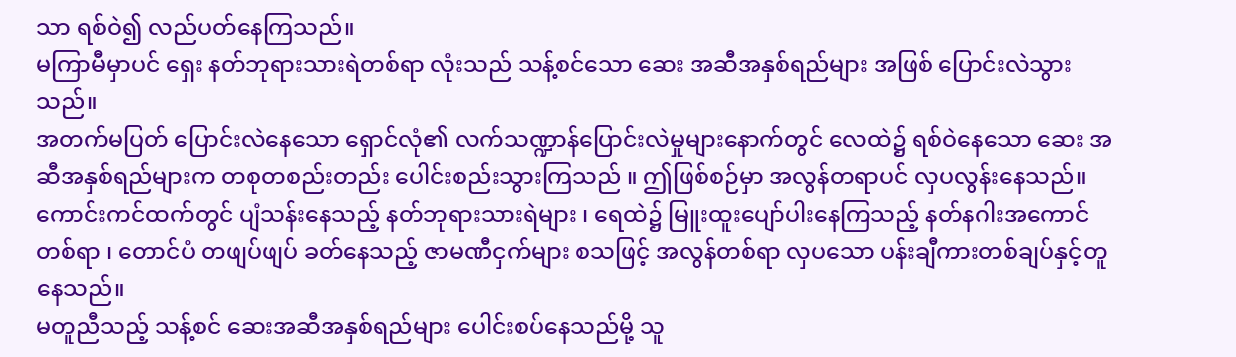သာ ရစ်ဝဲ၍ လည်ပတ်နေကြသည်။
မကြာမီမှာပင် ရှေး နတ်ဘုရားသားရဲတစ်ရာ လုံးသည် သန့်စင်သော ဆေး အဆီအနှစ်ရည်များ အဖြစ် ပြောင်းလဲသွားသည်။
အတက်မပြတ် ပြောင်းလဲနေသော ရှောင်လုံ၏ လက်သဏ္ဍာန်ပြောင်းလဲမှုများနောက်တွင် လေထဲ၌ ရစ်ဝဲနေသော ဆေး အဆီအနှစ်ရည်များက တစုတစည်းတည်း ပေါင်းစည်းသွားကြသည် ။ ဤဖြစ်စဉ်မှာ အလွန်တရာပင် လှပလွန်းနေသည်။
ကောင်းကင်ထက်တွင် ပျံသန်းနေသည့် နတ်ဘုရားသားရဲများ ၊ ရေထဲ၌ မြူးထူးပျော်ပါးနေကြသည့် နတ်နဂါးအကောင်တစ်ရာ ၊ တောင်ပံ တဖျပ်ဖျပ် ခတ်နေသည့် ဇာမဏီငှက်များ စသဖြင့် အလွန်တစ်ရာ လှပသော ပန်းချီကားတစ်ချပ်နှင့်တူနေသည်။
မတူညီသည့် သန့်စင် ဆေးအဆီအနှစ်ရည်များ ပေါင်းစပ်နေသည်မို့ သူ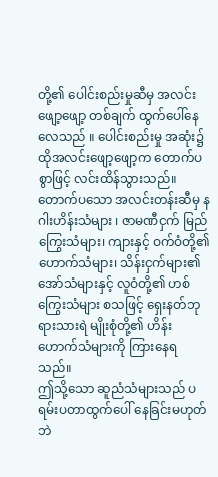တို့၏ ပေါင်းစည်းမှုဆီမှ အလင်းဖျော့ဖျော့ တစ်ချက် ထွက်ပေါ်နေလေသည် ။ ပေါင်းစည်းမှု အဆုံး၌ ထိုအလင်းဖျော့ဖျော့က တောက်ပစွာဖြင့် လင်းထိန်သွားသည်။
တောက်ပသော အလင်းတန်းဆီမှ နဂါးဟိန်းသံများ ၊ ဇာမဏီငှက် မြည်ကြွေးသံများ၊ ကျားနှင့် ဝက်ဝံတို့၏ ဟောက်သံများ၊ သိန်းငှက်များ၏ အော်သံများနှင့် လူဝံတို့၏ ဟစ်ကြွေးသံများ စသဖြင့် ရှေးနတ်ဘုရားသားရဲ မျိုးစုံတို့၏ ဟိန်းဟောက်သံများကို ကြားနေရသည်။
ဤသို့သော ဆူညံသံများသည် ပရမ်းပတာထွက်ပေါ် နေခြင်းမဟုတ်ဘဲ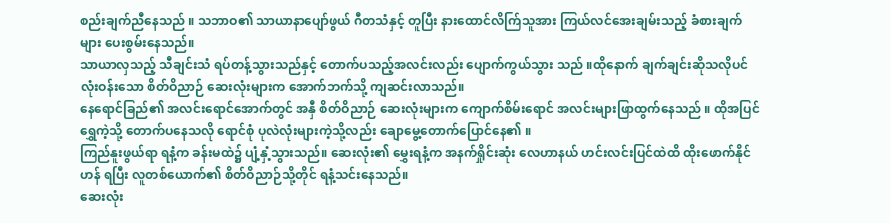စည်းချက်ညီနေသည် ။ သဘာဝ၏ သာယာနာပျော်ဖွယ် ဂီတသံနှင့် တူပြီး နားထောင်လိက်ြသူအား ကြယ်လင်အေးချမ်းသည့် ခံစားချက်များ ပေးစွမ်းနေသည်။
သာယာလှသည့် သီချင်းသံ ရပ်တန့်သွားသည်နှင့် တောက်ပသည့်အလင်းလည်း ပျောက်ကွယ်သွား သည် ။ထိုနောက် ချက်ချင်းဆိုသလိုပင် လုံးဝန်းသော စိတ်ဝိညာဉ် ဆေးလုံးများက အောက်ဘက်သို့ ကျဆင်းလာသည်။
နေရောင်ခြည်၏ အလင်းရောင်အောက်တွင် အနှီ စိတ်ဝိညာဉ် ဆေးလုံးများက ကျောက်စိမ်းရောင် အလင်းများဖြာထွက်နေသည် ။ ထိုအပြင် ရွှေကဲ့သို့ တောက်ပနေသလို ရောင်စုံ ပုလဲလုံးများကဲ့သို့လည်း ချောမွေ့တောက်ပြောင်နေ၏ ။
ကြည်နူးဖွယ်ရာ ရနံ့က ခန်းမထဲ၌ ပျံ့နှံ့သွားသည်။ ဆေးလုံး၏ မွှေးရနံ့က အနက်ရှိုင်းဆုံး လေဟာနယ် ဟင်းလင်းပြင်ထဲထိ ထိုးဖောက်နိုင်ဟန် ရပြီး လူတစ်ယောက်၏ စိတ်ဝိညာဉ်သို့တိုင် ရနံ့သင်းနေသည်။
ဆေးလုံး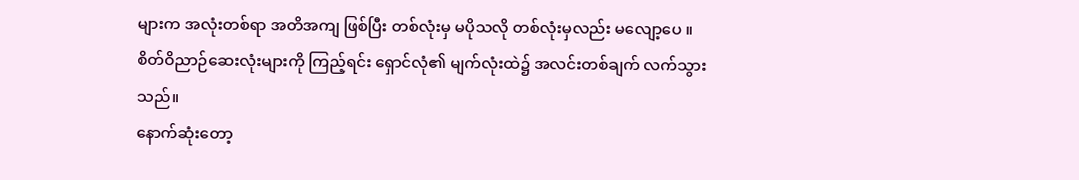များက အလုံးတစ်ရာ အတိအကျ ဖြစ်ပြီး တစ်လုံးမှ မပိုသလို တစ်လုံးမှလည်း မလျော့ပေ ။
စိတ်ဝိညာဉ်ဆေးလုံးများကို ကြည့်ရင်း ရှောင်လုံ၏ မျက်လုံးထဲ၌ အလင်းတစ်ချက် လက်သွားသည်။
နောက်ဆုံးတော့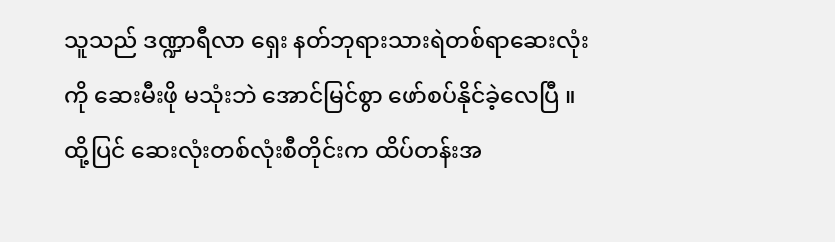သူသည် ဒဏ္ဍာရီလာ ရှေး နတ်ဘုရားသားရဲတစ်ရာဆေးလုံးကို ဆေးမီးဖို မသုံးဘဲ အောင်မြင်စွာ ဖော်စပ်နိုင်ခဲ့လေပြီ ။ ထို့ပြင် ဆေးလုံးတစ်လုံးစီတိုင်းက ထိပ်တန်းအ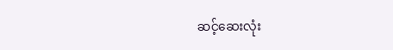ဆင့်ဆေးလုံး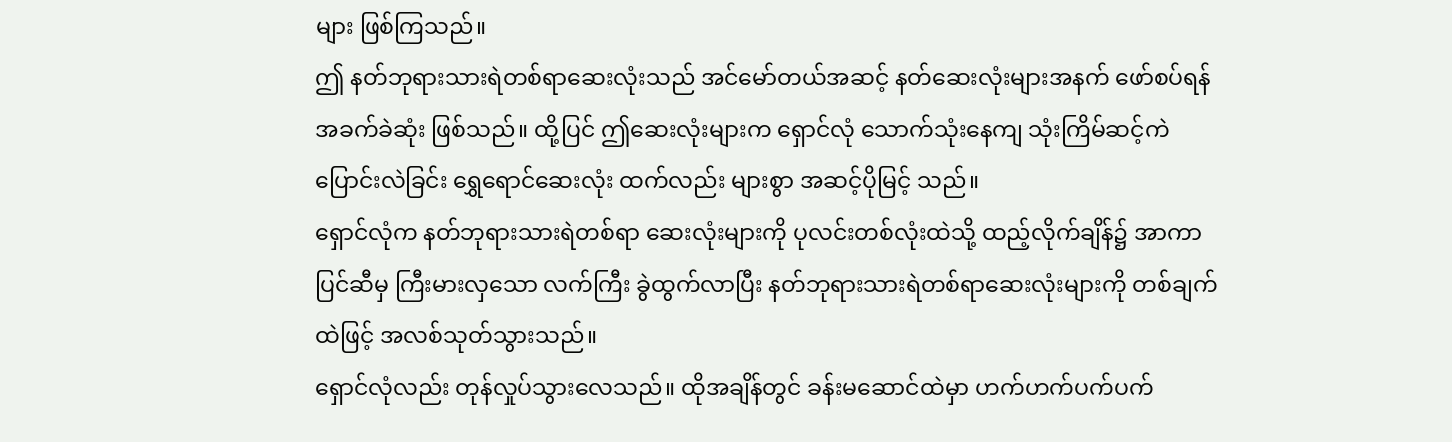များ ဖြစ်ကြသည်။
ဤ နတ်ဘုရားသားရဲတစ်ရာဆေးလုံးသည် အင်မော်တယ်အဆင့် နတ်ဆေးလုံးများအနက် ဖော်စပ်ရန် အခက်ခဲဆုံး ဖြစ်သည်။ ထို့ပြင် ဤဆေးလုံးများက ရှောင်လုံ သောက်သုံးနေကျ သုံးကြိမ်ဆင့်ကဲပြောင်းလဲခြင်း ရွှေရောင်ဆေးလုံး ထက်လည်း များစွာ အဆင့်ပိုမြင့် သည်။
ရှောင်လုံက နတ်ဘုရားသားရဲတစ်ရာ ဆေးလုံးများကို ပုလင်းတစ်လုံးထဲသို့ ထည့်လိုက်ချိန်၌ အာကာပြင်ဆီမှ ကြီးမားလှသော လက်ကြီး ခွဲထွက်လာပြီး နတ်ဘုရားသားရဲတစ်ရာဆေးလုံးများကို တစ်ချက်ထဲဖြင့် အလစ်သုတ်သွားသည်။
ရှောင်လုံလည်း တုန်လှုပ်သွားလေသည်။ ထိုအချိန်တွင် ခန်းမဆောင်ထဲမှာ ဟက်ဟက်ပက်ပက်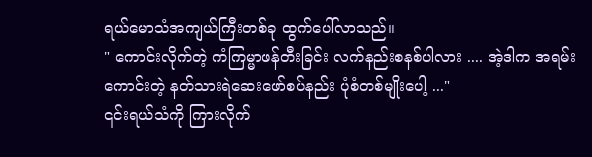ရယ်မောသံအကျယ်ကြီးတစ်ခု ထွက်ပေါ်လာသည်။
" ကောင်းလိုက်တဲ့ ကံကြမ္မာဖန်တီးခြင်း လက်နည်းစနစ်ပါလား .... အဲ့ဒါက အရမ်းကောင်းတဲ့ နတ်သားရဲဆေးဖော်စပ်နည်း ပုံစံတစ်မျိုးပေါ့ ..."
၎င်းရယ်သံကို ကြားလိုက်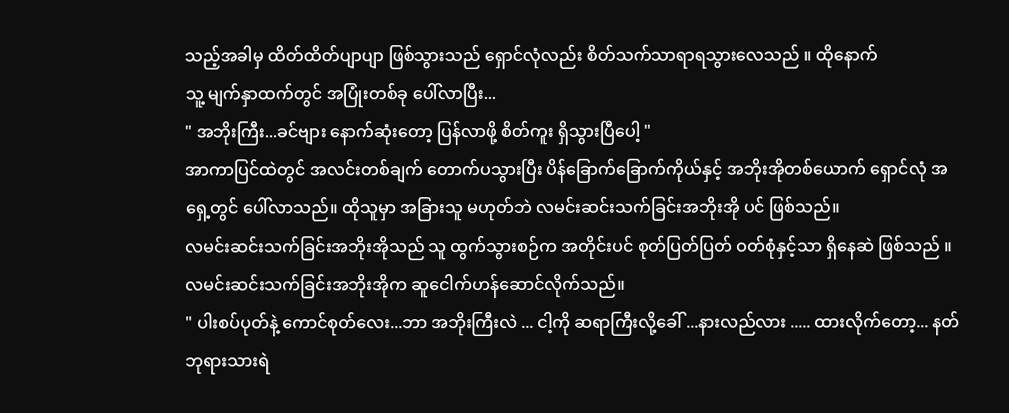သည့်အခါမှ ထိတ်ထိတ်ပျာပျာ ဖြစ်သွားသည် ရှောင်လုံလည်း စိတ်သက်သာရာရသွားလေသည် ။ ထိုနောက်
သူ့ မျက်နှာထက်တွင် အပြုံးတစ်ခု ပေါ်လာပြီး...
" အဘိုးကြီး...ခင်ဗျား နောက်ဆုံးတော့ ပြန်လာဖို့ စိတ်ကူး ရှိသွားပြီပေါ့ "
အာကာပြင်ထဲတွင် အလင်းတစ်ချက် တောက်ပသွားပြီး ပိန်ခြောက်ခြောက်ကိုယ်နှင့် အဘိုးအိုတစ်ယောက် ရှောင်လုံ အရှေ့တွင် ပေါ်လာသည်။ ထိုသူမှာ အခြားသူ မဟုတ်ဘဲ လမင်းဆင်းသက်ခြင်းအဘိုးအို ပင် ဖြစ်သည်။
လမင်းဆင်းသက်ခြင်းအဘိုးအိုသည် သူ ထွက်သွားစဉ်က အတိုင်းပင် စုတ်ပြတ်ပြတ် ဝတ်စုံနှင့်သာ ရှိနေဆဲ ဖြစ်သည် ။
လမင်းဆင်းသက်ခြင်းအဘိုးအိုက ဆူငေါက်ဟန်ဆောင်လိုက်သည်။
" ပါးစပ်ပုတ်နဲ့ ကောင်စုတ်လေး...ဘာ အဘိုးကြီးလဲ ... ငါ့ကို ဆရာကြီးလို့ခေါ် ...နားလည်လား ..... ထားလိုက်တော့... နတ်ဘုရားသားရဲ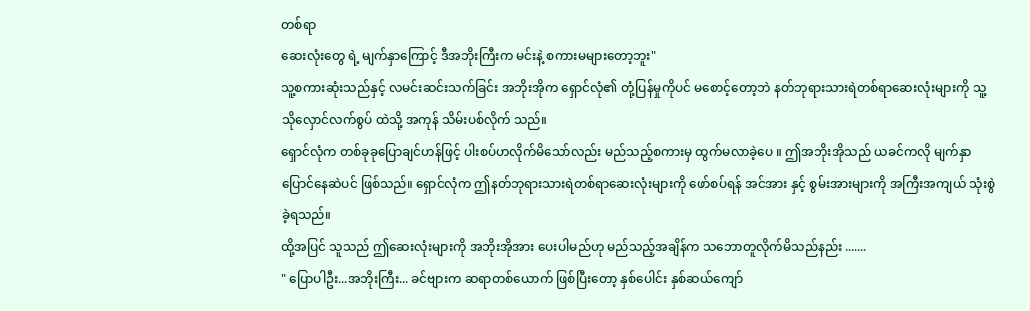တစ်ရာ
ဆေးလုံးတွေ ရဲ့ မျက်နှာကြောင့် ဒီအဘိုးကြီးက မင်းနဲ့ စကားမများတော့ဘူး"
သူ့စကားဆုံးသည်နှင့် လမင်းဆင်းသက်ခြင်း အဘိုးအိုက ရှောင်လုံ၏ တုံ့ပြန်မှုကိုပင် မစောင့်တော့ဘဲ နတ်ဘုရားသားရဲတစ်ရာဆေးလုံးများကို သူ့သိုလှောင်လက်စွပ် ထဲသို့ အကုန် သိမ်းပစ်လိုက် သည်။
ရှောင်လုံက တစ်ခုခုပြောချင်ဟန်ဖြင့် ပါးစပ်ဟလိုက်မိသော်လည်း မည်သည့်စကားမှ ထွက်မလာခဲ့ပေ ။ ဤအဘိုးအိုသည် ယခင်ကလို မျက်နှာပြောင်နေဆဲပင် ဖြစ်သည်။ ရှောင်လုံက ဤနတ်ဘုရားသားရဲတစ်ရာဆေးလုံးများကို ဖော်စပ်ရန် အင်အား နှင့် စွမ်းအားများကို အကြီးအကျယ် သုံးစွဲခဲ့ရသည်။
ထို့အပြင် သူသည် ဤဆေးလုံးများကို အဘိုးအိုအား ပေးပါမည်ဟု မည်သည့်အချိန်က သဘောတူလိုက်မိသည်နည်း .......
" ပြောပါဦး...အဘိုးကြီး... ခင်ဗျားက ဆရာတစ်ယောက် ဖြစ်ပြီးတော့ နှစ်ပေါင်း နှစ်ဆယ်ကျော်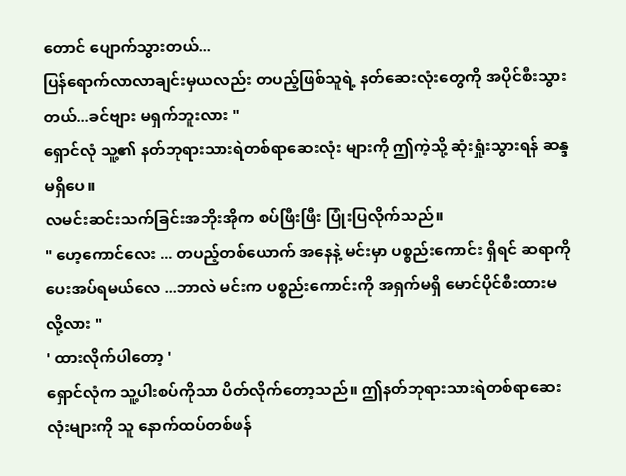တောင် ပျောက်သွားတယ်...
ပြန်ရောက်လာလာချင်းမှယလည်း တပည့်ဖြစ်သူရဲ့ နတ်ဆေးလုံးတွေကို အပိုင်စီးသွားတယ်...ခင်ဗျား မရှက်ဘူးလား "
ရှောင်လုံ သူ့၏ နတ်ဘုရားသားရဲတစ်ရာဆေးလုံး များကို ဤကဲ့သို့ ဆုံးရှုံးသွားရန် ဆန္ဒမရှိပေ။
လမင်းဆင်းသက်ခြင်းအဘိုးအိုက စပ်ဖြီးဖြီး ပြုံးပြလိုက်သည်။
" ဟေ့ကောင်လေး ... တပည့်တစ်ယောက် အနေနဲ့ မင်းမှာ ပစ္စည်းကောင်း ရှိရင် ဆရာကို ပေးအပ်ရမယ်လေ ...ဘာလဲ မင်းက ပစ္စည်းကောင်းကို အရှက်မရှိ မောင်ပိုင်စီးထားမလို့လား "
' ထားလိုက်ပါတော့ '
ရှောင်လုံက သူ့ပါးစပ်ကိုသာ ပိတ်လိုက်တော့သည်။ ဤနတ်ဘုရားသားရဲတစ်ရာဆေးလုံးများကို သူ နောက်ထပ်တစ်ဖန်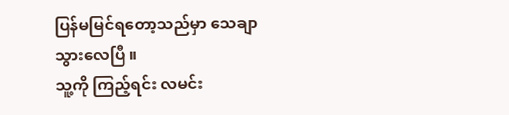ပြန်မမြင်ရတော့သည်မှာ သေချာသွားလေပြီ ။
သူ့ကို ကြည့်ရင်း လမင်း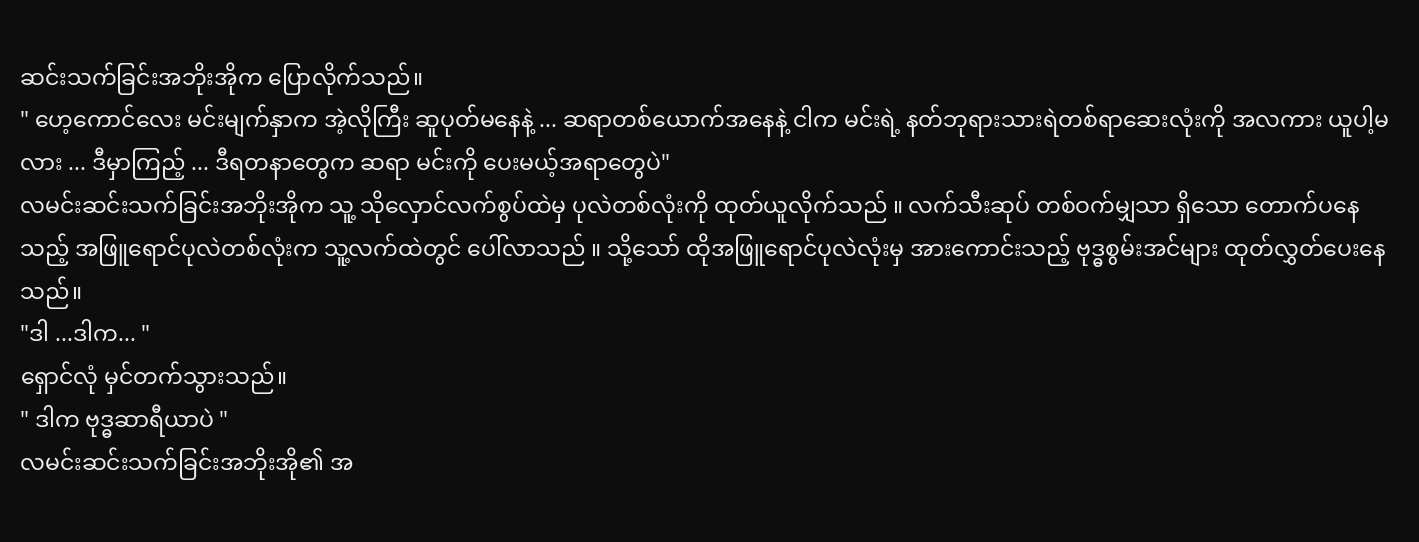ဆင်းသက်ခြင်းအဘိုးအိုက ပြောလိုက်သည်။
" ဟေ့ကောင်လေး မင်းမျက်နှာက အဲ့လိုကြီး ဆူပုတ်မနေနဲ့ ... ဆရာတစ်ယောက်အနေနဲ့ ငါက မင်းရဲ့ နတ်ဘုရားသားရဲတစ်ရာဆေးလုံးကို အလကား ယူပါ့မလား ... ဒီမှာကြည့် ... ဒီရတနာတွေက ဆရာ မင်းကို ပေးမယ့်အရာတွေပဲ"
လမင်းဆင်းသက်ခြင်းအဘိုးအိုက သူ့ သိုလှောင်လက်စွပ်ထဲမှ ပုလဲတစ်လုံးကို ထုတ်ယူလိုက်သည် ။ လက်သီးဆုပ် တစ်ဝက်မျှသာ ရှိသော တောက်ပနေသည့် အဖြူရောင်ပုလဲတစ်လုံးက သူ့လက်ထဲတွင် ပေါ်လာသည် ။ သို့သော် ထိုအဖြူရောင်ပုလဲလုံးမှ အားကောင်းသည့် ဗုဒ္ဓစွမ်းအင်များ ထုတ်လွှတ်ပေးနေသည်။
"ဒါ ...ဒါက... "
ရှောင်လုံ မှင်တက်သွားသည်။
" ဒါက ဗုဒ္ဓဆာရီယာပဲ "
လမင်းဆင်းသက်ခြင်းအဘိုးအို၏ အ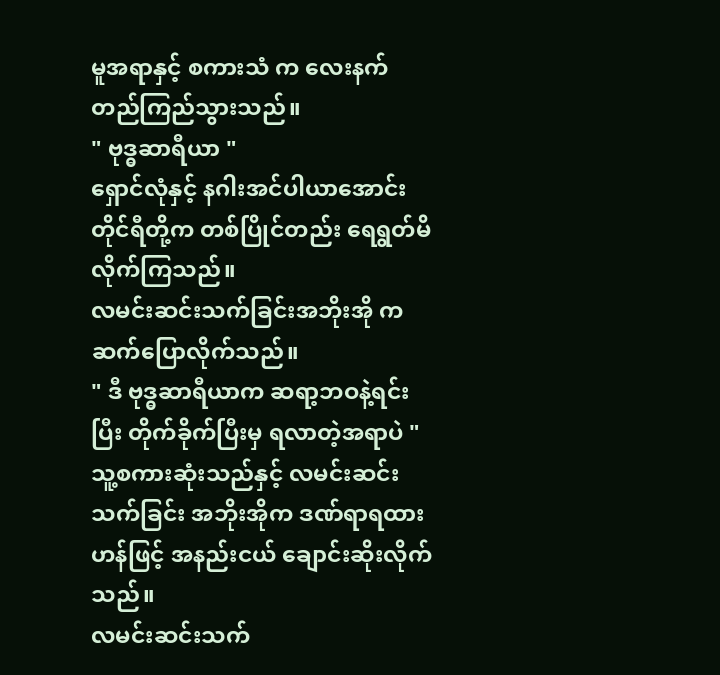မူအရာနှင့် စကားသံ က လေးနက်တည်ကြည်သွားသည်။
" ဗုဒ္ဓဆာရီယာ "
ရှောင်လုံနှင့် နဂါးအင်ပါယာအောင်းတိုင်ရီတို့က တစ်ပြိုင်တည်း ရေရွတ်မိလိုက်ကြသည်။
လမင်းဆင်းသက်ခြင်းအဘိုးအို က ဆက်ပြောလိုက်သည်။
" ဒီ ဗုဒ္ဓဆာရီယာက ဆရာ့ဘဝနဲ့ရင်းပြီး တိုက်ခိုက်ပြီးမှ ရလာတဲ့အရာပဲ "
သူ့စကားဆုံးသည်နှင့် လမင်းဆင်းသက်ခြင်း အဘိုးအိုက ဒဏ်ရာရထားဟန်ဖြင့် အနည်းငယ် ချောင်းဆိုးလိုက်သည်။
လမင်းဆင်းသက်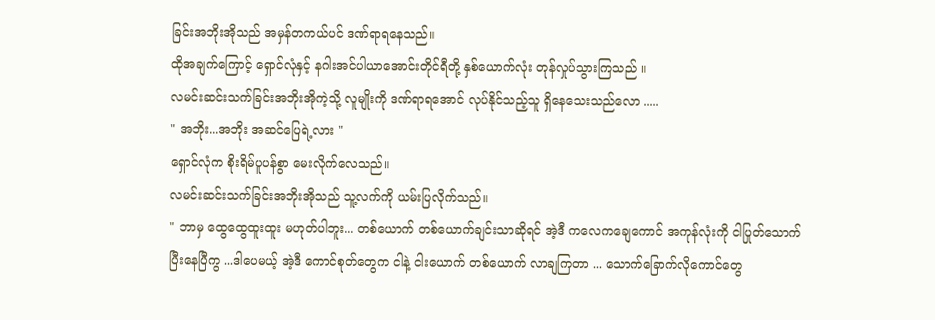ခြင်းအဘိုးအိုသည် အမှန်တကယ်ပင် ဒဏ်ရာရနေသည်။
ထိုအချက်ကြောင့် ရှောင်လုံနှင့် နဂါးအင်ပါယာအောင်းတိုင်ရီတို့ နှစ်ယောက်လုံး တုန်လှုပ်သွားကြသည် ။
လမင်းဆင်းသက်ခြင်းအဘိုးအိုကဲ့သို့ လူမျိုးကို ဒဏ်ရာရအောင် လုပ်နိုင်သည့်သူ ရှိနေသေးသည်လော .....
" အဘိုး...အဘိုး အဆင်ပြေရဲ့လား "
ရှောင်လုံက စိုးရိမ်ပူပန်စွာ မေးလိုက်လေသည်။
လမင်းဆင်းသက်ခြင်းအဘိုးအိုသည် သူ့လက်ကို ယမ်းပြလိုက်သည်။
" ဘာမှ ထွေထွေထူးထူး မဟုတ်ပါဘူး... တစ်ယောက် တစ်ယောက်ချင်းသာဆိုရင် အဲ့ဒီ ကလေကချေကောင် အကုန်လုံးကို ငါပြုတ်သောက်ပြီးနေပြီကွ ...ဒါပေမယ့် အဲ့ဒီ ကောင်စုတ်တွေက ငါနဲ့ ငါးယောက် တစ်ယောက် လာချကြတာ ... သောက်ခြောက်လိုကောင်တွေ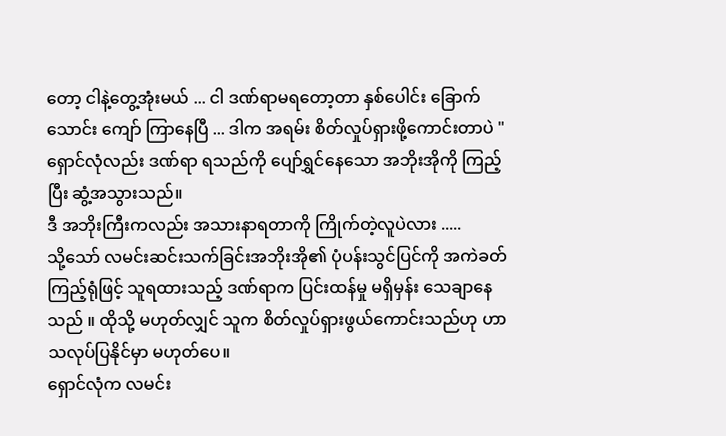တော့ ငါနဲ့တွေ့အုံးမယ် ... ငါ ဒဏ်ရာမရတော့တာ နှစ်ပေါင်း ခြောက်သောင်း ကျော် ကြာနေပြီ ... ဒါက အရမ်း စိတ်လှုပ်ရှားဖို့ကောင်းတာပဲ "
ရှောင်လုံလည်း ဒဏ်ရာ ရသည်ကို ပျော်ရွှင်နေသော အဘိုးအိုကို ကြည့်ပြီး ဆွံ့အသွားသည်။
ဒီ အဘိုးကြီးကလည်း အသားနာရတာကို ကြိုက်တဲ့လူပဲလား .....
သို့သော် လမင်းဆင်းသက်ခြင်းအဘိုးအို၏ ပုံပန်းသွင်ပြင်ကို အကဲခတ်ကြည့်ရုံဖြင့် သူရထားသည့် ဒဏ်ရာက ပြင်းထန်မှု မရှိမှန်း သေချာနေသည် ။ ထိုသို့ မဟုတ်လျှင် သူက စိတ်လှုပ်ရှားဖွယ်ကောင်းသည်ဟု ဟာသလုပ်ပြနိုင်မှာ မဟုတ်ပေ။
ရှောင်လုံက လမင်း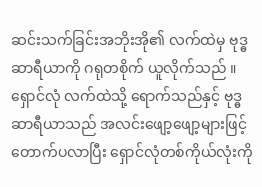ဆင်းသက်ခြင်းအဘိုးအို၏ လက်ထဲမှ ဗုဒ္ဓဆာရီယာကို ဂရုတစိုက် ယူလိုက်သည် ။ ရှောင်လုံ လက်ထဲသို့ ရောက်သည်နှင့် ဗုဒ္ဓဆာရီယာသည် အလင်းဖျော့ဖျော့များဖြင့် တောက်ပလာပြီး ရှောင်လုံတစ်ကိုယ်လုံးကို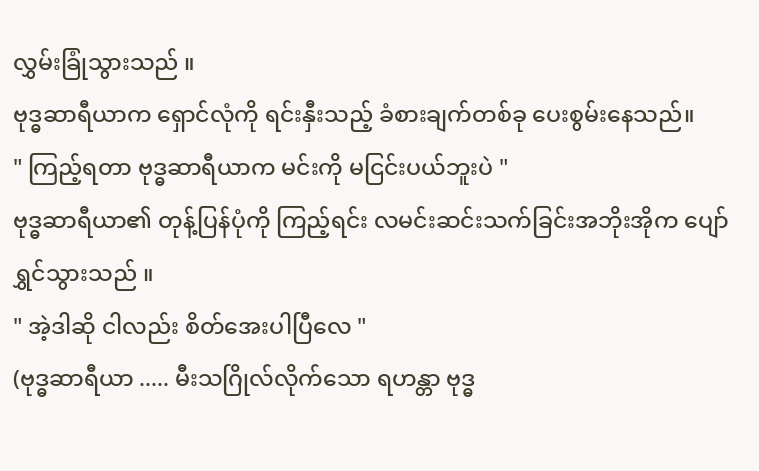လွှမ်းခြုံသွားသည် ။
ဗုဒ္ဓဆာရီယာက ရှောင်လုံကို ရင်းနှီးသည့် ခံစားချက်တစ်ခု ပေးစွမ်းနေသည်။
" ကြည့်ရတာ ဗုဒ္ဓဆာရီယာက မင်းကို မငြင်းပယ်ဘူးပဲ "
ဗုဒ္ဓဆာရီယာ၏ တုန့်ပြန်ပုံကို ကြည့်ရင်း လမင်းဆင်းသက်ခြင်းအဘိုးအိုက ပျော်ရွှင်သွားသည် ။
" အဲ့ဒါဆို ငါလည်း စိတ်အေးပါပြီလေ "
(ဗုဒ္ဓဆာရီယာ ..... မီးသဂြိုလ်လိုက်သော ရဟန္တာ ဗုဒ္ဓ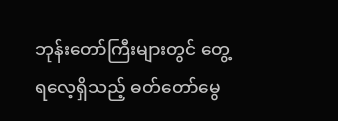ဘုန်းတော်ကြီးများတွင် တွေ့ရလေ့ရှိသည့် ဓတ်တော်မွေ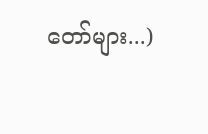တော်များ...)